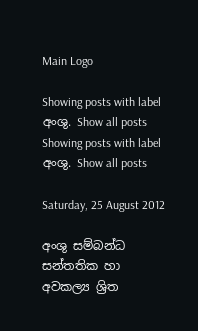Main Logo

Showing posts with label අංශු. Show all posts
Showing posts with label අංශු. Show all posts

Saturday, 25 August 2012

අංශු සම්බන්ධ සන්තතික හා අවකල්‍ය ශ්‍රිත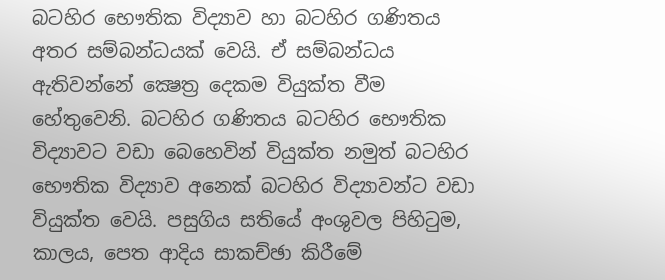බටහිර භෞතික විද්‍යාව හා බටහිර ගණිතය අතර සම්බන්ධයක් වෙයි. ඒ සම්බන්ධය ඇතිවන්නේ ක්‍ෂෙත්‍ර දෙකම වියුක්ත වීම හේතුවෙනි. බටහිර ගණිතය බටහිර භෞතික විද්‍යාවට වඩා බෙහෙවින් වියුක්ත නමුත් බටහිර භෞතික විද්‍යාව අනෙක් බටහිර විද්‍යාවන්ට වඩා වියුක්ත වෙයි. පසුගිය සතියේ අංශුවල පිහිටුම, කාලය, පෙත ආදිය සාකච්ඡා කිරීමේ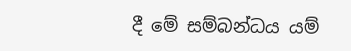දී මේ සම්බන්ධය යම්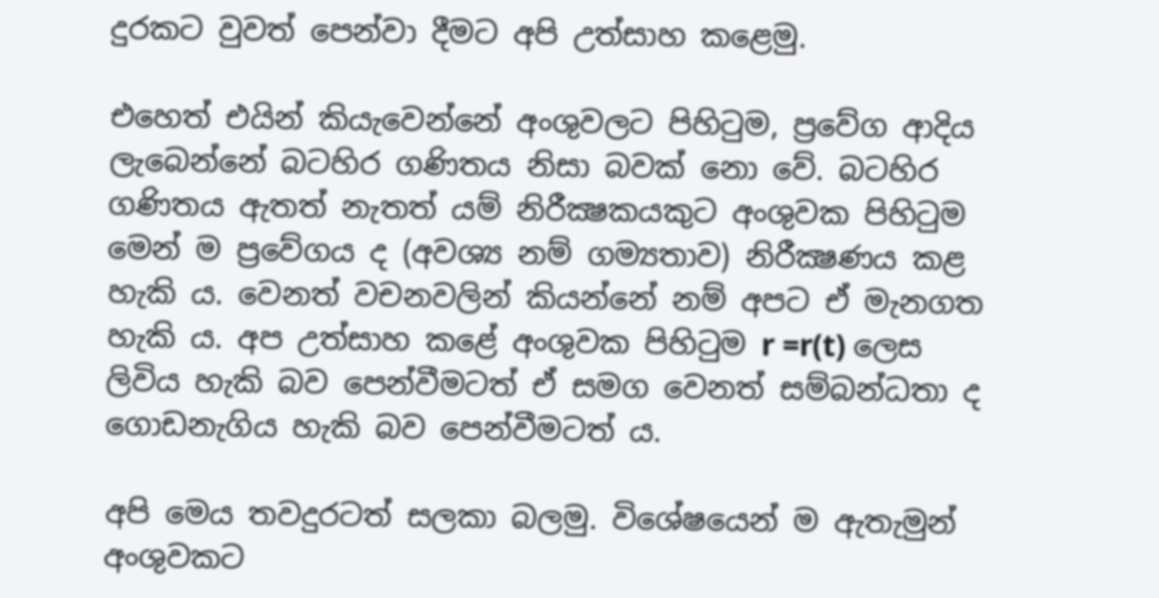දුරකට වුවත් පෙන්වා දීමට අපි උත්සාහ කළෙමු.

එහෙත් එයින් කියැවෙන්නේ අංශුවලට පිහිටුම, ප්‍රවේග ආදිය ලැබෙන්නේ බටහිර ගණිතය නිසා බවක් නො වේ. බටහිර ගණිතය ඇතත් නැතත් යම් නිරීක්‍ෂකයකුට අංශුවක පිහිටුම මෙන් ම ප්‍රවේගය ද (අවශ්‍ය නම් ගම්‍යතාව) නිරීක්‍ෂණය කළ හැකි ය. වෙනත් වචනවලින් කියන්නේ නම් අපට ඒ මැනගත හැකි ය. අප උත්සාහ කළේ අංශුවක පිහිටුම r =r(t) ලෙස ලිවිය හැකි බව පෙන්වීමටත් ඒ සමග වෙනත් සම්බන්ධතා ද ගොඩනැගිය හැකි බව පෙන්වීමටත් ය.

අපි මෙය තවදුරටත් සලකා බලමු. විශේෂයෙන් ම ඇතැමුන් අංශුවකට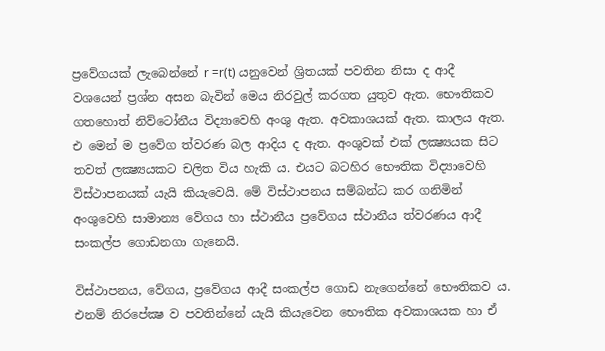ප්‍රවේගයක් ලැබෙන්නේ r =r(t) යනුවෙන් ශ්‍රිතයක් පවතින නිසා ද ආදී වශයෙන් ප්‍රශ්න අසන බැවින් මෙය නිරවුල් කරගත යුතුව ඇත. භෞතිකව ගතහොත් නිව්ටෝනීය විද්‍යාවෙහි අංශු ඇත. අවකාශයක් ඇත. කාලය ඇත. එ මෙන් ම ප්‍රවේග ත්වරණ බල ආදිය ද ඇත. අංශුවක් එක් ලක්‍ෂ්‍යයක සිට තවත් ලක්‍ෂ්‍යයකට චලිත විය හැකි ය. එයට බටහිර භෞතික විද්‍යාවෙහි විස්ථාපනයක් යැයි කියැවෙයි. මේ විස්ථාපනය සම්බන්ධ කර ගනිමින් අංශුවෙහි සාමාන්‍ය වේගය හා ස්ථානීය ප්‍රවේගය ස්ථානීය ත්වරණය ආදී සංකල්ප ගොඩනගා ගැනෙයි.

විස්ථාපනය, වේගය, ප්‍රවේගය ආදී සංකල්ප ගොඩ නැගෙන්නේ භෞතිකව ය. එනම් නිරපේක්‍ෂ ව පවතින්නේ යැයි කියැවෙන භෞතික අවකාශයක හා ඒ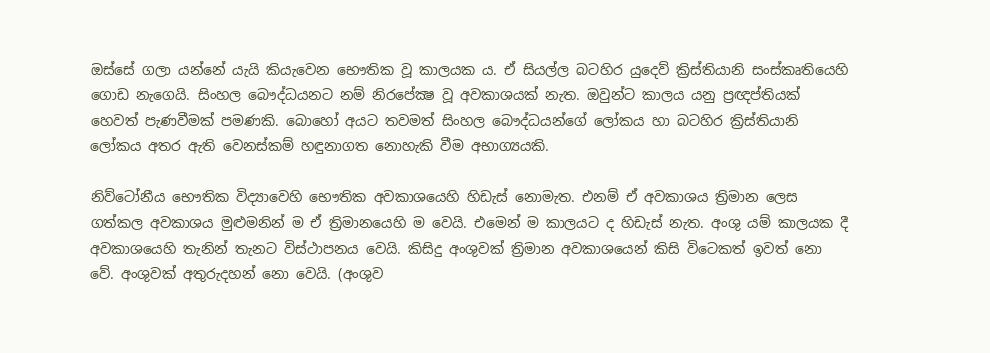ඔස්සේ ගලා යන්නේ යැයි කියැවෙන භෞතික වූ කාලයක ය. ඒ සියල්ල බටහිර යුදෙව් ක්‍රිස්තියානි සංස්කෘතියෙහි ගොඩ නැගෙයි. සිංහල බෞද්ධයනට නම් නිරපේක්‍ෂ වූ අවකාශයක් නැත. ඔවුන්ට කාලය යනු ප්‍රඥප්තියක් හෙවත් පැණවීමක් පමණකි. බොහෝ අයට තවමත් සිංහල බෞද්ධයන්ගේ ලෝකය හා බටහිර ක්‍රිස්තියානි ලෝකය අතර ඇති වෙනස්කම් හඳුනාගත නොහැකි වීම අභාග්‍යයකි.

නිව්ටෝනීය භෞතික විද්‍යාවෙහි භෞතික අවකාශයෙහි හිඩැස් නොමැත. එනම් ඒ අවකාශය ත්‍රිමාන ලෙස ගත්කල අවකාශය මුළුමනින් ම ඒ ත්‍රිමානයෙහි ම වෙයි. එමෙන් ම කාලයට ද හිඩැස් නැත. අංශු යම් කාලයක දී අවකාශයෙහි තැනින් තැනට විස්ථාපනය වෙයි. කිසිදු අංශුවක් ත්‍රිමාන අවකාශයෙන් කිසි විටෙකත් ඉවත් නො වේ. අංශුවක් අතුරුදහන් නො වෙයි. (අංශුව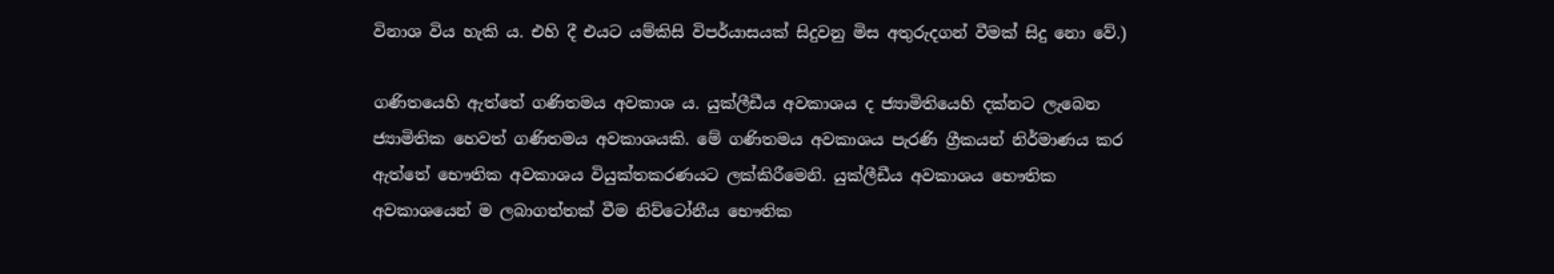විනාශ විය හැකි ය. එහි දී එයට යම්කිසි විපර්යාසයක් සිදුවනු මිස අතුරුදගන් වීමක් සිදු නො වේ.)

ගණිතයෙහි ඇත්තේ ගණිතමය අවකාශ ය. යුක්ලීඩීය අවකාශය ද ජ්‍යාමිතියෙහි දක්නට ලැබෙන ජ්‍යාමිතික හෙවත් ගණිතමය අවකාශයකි. මේ ගණිතමය අවකාශය පැරණි ග්‍රීකයන් නිර්මාණය කර ඇත්තේ භෞතික අවකාශය වියුක්තකරණයට ලක්කිරීමෙනි. යුක්ලීඩීය අවකාශය භෞතික අවකාශයෙන් ම ලබාගත්තක් වීම නිව්ටෝනීය භෞතික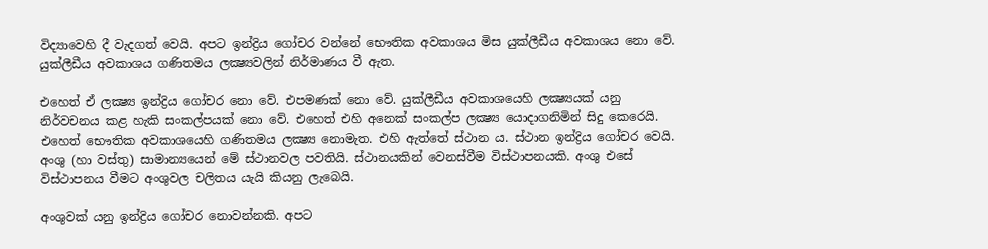විද්‍යාවෙහි දී වැදගත් වෙයි. අපට ඉන්ද්‍රිය ගෝචර වන්නේ භෞතික අවකාශය මිස යුක්ලීඩීය අවකාශය නො වේ. යුක්ලීඩීය අවකාශය ගණිතමය ලක්‍ෂ්‍යවලින් නිර්මාණය වී ඇත.

එහෙත් ඒ ලක්‍ෂ්‍ය ඉන්ද්‍රිය ගෝචර නො වේ. එපමණක් නො වේ. යුක්ලීඩීය අවකාශයෙහි ලක්‍ෂ්‍යයක් යනු නිර්වචනය කළ හැකි සංකල්පයක් නො වේ. එහෙත් එහි අනෙක් සංකල්ප ලක්‍ෂ්‍ය යොදාගනිමින් සිදු කෙරෙයි. එහෙත් භෞතික අවකාශයෙහි ගණිතමය ලක්‍ෂ්‍ය නොමැත. එහි ඇත්තේ ස්ථාන ය. ස්ථාන ඉන්ද්‍රිය ගෝචර වෙයි. අංශු (හා වස්තු) සාමාන්‍යයෙන් මේ ස්ථානවල පවතියි. ස්ථානයකින් වෙනස්වීම විස්ථාපනයකි. අංශු එසේ විස්ථාපනය වීමට අංශුවල චලිතය යැයි කියනු ලැබෙයි.

අංශුවක් යනු ඉන්ද්‍රිය ගෝචර නොවන්නකි. අපට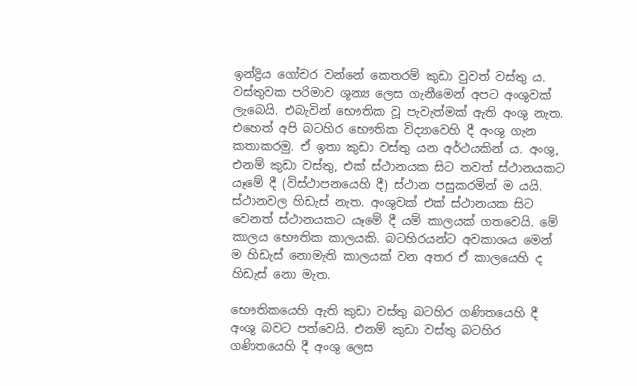ඉන්ද්‍රිය ගෝචර වන්නේ කෙතරම් කුඩා වුවත් වස්තු ය. වස්තුවක පරිමාව ශූන්‍ය ලෙස ගැනීමෙන් අපට අංශුවක් ලැබෙයි. එබැවින් භෞතික වූ පැවැත්මක් ඇති අංශු නැත. එහෙත් අපි බටහිර භෞතික විද්‍යාවෙහි දී අංශු ගැන කතාකරමු. ඒ ඉතා කුඩා වස්තු යන අර්ථයකින් ය. අංශු, එනම් කුඩා වස්තු, එක් ස්ථානයක සිට තවත් ස්ථානයකට යෑමේ දී (විස්ථාපනයෙහි දී) ස්ථාන පසුකරමින් ම යයි. ස්ථානවල හිඩැස් නැත. අංශුවක් එක් ස්ථානයක සිට වෙනත් ස්ථානයකට යෑමේ දී යම් කාලයක් ගතවෙයි. මේ කාලය භෞතික කාලයකි. බටහිරයන්ට අවකාශය මෙන් ම හිඩැස් නොමැති කාලයක් වන අතර ඒ කාලයෙහි ද හිඩැස් නො මැත.

භෞතිකයෙහි ඇති කුඩා වස්තු බටහිර ගණිතයෙහි දී අංශු බවට පත්වෙයි. එනම් කුඩා වස්තු බටහිර ගණිතයෙහි දී අංශු ලෙස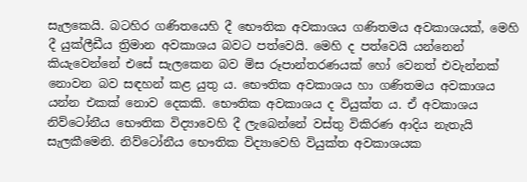සැලකෙයි. බටහිර ගණිතයෙහි දී භෞතික අවකාශය ගණිතමය අවකාශයක්, මෙහි දී යුක්ලීඩීය ත්‍රිමාන අවකාශය බවට පත්වෙයි. මෙහි ද පත්වෙයි යන්නෙන් කියැවෙන්නේ එසේ සැලකෙන බව මිස රූපාන්තරණයක් හෝ වෙනත් එවැන්නක් නොවන බව සඳහන් කළ යුතු ය. භෞතික අවකාශය හා ගණිතමය අවකාශය යන්න එකක් නොව දෙකකි. භෞතික අවකාශය ද වියුක්ත ය. ඒ අවකාශය නිව්ටෝනීය භෞතික විද්‍යාවෙහි දී ලැබෙන්නේ වස්තු විකිරණ ආදිය නැතැයි සැලකීමෙනි. නිව්ටෝනීය භෞතික විද්‍යාවෙහි වියුක්ත අවකාශයක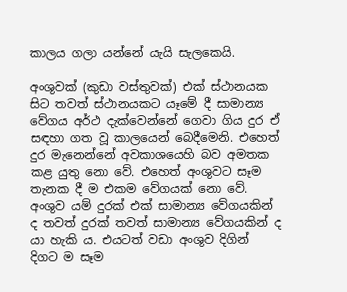කාලය ගලා යන්නේ යැයි සැලකෙයි.

අංශුවක් (කුඩා වස්තුවක්) එක් ස්ථානයක සිට තවත් ස්ථානයකට යෑමේ දී සාමාන්‍ය වේගය අර්ථ දැක්වෙන්නේ ගෙවා ගිය දුර ඒ සඳහා ගත වූ කාලයෙන් බෙදීමෙනි. එහෙත් දුර මැනෙන්නේ අවකාශයෙහි බව අමතක කළ යුතු නො වේ. එහෙත් අංශුවට සෑම තැනක දී ම එකම වේගයක් නො වේ. අංශුව යම් දුරක් එක් සාමාන්‍ය වේගයකින් ද තවත් දුරක් තවත් සාමාන්‍ය වේගයකින් ද යා හැකි ය. එයටත් වඩා අංශුව දිගින් දිගට ම සෑම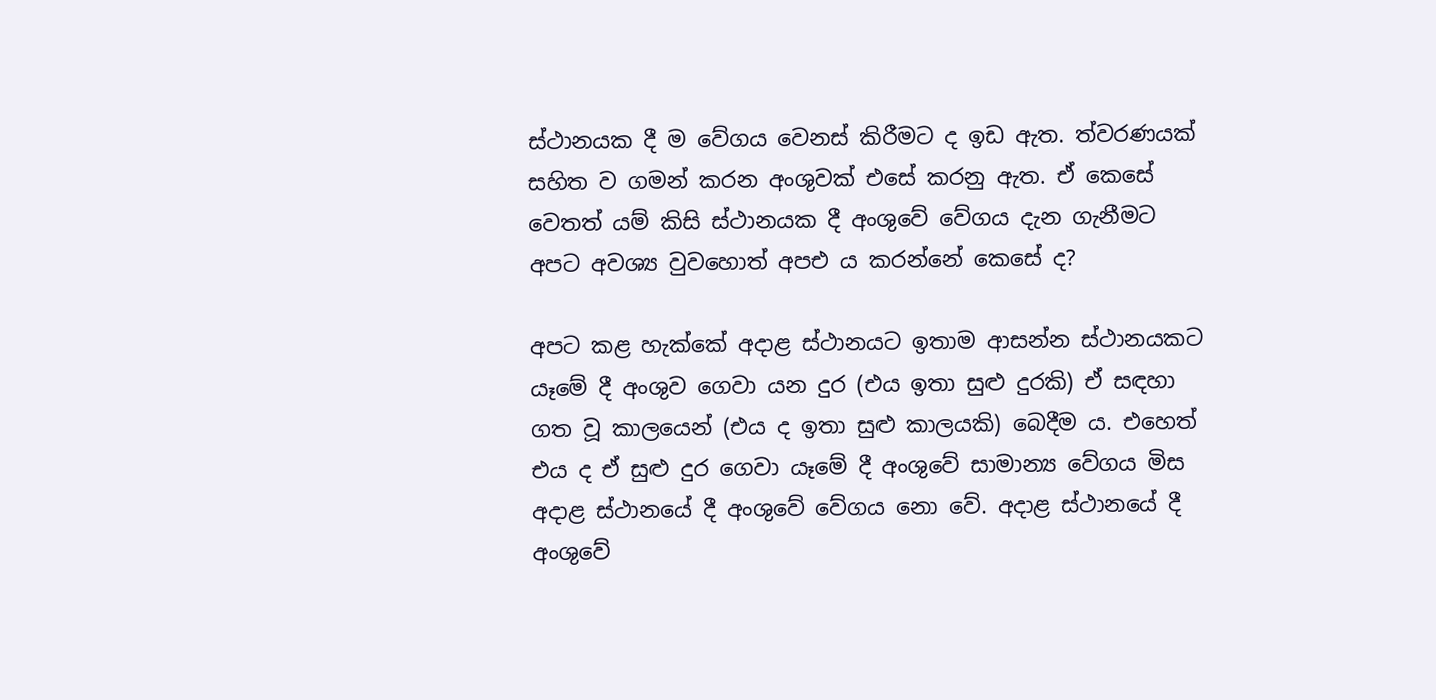ස්ථානයක දී ම වේගය වෙනස් කිරීමට ද ඉඩ ඇත. ත්වරණයක් සහිත ව ගමන් කරන අංශුවක් එසේ කරනු ඇත. ඒ කෙසේ වෙතත් යම් කිසි ස්ථානයක දී අංශුවේ වේගය දැන ගැනීමට අපට අවශ්‍ය වුවහොත් අපඑ ය කරන්නේ කෙසේ ද?

අපට කළ හැක්කේ අදාළ ස්ථානයට ඉතාම ආසන්න ස්ථානයකට යෑමේ දී අංශුව ගෙවා යන දුර (එය ඉතා සුළු දුරකි) ඒ සඳහා ගත වූ කාලයෙන් (එය ද ඉතා සුළු කාලයකි) බෙදීම ය. එහෙත් එය ද ඒ සුළු දුර ගෙවා යෑමේ දී අංශුවේ සාමාන්‍ය වේගය මිස අදාළ ස්ථානයේ දී අංශුවේ වේගය නො වේ. අදාළ ස්ථානයේ දී අංශුවේ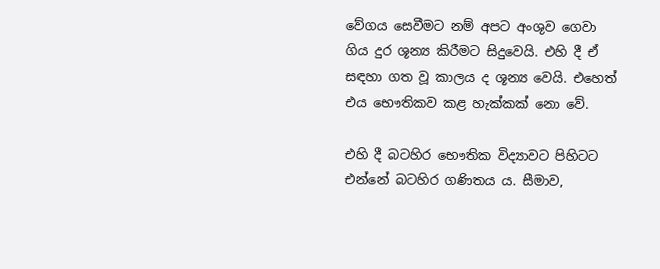වේගය සෙවීමට නම් අපට අංශුව ගෙවා ගිය දුර ශූන්‍ය කිරීමට සිදුවෙයි. එහි දී ඒ සඳහා ගත වූ කාලය ද ශූන්‍ය වෙයි. එහෙත් එය භෞතිකව කළ හැක්කක් නො වේ.

එහි දී බටහිර භෞතික විද්‍යාවට පිහිටට එන්නේ බටහිර ගණිතය ය. සීමාව,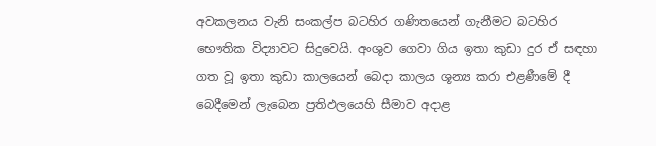අවකලනය වැනි සංකල්ප බටහිර ගණිතයෙන් ගැනීමට බටහිර භෞතික විද්‍යාවට සිදුවෙයි. අංශුව ගෙවා ගිය ඉතා කුඩා දුර ඒ සඳහා ගත වූ ඉතා කුඩා කාලයෙන් බෙදා කාලය ශූන්‍ය කරා එළණීමේ දී බෙදීමෙන් ලැබෙන ප්‍රතිඵලයෙහි සීමාව අදාළ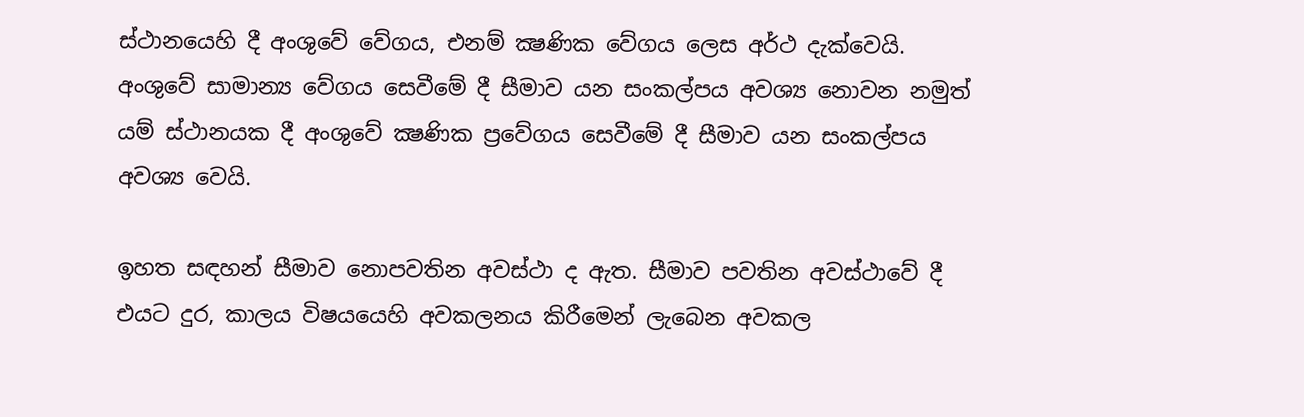ස්ථානයෙහි දී අංශුවේ වේගය, එනම් ක්‍ෂණික වේගය ලෙස අර්ථ දැක්වෙයි. අංශුවේ සාමාන්‍ය වේගය සෙවීමේ දී සීමාව යන සංකල්පය අවශ්‍ය නොවන නමුත් යම් ස්ථානයක දී අංශුවේ ක්‍ෂණික ප්‍රවේගය සෙවීමේ දී සීමාව යන සංකල්පය අවශ්‍ය වෙයි.

ඉහත සඳහන් සීමාව නොපවතින අවස්ථා ද ඇත. සීමාව පවතින අවස්ථාවේ දී එයට දුර, කාලය විෂයයෙහි අවකලනය කිරීමෙන් ලැබෙන අවකල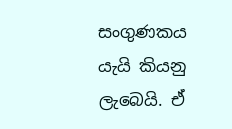සංගුණකය යැයි කියනු ලැබෙයි. ඒ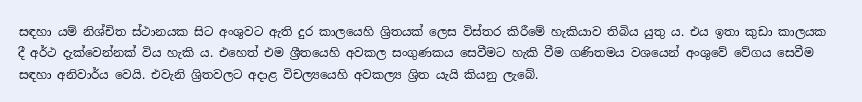සඳහා යම් නිශ්චිත ස්ථානයක සිට අංශුවට ඇති දුර කාලයෙහි ශ්‍රිතයක් ලෙස විස්තර කිරීමේ හැකියාව තිබිය යුතු ය. එය ඉතා කුඩා කාලයක දී අර්ථ දැක්වෙන්නක් විය හැකි ය. එහෙත් එම ශ්‍රීතයෙහි අවකල සංගුණකය සෙවීමට හැකි වීම ගණිතමය වශයෙන් අංශුවේ වේගය සෙවීම සඳහා අනිවාර්ය වෙයි. එවැනි ශ්‍රිතවලට අදාළ විචල්‍යයෙහි අවකල්‍ය ශ්‍රිත යැයි කියනු ලැබේ.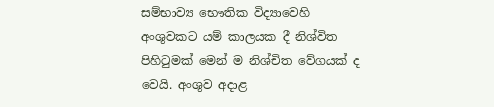සම්භාව්‍ය භෞතික විද්‍යාවෙහි අංශුවකට යම් කාලයක දී නිශ්විත පිහිටුමක් මෙන් ම නිශ්චිත වේගයක් ද වෙයි. අංශුව අදාළ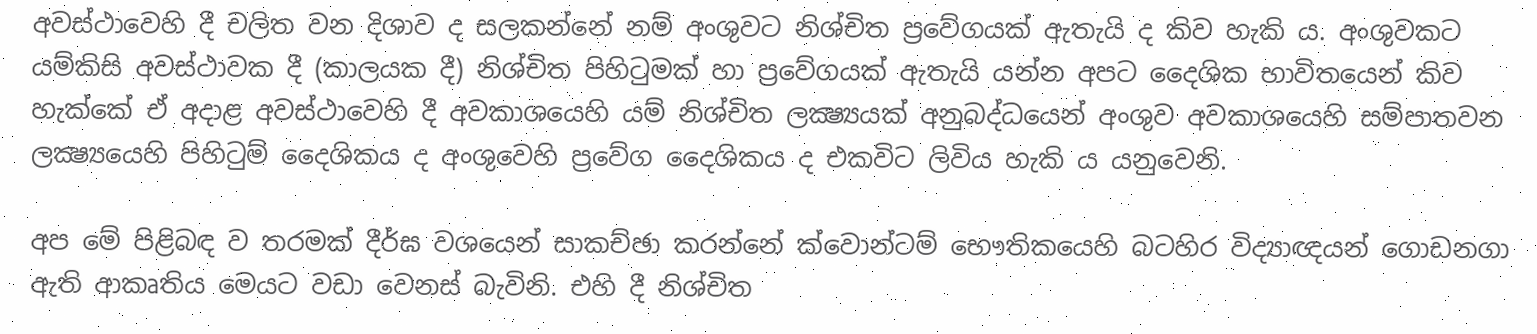අවස්ථාවෙහි දී චලිත වන දිශාව ද සලකන්නේ නම් අංශුවට නිශ්චිත ප්‍රවේගයක් ඇතැයි ද කිව හැකි ය. අංශුවකට යම්කිසි අවස්ථාවක දී (කාලයක දී) නිශ්චිත පිහිටුමක් හා ප්‍රවේගයක් ඇතැයි යන්න අපට දෛශික භාවිතයෙන් කිව හැක්කේ ඒ අදාළ අවස්ථාවෙහි දී අවකාශයෙහි යම් නිශ්චිත ලක්‍ෂ්‍යයක් අනුබද්ධයෙන් අංශුව අවකාශයෙහි සම්පාතවන ලක්‍ෂ්‍යයෙහි පිහිටුම් දෛශිකය ද අංශුවෙහි ප්‍රවේග දෛශිකය ද එකවිට ලිවිය හැකි ය යනුවෙනි.

අප මේ පිළිබඳ ව තරමක් දීර්ඝ වශයෙන් සාකච්ඡා කරන්නේ ක්වොන්ටම් භෞතිකයෙහි බටහිර විද්‍යාඥයන් ගොඩනගා ඇති ආකෘතිය මෙයට වඩා වෙනස් බැවිනි. එහි දී නිශ්චිත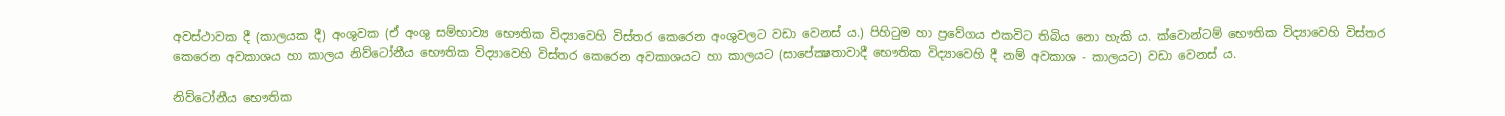අවස්ථාවක දී (කාලයක දී) අංශුවක (ඒ අංශු සම්භාව්‍ය භෞතික විද්‍යාවෙහි විස්තර කෙරෙන අංශුවලට වඩා වෙනස් ය.) පිහිටුම හා ප්‍රවේගය එකවිට තිබිය නො හැකි ය. ක්වොන්ටම් භෞතික විද්‍යාවෙහි විස්තර කෙරෙන අවකාශය හා කාලය නිව්ටෝනීය භෞතික විද්‍යාවෙහි විස්තර කෙරෙන අවකාශයට හා කාලයට (සාපේක්‍ෂතාවාදී භෞතික විද්‍යාවෙහි දී නම් අවකාශ - කාලයට) වඩා වෙනස් ය.

නිව්ටෝනීය භෞතික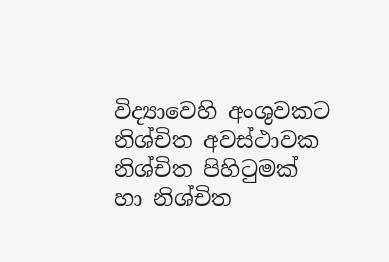විද්‍යාවෙහි අංශුවකට නිශ්චිත අවස්ථාවක නිශ්චිත පිහිටුමක් හා නිශ්චිත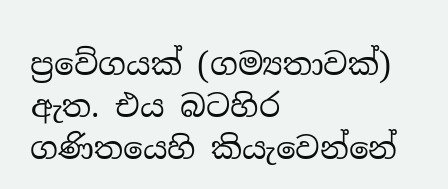ප්‍රවේගයක් (ගම්‍යතාවක්) ඇත. එය බටහිර ගණිතයෙහි කියැවෙන්නේ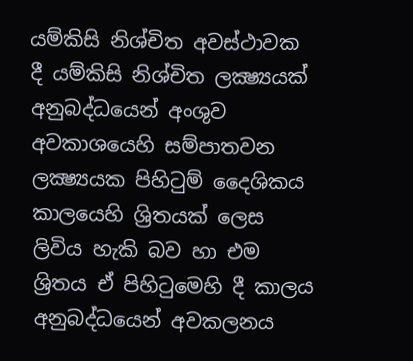යම්කිසි නිශ්චිත අවස්ථාවක දී යම්කිසි නිශ්චිත ලක්‍ෂ්‍යයක් අනුබද්ධයෙන් අංශුව අවකාශයෙහි සම්පාතවන ලක්‍ෂ්‍යයක පිහිටුම් දෛශිකය කාලයෙහි ශ්‍රිතයක් ලෙස ලිවිය හැකි බව හා එම ශ්‍රිතය ඒ පිහිටුමෙහි දී කාලය අනුබද්ධයෙන් අවකලනය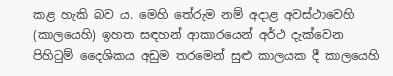කළ හැකි බව ය. මෙහි තේරුම නම් අදාළ අවස්ථාවෙහි (කාලයෙහි) ඉහත සඳහන් ආකාරයෙන් අර්ථ දැක්වෙන පිහිටුම් දෛශිකය අඩුම තරමෙන් සුළු කාලයක දී කාලයෙහි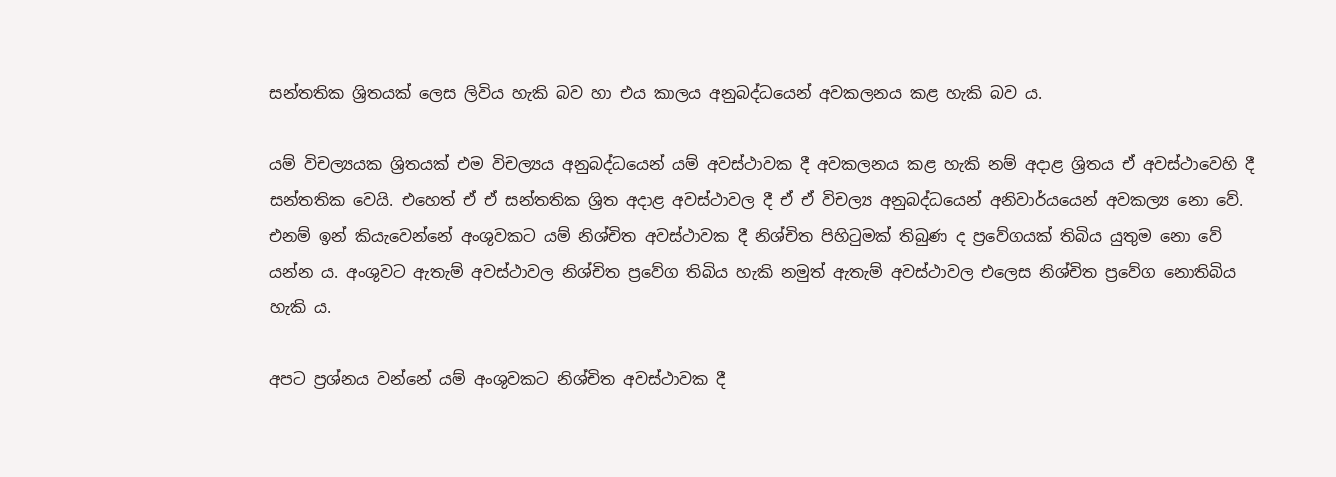සන්තතික ශ්‍රිතයක් ලෙස ලිවිය හැකි බව හා එය කාලය අනුබද්ධයෙන් අවකලනය කළ හැකි බව ය.

යම් විචල්‍යයක ශ්‍රිතයක් එම විචල්‍යය අනුබද්ධයෙන් යම් අවස්ථාවක දී අවකලනය කළ හැකි නම් අදාළ ශ්‍රිතය ඒ අවස්ථාවෙහි දී සන්තතික වෙයි. එහෙත් ඒ ඒ සන්තතික ශ්‍රිත අදාළ අවස්ථාවල දී ඒ ඒ විචල්‍ය අනුබද්ධයෙන් අනිවාර්යයෙන් අවකල්‍ය නො වේ. එනම් ඉන් කියැවෙන්නේ අංශුවකට යම් නිශ්චිත අවස්ථාවක දී නිශ්චිත පිහිටුමක් තිබුණ ද ප්‍රවේගයක් තිබිය යුතුම නො වේ යන්න ය. අංශුවට ඇතැම් අවස්ථාවල නිශ්චිත ප්‍රවේග තිබිය හැකි නමුත් ඇතැම් අවස්ථාවල එලෙස නිශ්චිත ප්‍රවේග නොතිබිය හැකි ය.

අපට ප්‍රශ්නය වන්නේ යම් අංශුවකට නිශ්චිත අවස්ථාවක දී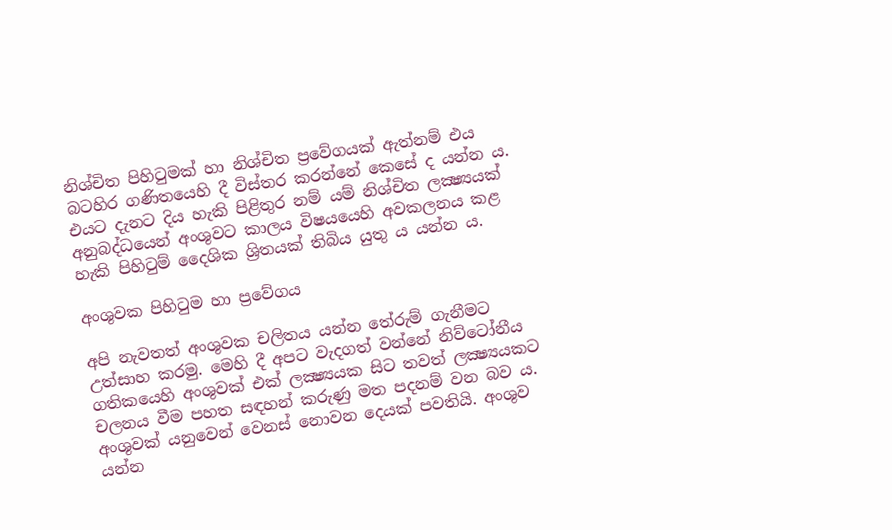නිශ්චිත පිහිටුමක් හා නිශ්චිත ප්‍රවේගයක් ඇත්නම් එය බටහිර ගණිතයෙහි දී විස්තර කරන්නේ කෙසේ ද යන්න ය. එයට දැනට දිය හැකි පිළිතුර නම් යම් නිශ්චිත ලක්‍ෂ්‍යයක් අනුබද්ධයෙන් අංශුවට කාලය විෂයයෙහි අවකලනය කළ හැකි පිහිටුම් දෛශික ශ්‍රිතයක් තිබිය යුතු ය යන්න ය.

අංශුවක පිහිටුම හා ප්‍රවේගය

අපි නැවතත් අංශුවක චලිතය යන්න තේරුම් ගැනීමට උත්සාහ කරමු. මෙහි දී අපට වැදගත් වන්නේ නිව්ටෝනීය ගතිකයෙහි අංශුවක් එක් ලක්‍ෂ්‍යයක සිට තවත් ලක්‍ෂ්‍යයකට චලනය වීම පහත සඳහන් කරුණු මත පදනම් වන බව ය. අංශුවක් යනුවෙන් වෙනස් නොවන දෙයක් පවතියි. අංශුව යන්න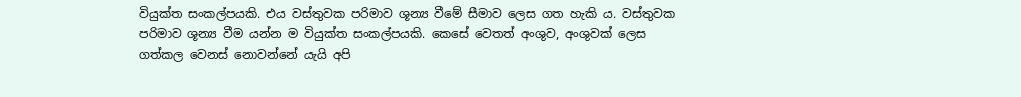වියුක්ත සංකල්පයකි. එය වස්තුවක පරිමාව ශූන්‍ය වීමේ සීමාව ලෙස ගත හැකි ය. වස්තුවක පරිමාව ශූන්‍ය වීම යන්න ම වියුක්ත සංකල්පයකි. කෙසේ වෙතත් අංශුව, අංශුවක් ලෙස ගත්කල වෙනස් නොවන්නේ යැයි අපි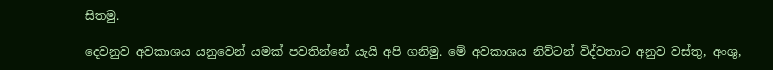සිතමු.

දෙවනුව අවකාශය යනුවෙන් යමක් පවතින්නේ යැයි අපි ගනිමු. මේ අවකාශය නිව්ටන් විද්වතාට අනුව වස්තු, අංශු,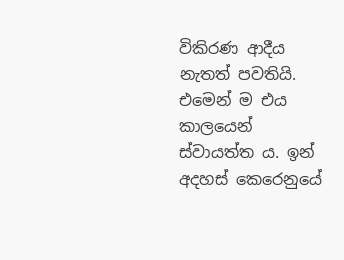විකිරණ ආදීය නැතත් පවතියි. එමෙන් ම එය කාලයෙන් ස්වායත්ත ය. ඉන් අදහස් කෙරෙනුයේ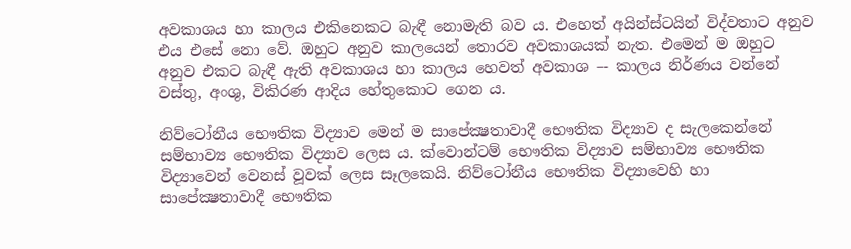අවකාශය හා කාලය එකිනෙකට බැඳී නොමැති බව ය. එහෙත් අයින්ස්ටයින් විද්වතාට අනුව එය එසේ නො වේ. ඔහුට අනුව කාලයෙන් තොරව අවකාශයක් නැත. එමෙන් ම ඔහුට අනුව එකට බැඳී ඇති අවකාශය හා කාලය හෙවත් අවකාශ –- කාලය නිර්ණය වන්නේ වස්තු, අංශු, විකිරණ ආදිය හේතුකොට ගෙන ය.

නිව්ටෝනීය භෞතික විද්‍යාව මෙන් ම සාපේක්‍ෂතාවාදී භෞතික විද්‍යාව ද සැලකෙන්නේ සම්භාව්‍ය භෞතික විද්‍යාව ලෙස ය. ක්වොන්ටම් භෞතික විද්‍යාව සම්භාව්‍ය භෞතික විද්‍යාවෙන් වෙනස් වූවක් ලෙස සෑලකෙයි. නිව්ටෝනීය භෞතික විද්‍යාවෙහි හා සාපේක්‍ෂතාවාදී භෞතික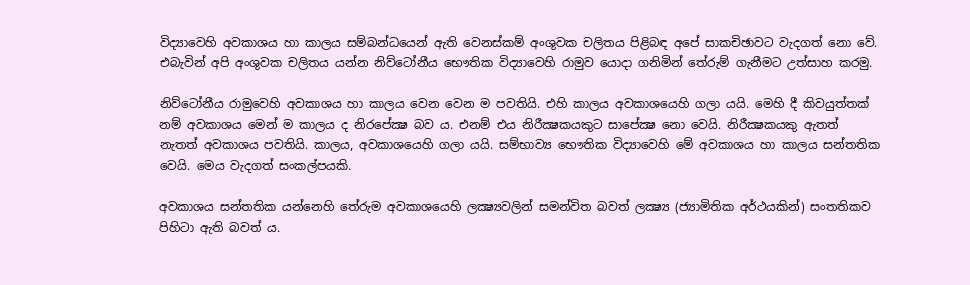විද්‍යාවෙහි අවකාශය හා කාලය සම්බන්ධයෙන් ඇති වෙනස්කම් අංශුවක චලිතය පිළිබඳ අපේ සාකචිඡාවට වැදගත් නො වේ. එබැවින් අපි අංශුවක චලිතය යන්න නිව්ටෝනීය භෞතික විද්‍යාවෙහි රාමුව යොදා ගනිමින් තේරුම් ගැනීමට උත්සාහ කරමු.

නිව්ටෝනීය රාමුවෙහි අවකාශය හා කාලය වෙන වෙන ම පවතියි. එහි කාලය අවකාශයෙහි ගලා යයි. මෙහි දී කිවයුත්තක් නම් අවකාශය මෙන් ම කාලය ද නිරපේක්‍ෂ බව ය. එනම් එය නිරීක්‍ෂකයකුට සාපේක්‍ෂ නො වෙයි. නිරීක්‍ෂකයකු ඇතත් නැතත් අවකාශය පවතියි. කාලය, අවකාශයෙහි ගලා යයි. සම්භාව්‍ය භෞතික විද්‍යාවෙහි මේ අවකාශය හා කාලය සන්තතික වෙයි. මෙය වැදගත් සංකල්පයකි.

අවකාශය සන්තතික යන්නෙහි තේරුම අවකාශයෙහි ලක්‍ෂ්‍යවලින් සමන්විත බවත් ලක්‍ෂ්‍ය (ජ්‍යාමිතික අර්ථයකින්) සංතතිකව පිහිටා ඇති බවත් ය.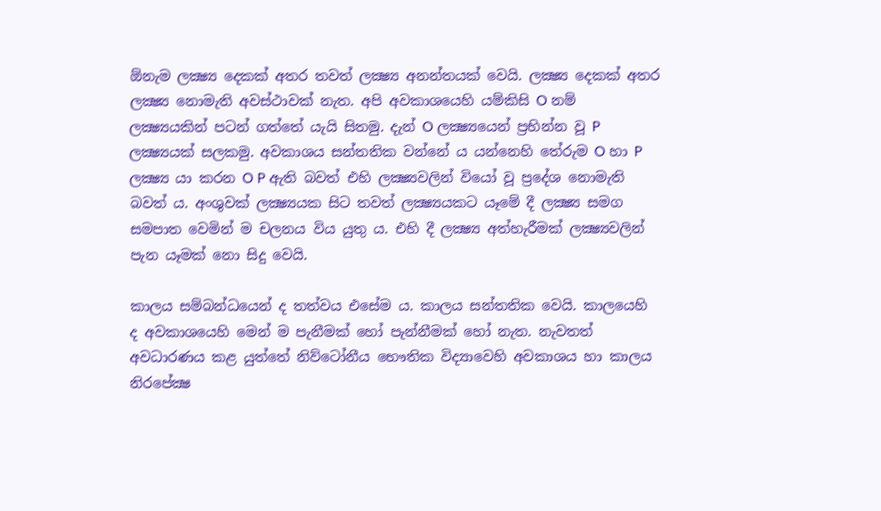ඕනැම ලක්‍ෂ්‍ය දෙකක් අතර තවත් ලක්‍ෂ්‍ය අනන්තයක් වෙයි. ලක්‍ෂ්‍ය දෙකක් අතර ලක්‍ෂ්‍ය නොමැති අවස්ථාවක් නැත. අපි අවකාශයෙහි යම්කිසි O නම් ලක්‍ෂ්‍යයකින් පටන් ගත්තේ යැයි සිතමු. දැන් O ලක්‍ෂ්‍යයෙන් ප්‍රභින්න වූ P ලක්‍ෂ්‍යයක් සලකමු. අවකාශය සන්තතික වන්නේ ය යන්නෙහි තේරුම O හා P ලක්‍ෂ්‍ය යා කරන O P ඇති බවත් එහි ලක්‍ෂ්‍යවලින් වියෝ වූ ප්‍රදේශ නොමැති බවත් ය. අංශුවක් ලක්‍ෂ්‍යයක සිට තවත් ලක්‍ෂ්‍යයකට යෑමේ දී ලක්‍ෂ්‍ය සමග සමපාත වෙමින් ම චලනය විය යුතු ය. එහි දී ලක්‍ෂ්‍ය අත්හැරීමක් ලක්‍ෂ්‍යවලින් පැන යෑමක් නො සිදු වෙයි.

කාලය සම්බන්ධයෙන් ද තත්වය එසේම ය. කාලය සන්තතික වෙයි. කාලයෙහි ද අවකාශයෙහි මෙන් ම පැනීමක් හෝ පැන්නීමක් හෝ නැත. නැවතත් අවධාරණය කළ යුත්තේ නිව්ටෝනීය භෞතික විද්‍යාවෙහි අවකාශය හා කාලය නිරපේක්‍ෂ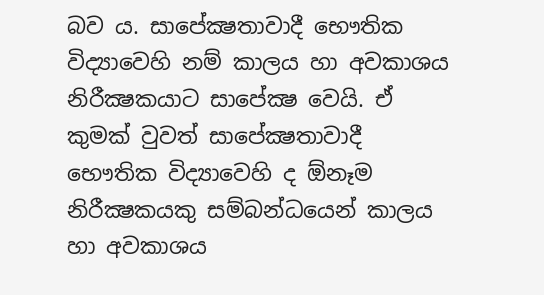බව ය. සාපේක්‍ෂතාවාදී භෞතික විද්‍යාවෙහි නම් කාලය හා අවකාශය නිරීක්‍ෂකයාට සාපේක්‍ෂ වෙයි. ඒ කුමක් වුවත් සාපේක්‍ෂතාවාදී භෞතික විද්‍යාවෙහි ද ඕනෑම නිරීක්‍ෂකයකු සම්බන්ධයෙන් කාලය හා අවකාශය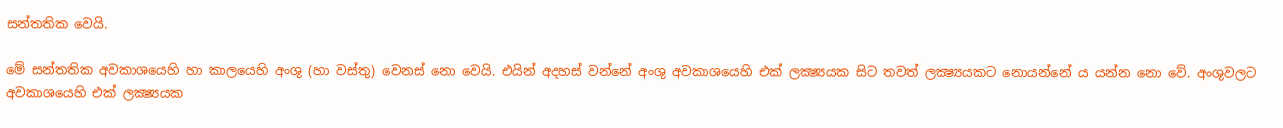සන්තතික වෙයි.

මේ සන්තතික අවකාශයෙහි හා කාලයෙහි අංශු (හා වස්තු) වෙනස් නො වෙයි. එයින් අදහස් වන්නේ අංශු අවකාශයෙහි එක් ලක්‍ෂ්‍යයක සිට තවත් ලක්‍ෂ්‍යයකට නොයන්නේ ය යන්න නො වේ. අංශුවලට අවකාශයෙහි එක් ලක්‍ෂ්‍යයක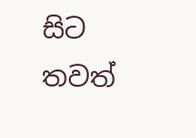සිට තවත්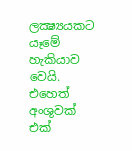ලක්‍ෂ්‍යයකට යෑමේ හැකියාව වෙයි. එහෙත් අංශුවක් එක්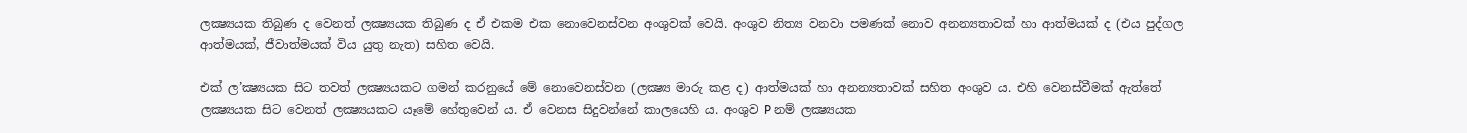ලක්‍ෂ්‍යයක තිබුණ ද වෙනත් ලක්‍ෂ්‍යයක තිබුණ ද ඒ එකම එක නොවෙනස්වන අංශුවක් වෙයි. අංශුව නිත්‍ය වනවා පමණක් නොව අනන්‍යතාවක් හා ආත්මයක් ද (එය පුද්ගල ආත්මයක්, ජීවාත්මයක් විය යුතු නැත) සහිත වෙයි.

එක් ල’ක්‍ෂ්‍යයක සිට තවත් ලක්‍ෂ්‍යයකට ගමන් කරනුයේ මේ නොවෙනස්වන (ලක්‍ෂ්‍ය මාරු කළ ද) ආත්මයක් හා අනන්‍යතාවක් සහිත අංශුව ය. එහි වෙනස්වීමක් ඇත්තේ ලක්‍ෂ්‍යයක සිට වෙනත් ලක්‍ෂ්‍යයකට යෑමේ හේතුවෙන් ය. ඒ වෙනස සිදුවන්නේ කාලයෙහි ය. අංශුව P නම් ලක්‍ෂ්‍යයක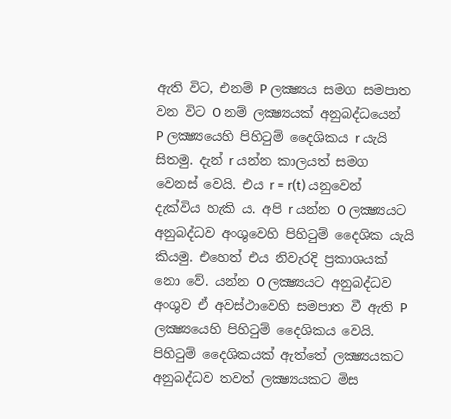ඇති විට, එනම් P ලක්‍ෂ්‍යය සමග සමපාත වන විට O නම් ලක්‍ෂ්‍යයක් අනුබද්ධයෙන් P ලක්‍ෂ්‍යයෙහි පිහිටුම් දෛශිකය r යැයි සිතමු. දැන් r යන්න කාලයත් සමග වෙනස් වෙයි. එය r = r(t) යනුවෙන් දැක්විය හැකි ය. අපි r යන්න O ලක්‍ෂ්‍යයට අනුබද්ධව අංශුවෙහි පිහිටුම් දෛශික යැයි කියමු. එහෙත් එය නිවැරදි ප්‍රකාශයක් නො වේ. යන්න O ලක්‍ෂ්‍යයට අනුබද්ධව අංශුව ඒ අවස්ථාවෙහි සමපාත වී ඇති P ලක්‍ෂ්‍යයෙහි පිහිටුම් දෛශිකය වෙයි. පිහිටුම් දෛශිකයක් ඇත්තේ ලක්‍ෂ්‍යයකට අනුබද්ධව තවත් ලක්‍ෂ්‍යයකට මිස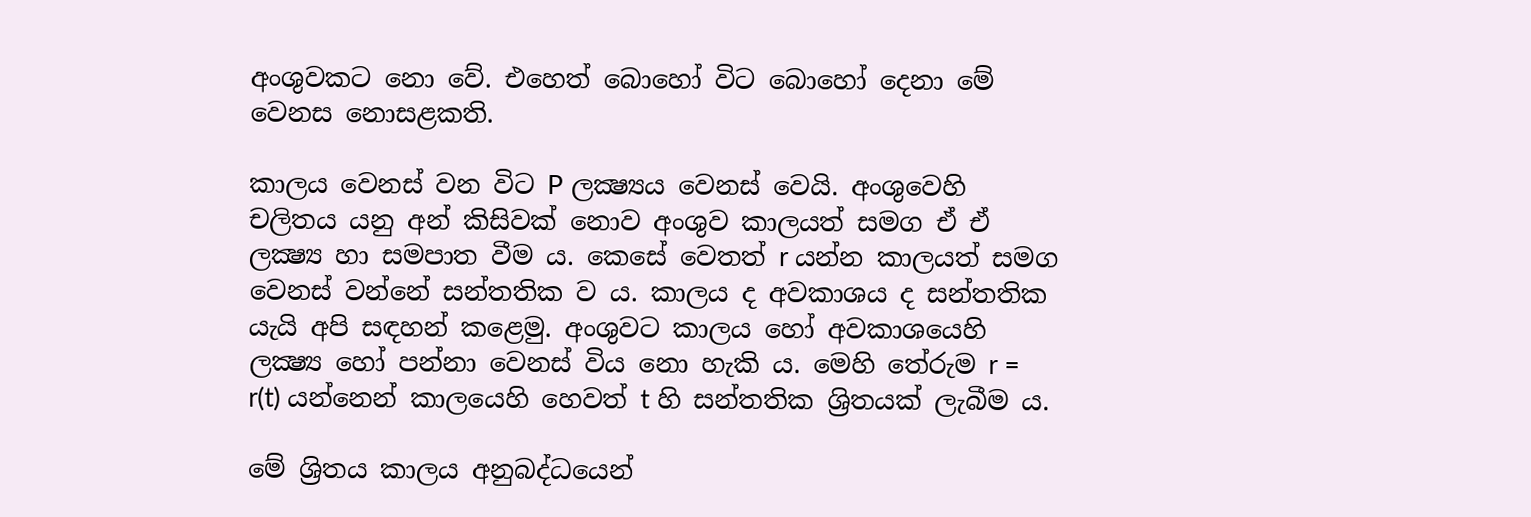අංශුවකට නො වේ. එහෙත් බොහෝ විට බොහෝ දෙනා මේ වෙනස නොසළකති.

කාලය වෙනස් වන විට P ලක්‍ෂ්‍යය වෙනස් වෙයි. අංශුවෙහි චලිතය යනු අන් කිසිවක් නොව අංශුව කාලයත් සමග ඒ ඒ ලක්‍ෂ්‍ය හා සමපාත වීම ය. කෙසේ වෙතත් r යන්න කාලයත් සමග වෙනස් වන්නේ සන්තතික ව ය. කාලය ද අවකාශය ද සන්තතික යැයි අපි සඳහන් කළෙමු. අංශුවට කාලය හෝ අවකාශයෙහි ලක්‍ෂ්‍ය හෝ පන්නා වෙනස් විය නො හැකි ය. මෙහි තේරුම r = r(t) යන්නෙන් කාලයෙහි හෙවත් t හි සන්තතික ශ්‍රිතයක් ලැබීම ය.

මේ ශ්‍රිතය කාලය අනුබද්ධයෙන්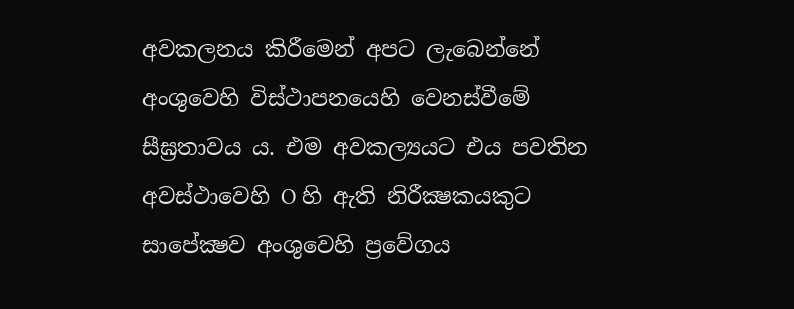අවකලනය කිරීමෙන් අපට ලැබෙන්නේ අංශුවෙහි විස්ථාපනයෙහි වෙනස්වීමේ සීඝ්‍රතාවය ය. එම අවකල්‍යයට එය පවතින අවස්ථාවෙහි O හි ඇති නිරීක්‍ෂකයකුට සාපේක්‍ෂව අංශුවෙහි ප්‍රවේගය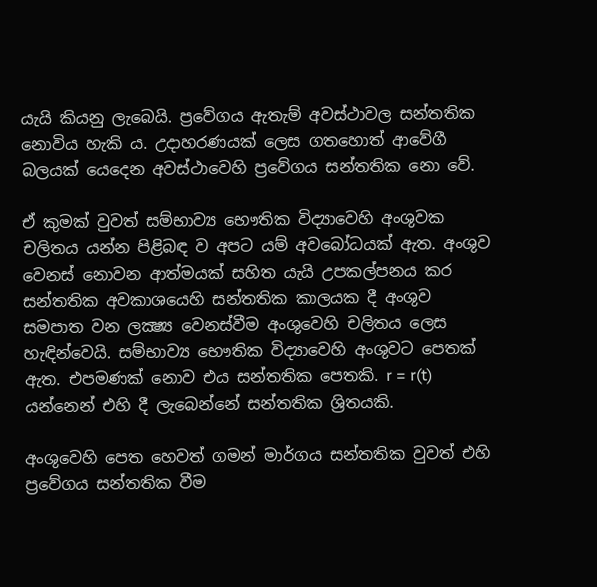යැයි කියනු ලැබෙයි. ප්‍රවේගය ඇතැම් අවස්ථාවල සන්තතික නොවිය හැකි ය. උදාහරණයක් ලෙස ගතහොත් ආවේගී බලයක් යෙදෙන අවස්ථාවෙහි ප්‍රවේගය සන්තතික නො වේ.

ඒ කුමක් වුවත් සම්භාව්‍ය භෞතික විද්‍යාවෙහි අංශුවක චලිතය යන්න පිළිබඳ ව අපට යම් අවබෝධයක් ඇත. අංශුව වෙනස් නොවන ආත්මයක් සහිත යැයි උපකල්පනය කර සන්තතික අවකාශයෙහි සන්තතික කාලයක දී අංශුව සමපාත වන ලක්‍ෂ්‍ය වෙනස්වීම අංශුවෙහි චලිතය ලෙස හැඳින්වෙයි. සම්භාව්‍ය භෞතික විද්‍යාවෙහි අංශුවට පෙතක් ඇත. එපමණක් නොව එය සන්තතික පෙතකි. r = r(t) යන්නෙන් එහි දී ලැබෙන්නේ සන්තතික ශ්‍රිතයකි.

අංශුවෙහි පෙත හෙවත් ගමන් මාර්ගය සන්තතික වුවත් එහි ප්‍රවේගය සන්තතික වීම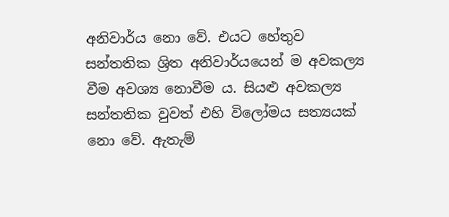අනිවාර්ය නො වේ. එයට හේතුව සන්තතික ශ්‍රිත අනිවාර්යයෙන් ම අවකල්‍ය වීම අවශ්‍ය නොවීම ය. සියළු අවකල්‍ය සන්තතික වුවත් එහි විලෝමය සත්‍යයක් නො වේ. ඇතැම්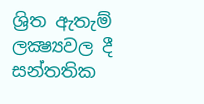ශ්‍රිත ඇතැම් ලක්‍ෂ්‍යවල දී සන්තතික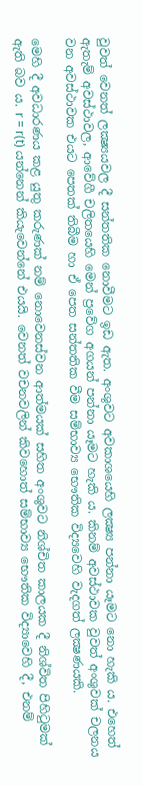වුවත් වෙනත් ලක්‍ෂ්‍යයවල දී සන්තතික නොවීමට ඉඩ ඇත. අංශුවට අවකාශයෙහි ලක්‍ෂ්‍ය පන්නා යෑමට නො හැකි ය. එහෙත් ඇතැම් අවස්ථාවල, ආවේගී චලිතයෙහි මෙන් ප්‍රවේග අගයන් පන්නා යෑමට හැකි ය. කිනම් අවස්ථාවක වුවත් අංශුවක් චලනය වන අවස්ථාවක එයට පෙතක් තිබීම හා ඒ පෙත සන්තතික වීම සම්භාව්‍ය භෞතික විද්‍යවෙහි වැදගත් ලක්‍ෂණයකි.

මෙහි දී අවධාරණය කළ යුතු කරුණක් නම් නොවෙනස්වන ආත්මයක් සහිත අංශුවට නිශ්චිත කාලයක දී නිශ්විත පිහිටුමක් ඇති බව ය. r = r(t) යන්නෙන් කියැවෙන්නේ එයයි. වෙනත් වචනවලින් කිවහොත් සම්භාව්‍ය භෞතික විද්‍යාවෙහි දී, එනම්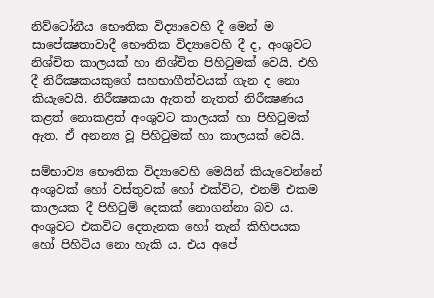නිව්ටෝනීය භෞතික විද්‍යාවෙහි දී මෙන් ම සාපේක්‍ෂතාවාදී භෞතික විද්‍යාවෙහි දී ද, අංශුවට නිශ්චිත කාලයක් හා නිශ්චිත පිහිටුමක් වෙයි. එහි දී නිරීක්‍ෂකයකුගේ සහභාගීත්වයක් ගැන ද නො කියැවෙයි. නිරීක්‍ෂකයා ඇතත් නැතත් නිරීක්‍ෂණය කළත් නොකළත් අංශුවට කාලයක් හා පිහිටුමක් ඇත. ඒ අනන්‍ය වූ පිහිටුමක් හා කාලයක් වෙයි.

සම්භාව්‍ය භෞතික විද්‍යාවෙහි මෙයින් කියැවෙන්නේ අංශුවක් හෝ වස්තුවක් හෝ එක්විට, එනම් එකම කාලයක දී පිහිටුම් දෙකක් නොගන්නා බව ය. අංශුවට එකවිට දෙතැනක හෝ තැන් කිහිපයක හෝ පිහිටිය නො හැකි ය. එය අපේ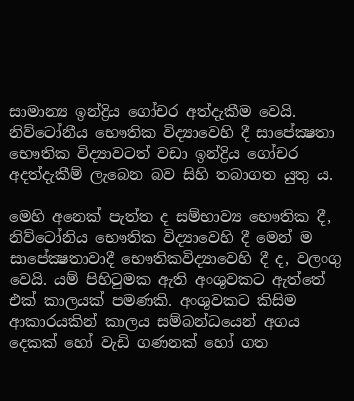සාමාන්‍ය ඉන්ද්‍රිය ගෝචර අත්දැකීම වෙයි. නිව්ටෝනීය භෞතික විද්‍යාවෙහි දී සාපේක්‍ෂතා භෞතික විද්‍යාවටත් වඩා ඉන්ද්‍රිය ගෝචර අදත්දැකීම් ලැබෙන බව සිහි තබාගත යුතු ය.

මෙහි අනෙක් පැත්ත ද සම්භාව්‍ය භෞතික දී, නිව්ටෝනිය භෞතික විද්‍යාවෙහි දී මෙන් ම සාපේක්‍ෂතාවාදී භෞතිකවිද්‍යාවෙහි දී ද, වලංගු වෙයි. යම් පිහිටුමක ඇති අංශුවකට ඇත්තේ එක් කාලයක් පමණකි. අංශුවකට කිසිම ආකාරයකින් කාලය සම්බන්ධයෙන් අගය දෙකක් හෝ වැඩි ගණනක් හෝ ගත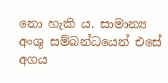නො හැකි ය. සාමාන්‍ය අංශු සම්බන්ධයෙන් එසේ අගය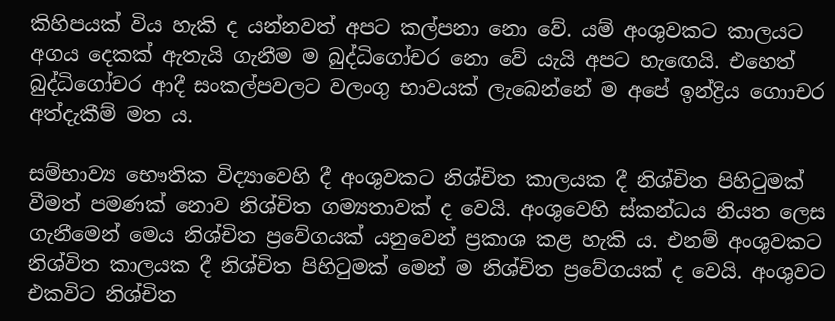කිහිපයක් විය හැකි ද යන්නවත් අපට කල්පනා නො වේ. යම් අංශුවකට කාලයට අගය දෙකක් ඇතැයි ගැනීම ම බුද්ධිගෝචර නො වේ යැයි අපට හැඟෙයි. එහෙත් බුද්ධිගෝචර ආදී සංකල්පවලට වලංගු භාවයක් ලැබෙන්නේ ම අපේ ඉන්ද්‍රිය ගොාචර අත්දැකීම් මත ය.

සම්භාව්‍ය භෞතික විද්‍යාවෙහි දී අංශුවකට නිශ්චිත කාලයක දී නිශ්චිත පිහිටුමක් වීමත් පමණක් නොව නිශ්චිත ගම්‍යතාවක් ද වෙයි. අංශුවෙහි ස්කන්ධය නියත ලෙස ගැනීමෙන් මෙය නිශ්චිත ප්‍රවේගයක් යනුවෙන් ප්‍රකාශ කළ හැකි ය. එනම් අංශුවකට නිශ්විත කාලයක දී නිශ්චිත පිහිටුමක් මෙන් ම නිශ්චිත ප්‍රවේගයක් ද වෙයි. අංශුවට එකවිට නිශ්චිත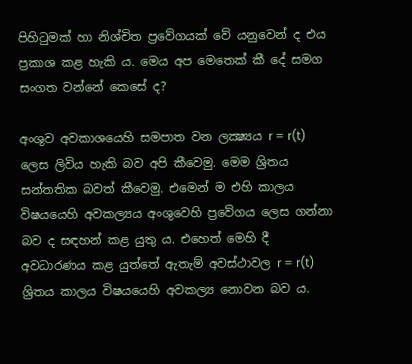පිහිටුමක් හා නිශ්චිත ප්‍රවේගයක් වේ යනුවෙන් ද එය ප්‍රකාශ කළ හැකි ය. මෙය අප මෙතෙක් කී දේ සමග සංගත වන්නේ කෙසේ ද?

අංශුව අවකාශයෙහි සමපාත වන ලක්‍ෂ්‍යය r = r(t) ලෙස ලිවිය හැකි බව අපි කීවෙමු. මෙම ශ්‍රිතය සන්තතික බවත් කීවෙමු. එමෙන් ම එහි කාලය විෂයයෙහි අවකල්‍යය අංශුවෙහි ප්‍රවේගය ලෙස ගන්නා බව ද සඳහන් කළ යුතු ය. එහෙත් මෙහි දී අවධාරණය කළ යුත්තේ ඇතැම් අවස්ථාවල r = r(t) ශ්‍රිතය කාලය විෂයයෙහි අවකල්‍ය නොවන බව ය.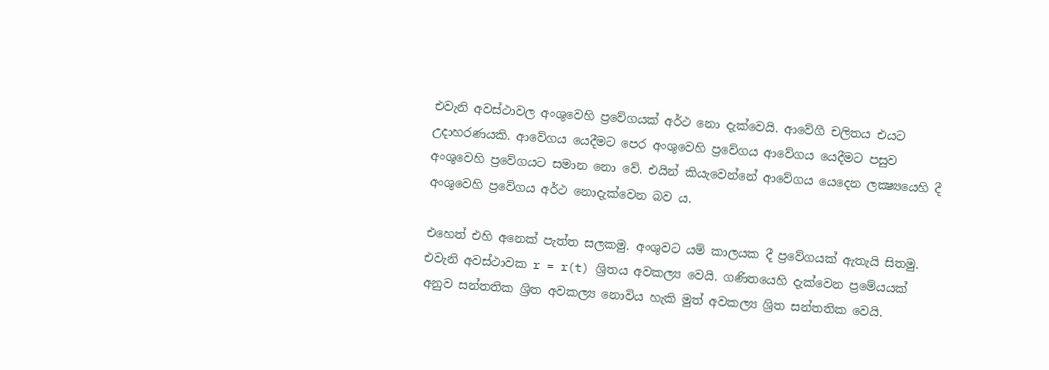එවැනි අවස්ථාවල අංශුවෙහි ප්‍රවේගයක් අර්ථ නො දැක්වෙයි. ආවේගී චලිතය එයට උදාහරණයකි. ආවේගය යෙදීමට පෙර අංශුවෙහි ප්‍රවේගය ආවේගය යෙදීමට පසුව අංශුවෙහි ප්‍රවේගයට සමාන නො වේ. එයින් කියැවෙන්නේ ආවේගය යෙදෙන ලක්‍ෂ්‍යයෙහි දී අංශුවෙහි ප්‍රවේගය අර්ථ නොදැක්වෙන බව ය.

එහෙත් එහි අනෙක් පැත්ත සලකමු. අංශුවට යම් කාලයක දී ප්‍රවේගයක් ඇතැයි සිතමු. එවැනි අවස්ථාවක r = r(t) ශ්‍රිතය අවකල්‍ය වෙයි. ගණිතයෙහි දැක්වෙන ප්‍රමේයයක් අනුව සන්තතික ශ්‍රිත අවකල්‍ය නොවිය හැකි මුත් අවකල්‍ය ශ්‍රිත සන්තතික වෙයි.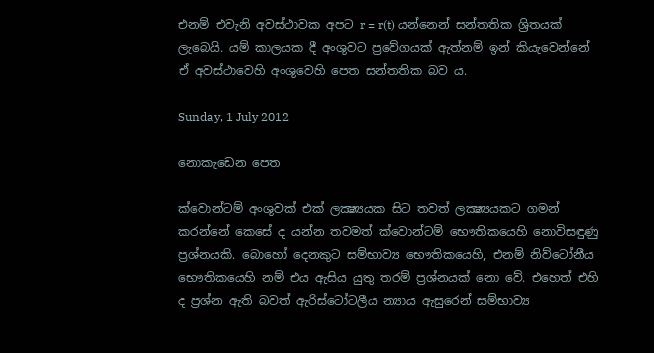එනම් එවැනි අවස්ථාවක අපට r = r(t) යන්නෙන් සන්තතික ශ්‍රිතයක් ලැබෙයි. යම් කාලයක දී අංශුවට ප්‍රවේගයක් ඇත්නම් ඉන් කියැවෙන්නේ ඒ අවස්ථාවෙහි අංශුවෙහි පෙත සන්තතික බව ය.

Sunday, 1 July 2012

නොකැඩෙන පෙත

ක්වොන්ටම් අංශුවක් එක් ලක්‍ෂ්‍යයක සිට තවත් ලක්‍ෂ්‍යයකට ගමන් කරන්නේ කෙසේ ද යන්න තවමත් ක්වොන්ටම් භෞතිකයෙහි නොවිසඳුණු ප්‍රශ්නයකි. බොහෝ දෙනකුට සම්භාව්‍ය භෞතිකයෙහි, එනම් නිව්ටෝනීය භෞතිකයෙහි නම් එය ඇසිය යුතු තරම් ප්‍රශ්නයක් නො වේ. එහෙත් එහි ද ප්‍රශ්න ඇති බවත් ඇරිස්ටෝටලීය න්‍යාය ඇසුරෙන් සම්භාව්‍ය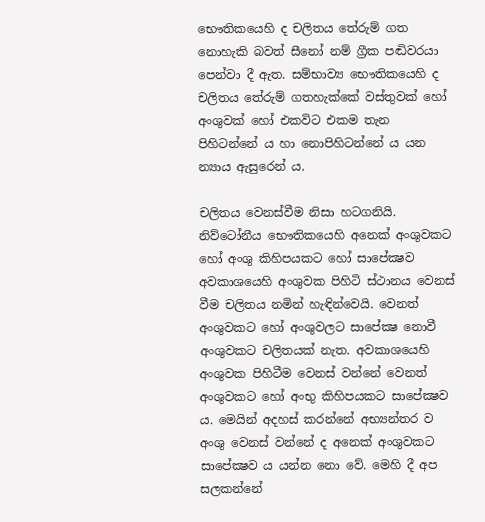භෞතිකයෙහි ද චලිතය තේරුම් ගත නොහැකි බවත් සීනෝ නම් ග්‍රීක පඬිවරයා පෙන්වා දී ඇත. සම්භාව්‍ය භෞතිකයෙහි ද චලිතය තේරුම් ගතහැක්කේ වස්තුවක් හෝ අංශුවක් හෝ එකවිට එකම තැන පිහිටන්නේ ය හා නොපිහිටන්නේ ය යන න්‍යාය ඇසුරෙන් ය.

චලිතය වෙනස්වීම නිසා හටගනියි. නිව්ටෝනීය භෞතිකයෙහි අනෙක් අංශුවකට හෝ අංශු කිහිපයකට හෝ සාපේක්‍ෂව අවකාශයෙහි අංශුවක පිහිටි ස්ථානය වෙනස් වීම චලිතය නමින් හැඳින්වෙයි. වෙනත් අංශුවකට හෝ අංශුවලට සාපේක්‍ෂ නොවී අංශුවකට චලිතයක් නැත. අවකාශයෙහි අංශුවක පිහිටීම වෙනස් වන්නේ වෙනත් අංශුවකට හෝ අංභු කිහිපයකට සාපේක්‍ෂව ය. මෙයින් අදහස් කරන්නේ අභ්‍යන්තර ව අංශු වෙනස් වන්නේ ද අනෙක් අංශුවකට සාපේක්‍ෂව ය යන්න නො වේ. මෙහි දී අප සලකන්නේ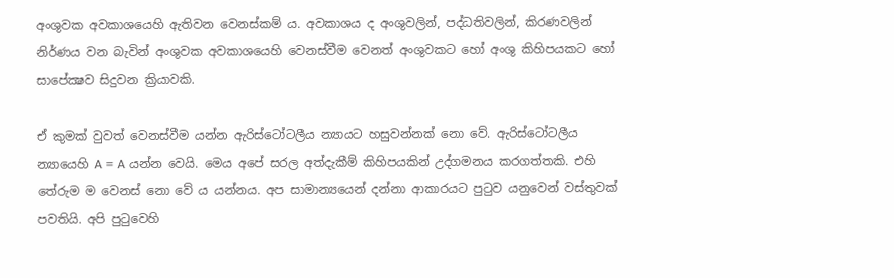අංශුවක අවකාශයෙහි ඇතිවන වෙනස්කම් ය. අවකාශය ද අංශුවලින්, පද්ධතිවලින්, කිරණවලින් නිර්ණය වන බැවින් අංශුවක අවකාශයෙහි වෙනස්වීම වෙනත් අංශුවකට හෝ අංශු කිහිපයකට හෝ සාපේක්‍ෂව සිදුවන ක්‍රියාවකි.

ඒ කුමක් වුවත් වෙනස්වීම යන්න ඇරිස්ටෝටලීය න්‍යායට හසුවන්නක් නො වේ. ඇරිස්ටෝටලීය න්‍යායෙහි A = A යන්න වෙයි. මෙය අපේ සරල අත්දැකීම් කිහිපයකින් උද්ගමනය කරගත්තකි. එහි තේරුම ම වෙනස් නො වේ ය යන්නය. අප සාමාන්‍යයෙන් දන්නා ආකාරයට පුටුව යනුවෙන් වස්තුවක් පවතියි. අපි පුටුවෙහි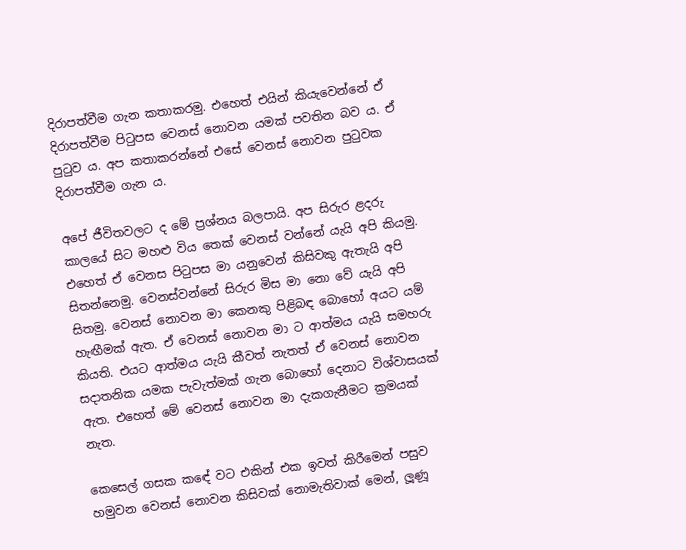දිරාපත්වීම ගැන කතාකරමු. එහෙත් එයින් කියැවෙන්නේ ඒ දිරාපත්වීම පිටුපස වෙනස් නොවන යමක් පවතින බව ය. ඒ පුටුව ය. අප කතාකරන්නේ එසේ වෙනස් නොවන පුටුවක දිරාපත්වීම ගැන ය.

අපේ ජීවිතවලට ද මේ ප්‍රශ්නය බලපායි. අප සිරුර ළදරු කාලයේ සිට මහළු විය තෙක් වෙනස් වන්නේ යැයි අපි කියමු. එහෙත් ඒ වෙනස පිටුපස මා යනුවෙන් කිසිවකු ඇතැයි අපි සිතන්නෙමු. වෙනස්වන්නේ සිරුර මිස මා නො වේ යැයි අපි සිතමු. වෙනස් නොවන මා කෙනකු පිළිබඳ බොහෝ අයට යම් හැඟීමක් ඇත. ඒ වෙනස් නොවන මා ට ආත්මය යැයි සමහරු කියති. එයට ආත්මය යැයි කීවත් නැතත් ඒ වෙනස් නොවන සදාතනික යමක පැවැත්මක් ගැන බොහෝ දෙනාට විශ්වාසයක් ඇත. එහෙත් මේ වෙනස් නොවන මා දැකගැනීමට ක්‍රමයක් නැත.

කෙසෙල් ගසක කඳේ වට එකින් එක ඉවත් කිරීමෙන් පසුව හමුවන වෙනස් නොවන කිසිවක් නොමැතිවාක් මෙන්, ලූණූ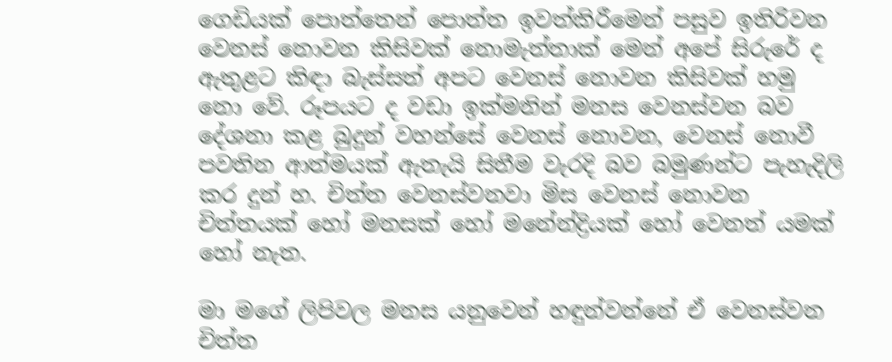ගෙඩියක් පොත්තෙන් පොත්ත ඉවත්කිරීමෙන් පසුව ඉතිරිවන වෙනස් නොවන කිසිවක් නොමැත්තාක් මෙන් අපේ සිරුරේ ද ඇතුළට කිඳා බැස්සත් අපට වෙනස් නොවන කිසිවක් හමු නො වේ. රූපයට ද වඩා ඉක්මනින් මනස වෙනස්වන බව දේශනා කළ බුදුන් වහන්සේ වෙනස් නොවන, වෙනස් නොවී පවතින ආත්මයක් ඇතැයි සිතීම වැරදි බව බමුණන්ට පැහැදිලි කර දුන් හ. චිත්ත වෙනස්වනවා මිස වෙනස් නොවන චිත්තයක් හෝ මනසක් හෝ මනේන්ද්‍රියක් හෝ වෙනත් යමක් හෝ නැත.

මා මගේ ලිපිවල මනස යනුවෙන් හඳුන්වන්නේ ඒ වෙනස්වන චිත්ත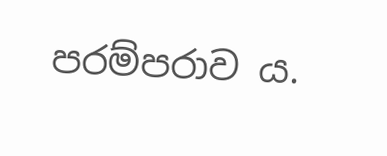පරම්පරාව ය.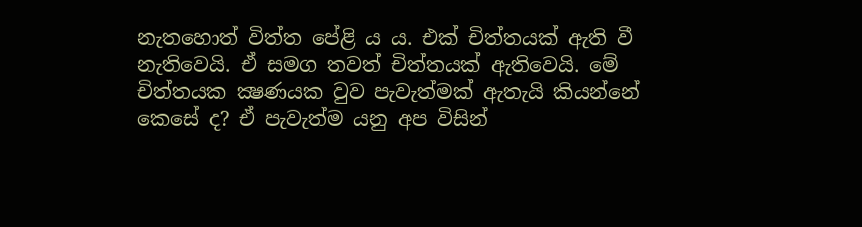නැතහොත් විත්ත පේළි ය ය. එක් චිත්තයක් ඇති වී නැතිවෙයි. ඒ සමග තවත් චිත්තයක් ඇතිවෙයි. මේ චිත්තයක ක්‍ෂණයක වුව පැවැත්මක් ඇතැයි කියන්නේ කෙසේ ද? ඒ පැවැත්ම යනු අප විසින්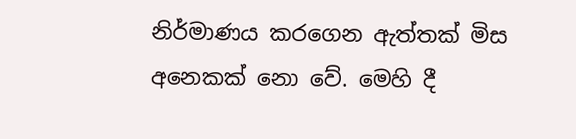නිර්මාණය කරගෙන ඇත්තක් මිස අනෙකක් නො වේ. මෙහි දී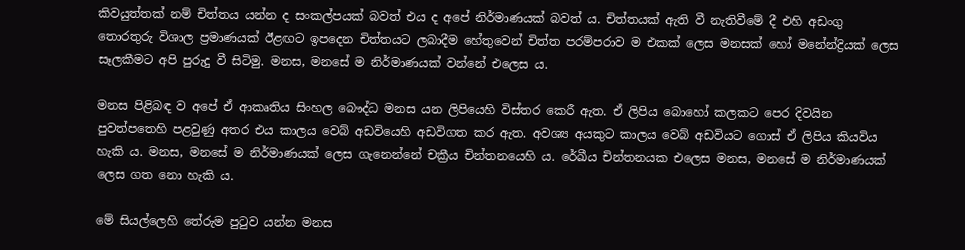කිවයුත්තක් නම් චිත්තය යන්න ද සංකල්පයක් බවත් එය ද අපේ නිර්මාණයක් බවත් ය. චිත්තයක් ඇති වී නැතිවීමේ දී එහි අඩංගු තොරතුරු විශාල ප්‍රමාණයක් ඊළඟට ඉපදෙන චිත්තයට ලබාදීම හේතුවෙන් චිත්ත පරම්පරාව ම එකක් ලෙස මනසක් හෝ මනේන්ද්‍රියක් ලෙස සෑලකීමට අපි පුරුදු වී සිටිමු. මනස, මනසේ ම නිර්මාණයක් වන්නේ එලෙස ය.

මනස පිළිබඳ ව අපේ ඒ ආකෘතිය සිංහල බෞද්ධ මනස යන ලිපියෙහි විස්තර කෙරී ඇත. ඒ ලිපිය බොහෝ කලකට පෙර දිවයින පුවත්පතෙහි පළවුණු අතර එය කාලය වෙබ් අඩවියෙහි අඩවිගත කර ඇත. අවශ්‍ය අයකුට කාලය වෙබ් අඩවියට ගොස් ඒ ලිපිය කියවිය හැකි ය. මනස, මනසේ ම නිර්මාණයක් ලෙස ගැනෙන්නේ චක්‍රීය චින්තනයෙහි ය. රේඛීය චින්තනයක එලෙස මනස, මනසේ ම නිර්මාණයක් ලෙස ගත නො හැකි ය.

මේ සියල්ලෙහි තේරුම පුටුව යන්න මනස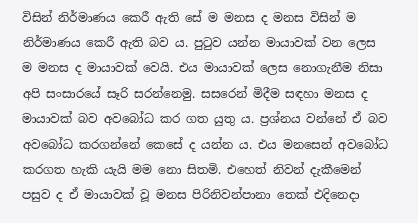විසින් නිර්මාණය කෙරී ඇති සේ ම මනස ද මනස විසින් ම නිර්මාණය කෙරී ඇති බව ය. පුටුව යන්න මායාවක් වන ලෙස ම මනස ද මායාවක් වෙයි. එය මායාවක් ලෙස නොගැනීම නිසා අපි සංසාරයේ සෑරි සරන්නෙමු. සසරෙන් මිදීම සඳහා මනස ද මායාවක් බව අවබෝධ කර ගත යුතු ය. ප්‍රශ්නය වන්නේ ඒ බව අවබෝධ කරගන්නේ කෙසේ ද යන්න ය. එය මනසෙන් අවබෝධ කරගත හැකි යැයි මම නො සිතමි. එහෙත් නිවන් දැකීමෙන් පසුව ද ඒ මායාවක් වූ මනස පිරිනිවන්පානා තෙක් එදිනෙදා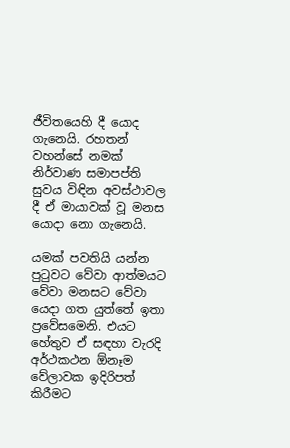ජීවිතයෙහි දී යොද ගැනෙයි. රහතන් වහන්සේ නමක් නිර්වාණ සමාපප්ති සුවය විඳින අවස්ථාවල දී ඒ මායාවක් වූ මනස යොදා නො ගැනෙයි.

යමක් පවතියි යන්න පුටුවට වේවා ආත්මයට වේවා මනසට වේවා යෙදා ගත යුත්තේ ඉතා ප්‍රවේසමෙනි. එයට හේතුව ඒ සඳහා වැරදි අර්ථකථන ඕනෑම වේලාවක ඉදිරිපත් කිරීමට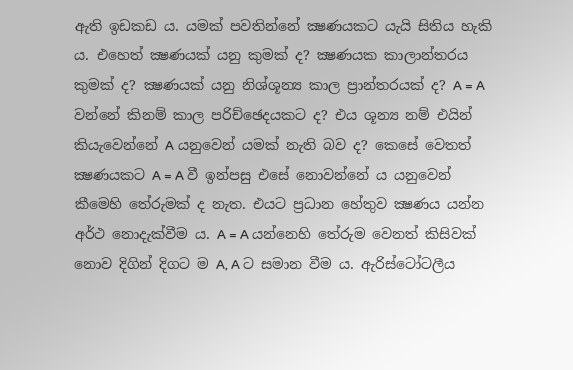ඇති ඉඩකඩ ය. යමක් පවතින්නේ ක්‍ෂණයකට යැයි සිතිය හැකි ය. එහෙත් ක්‍ෂණයක් යනු කුමක් ද? ක්‍ෂණයක කාලාන්තරය කුමක් ද? ක්‍ෂණයක් යනු නිශ්ශූන්‍ය කාල ප්‍රාන්තරයක් ද? A = A වන්නේ කිනම් කාල පරිච්ඡෙදයකට ද? එය ශූන්‍ය නම් එයින් කියැවෙන්නේ A යනුවෙන් යමක් නැති බව ද? කෙසේ වෙතත් ක්‍ෂණයකට A = A වී ඉන්පසු එසේ නොවන්නේ ය යනුවෙන් කීමෙහි තේරුමක් ද නැත. එයට ප්‍රධාන හේතුව ක්‍ෂණය යන්න අර්ථ නොදැක්වීම ය. A = A යන්නෙහි තේරුම වෙනත් කිසිවක් නොව දිගින් දිගට ම A, A ට සමාන වීම ය. ඇරිස්ටෝටලීය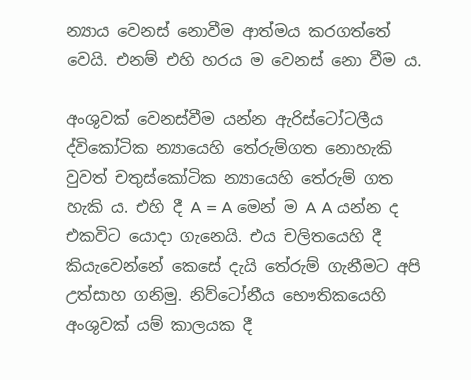න්‍යාය වෙනස් නොවීම ආත්මය කරගත්තේ වෙයි. එනම් එහි හරය ම වෙනස් නො වීම ය.

අංශුවක් වෙනස්වීම යන්න ඇරිස්ටෝටලීය ද්විකෝටික න්‍යායෙහි තේරුම්ගත නොහැකි වුවත් චතුස්කෝටික න්‍යායෙහි තේරුම් ගත හැකි ය. එහි දී A = A මෙන් ම A A යන්න ද එකවිට යොදා ගැනෙයි. එය චලිතයෙහි දී කියැවෙන්නේ කෙසේ දැයි තේරුම් ගැනීමට අපි උත්සාහ ගනිමු. නිව්ටෝනීය භෞතිකයෙහි අංශුවක් යම් කාලයක දී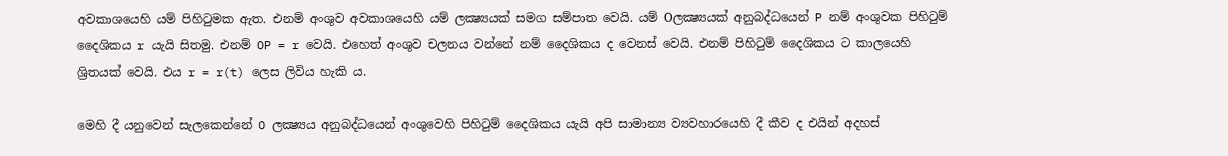අවකාශයෙහි යම් පිහිටුමක ඇත. එනම් අංශුව අවකාශයෙහි යම් ලක්‍ෂ්‍යයක් සමග සම්පාත වෙයි. යම් Oලක්‍ෂ්‍යයක් අනුබද්ධයෙන් P නම් අංශුවක පිහිටුම් දෛශිකය r යැයි සිතමු. එනම් OP = r වෙයි. එහෙත් අංශුව චලනය වන්නේ නම් දෛශිකය ද වෙනස් වෙයි. එනම් පිහිටුම් දෛශිකය ට කාලයෙහි ශ්‍රිතයක් වෙයි. එය r = r(t) ලෙස ලිවිය හැකි ය.

මෙහි දී යනුවෙන් සැලකෙන්නේ O ලක්‍ෂ්‍යය අනුබද්ධයෙන් අංශුවෙහි පිහිටුම් දෛශිකය යැයි අපි සාමාන්‍ය ව්‍යවහාරයෙහි දී කීව ද එයින් අදහස්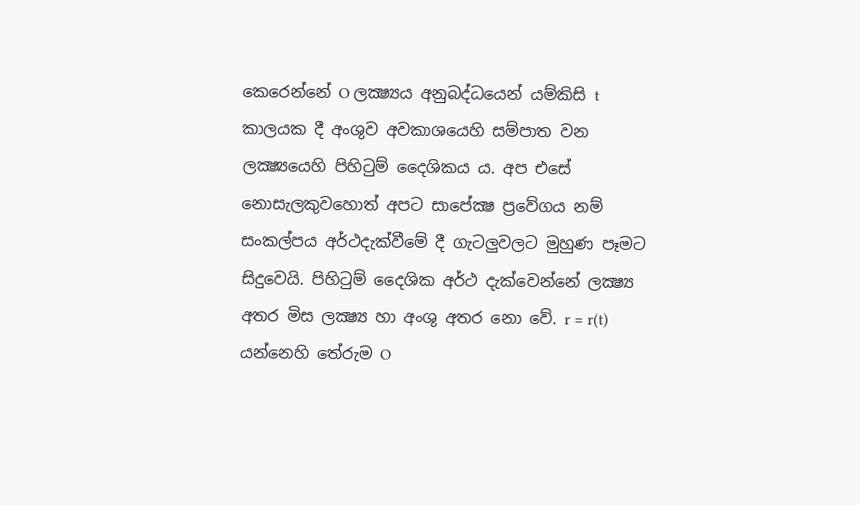කෙරෙන්නේ O ලක්‍ෂ්‍යය අනුබද්ධයෙන් යම්කිසි t කාලයක දී අංශුව අවකාශයෙහි සම්පාත වන ලක්‍ෂ්‍යයෙහි පිහිටුම් දෛශිකය ය. අප එසේ නොසැලකුවහොත් අපට සාපේක්‍ෂ ප්‍රවේගය නම් සංකල්පය අර්ථදැක්වීමේ දී ගැටලුවලට මුහුණ පෑමට සිදුවෙයි. පිහිටුම් දෛශික අර්ථ දැක්වෙන්නේ ලක්‍ෂ්‍ය අතර මිස ලක්‍ෂ්‍ය හා අංශු අතර නො වේ. r = r(t) යන්නෙහි තේරුම O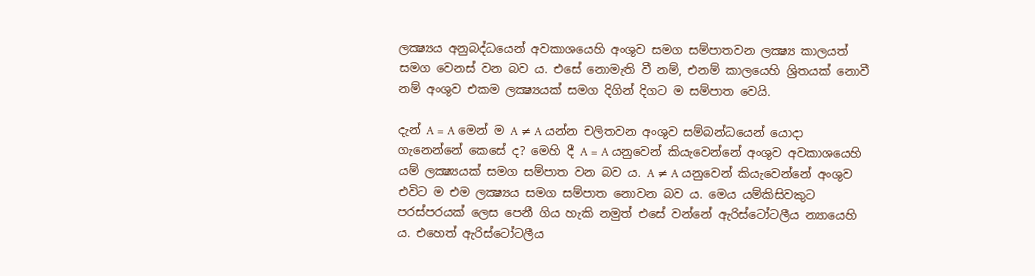ලක්‍ෂ්‍යය අනුබද්ධයෙන් අවකාශයෙහි අංශුව සමග සම්පාතවන ලක්‍ෂ්‍ය කාලයත් සමග වෙනස් වන බව ය. එසේ නොමැති වී නම්, එනම් කාලයෙහි ශ්‍රිතයක් නොවී නම් අංශුව එකම ලක්‍ෂ්‍යයක් සමග දිගින් දිගට ම සම්පාත වෙයි.

දැන් A = A මෙන් ම A ≠ A යන්න චලිතවන අංශුව සම්බන්ධයෙන් යොදා ගැනෙන්නේ කෙසේ ද? මෙහි දී A = A යනුවෙන් කියැවෙන්නේ අංශුව අවකාශයෙහි යම් ලක්‍ෂ්‍යයක් සමග සම්පාත වන බව ය. A ≠ A යනුවෙන් කියැවෙන්නේ අංශුව එවිට ම එම ලක්‍ෂ්‍යය සමග සම්පාත නොවන බව ය. මෙය යම්කිසිවකුට පරස්පරයක් ලෙස පෙනී ගිය හැකි නමුත් එසේ වන්නේ ඇරිස්ටෝටලීය න්‍යායෙහි ය. එහෙත් ඇරිස්ටෝටලීය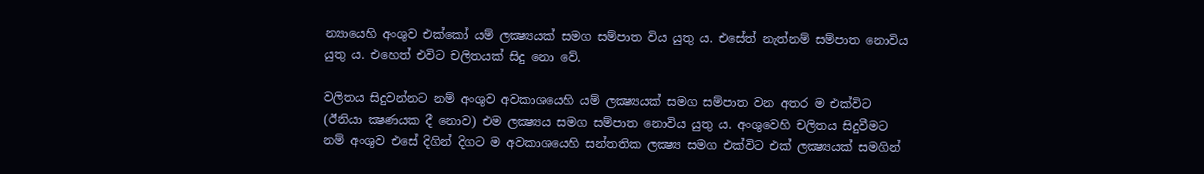න්‍යායෙහි අංශුව එක්කෝ යම් ලක්‍ෂ්‍යයක් සමග සම්පාත විය යුතු ය. එසේත් නැත්නම් සම්පාත නොවිය යුතු ය. එහෙත් එවිට චලිතයක් සිදු නො වේ.

වලිතය සිදුවන්නට නම් අංශුව අවකාශයෙහි යම් ලක්‍ෂ්‍යයක් සමග සම්පාත වන අතර ම එක්විට (ඊනියා ක්‍ෂණයක දී නොව) එම ලක්‍ෂ්‍යය සමග සම්පාත නොවිය යුතු ය. අංශුවෙහි චලිතය සිදුවීමට නම් අංශුව එසේ දිගින් දිගට ම අවකාශයෙහි සන්තතික ලක්‍ෂ්‍ය සමග එක්විට එක් ලක්‍ෂ්‍යයක් සමගින්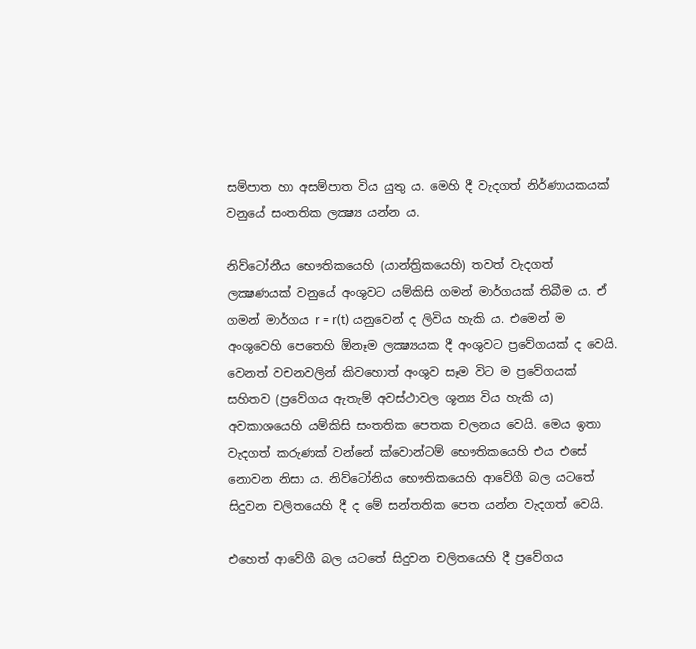සම්පාත හා අසම්පාත විය යුතු ය. මෙහි දී වැදගත් නිර්ණායකයක් වනුයේ සංතතික ලක්‍ෂ්‍ය යන්න ය.

නිව්ටෝනීය භෞතිකයෙහි (යාන්ත්‍රිකයෙහි) තවත් වැදගත් ලක්‍ෂණයක් වනුයේ අංශුවට යම්කිසි ගමන් මාර්ගයක් තිබීම ය. ඒ ගමන් මාර්ගය r = r(t) යනුවෙන් ද ලිවිය හැකි ය. එමෙන් ම අංශුවෙහි පෙතෙහි ඕනෑම ලක්‍ෂ්‍යයක දී අංශුවට ප්‍රවේගයක් ද වෙයි. වෙනත් වචනවලින් කිවහොත් අංශුව සෑම විට ම ප්‍රවේගයක් සහිතව (ප්‍රවේගය ඇතැම් අවස්ථාවල ශූන්‍ය විය හැකි ය) අවකාශයෙහි යම්කිසි සංතතික පෙතක චලනය වෙයි. මෙය ඉතා වැදගත් කරුණක් වන්නේ ක්වොන්ටම් භෞතිකයෙහි එය එසේ නොවන නිසා ය. නිව්ටෝනිය භෞතිකයෙහි ආවේගී බල යටතේ සිදුවන චලිතයෙහි දී ද මේ සන්තතික පෙත යන්න වැදගත් වෙයි.

එහෙත් ආවේගී බල යටතේ සිදුවන චලිතයෙහි දී ප්‍රවේගය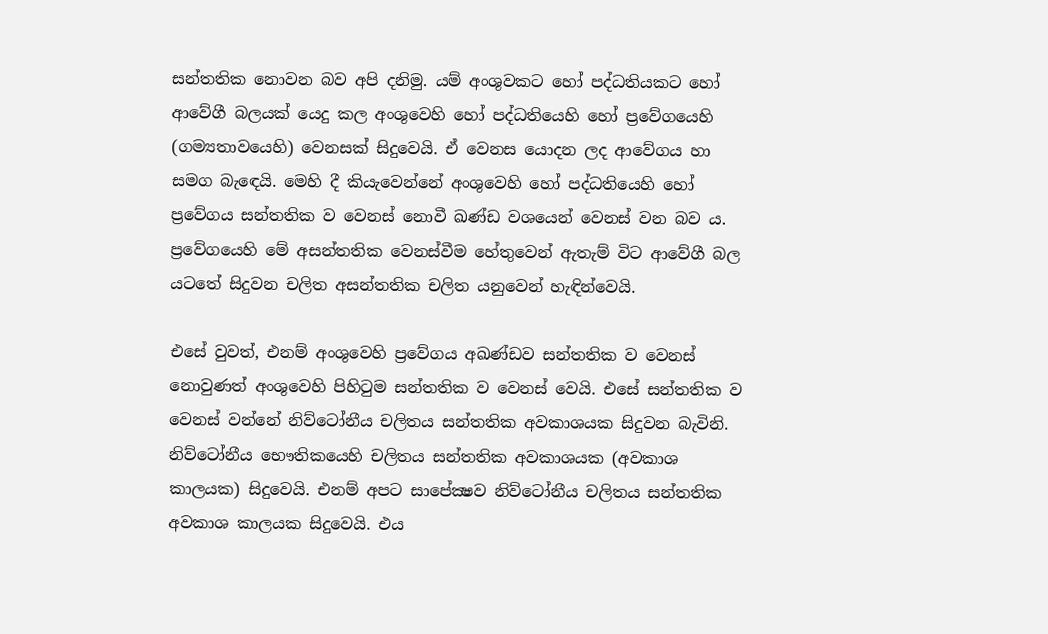සන්තතික නොවන බව අපි දනිමු. යම් අංශුවකට හෝ පද්ධතියකට හෝ ආවේගී බලයක් යෙදු කල අංශුවෙහි හෝ පද්ධතියෙහි හෝ ප්‍රවේගයෙහි (ගම්‍යතාවයෙහි) වෙනසක් සිදුවෙයි. ඒ වෙනස යොදන ලද ආවේගය හා සමග බැඳෙයි. මෙහි දී කියැවෙන්නේ අංශුවෙහි හෝ පද්ධතියෙහි හෝ ප්‍රවේගය සන්තතික ව වෙනස් නොවී ඛණ්ඩ වශයෙන් වෙනස් වන බව ය. ප්‍රවේගයෙහි මේ අසන්තතික වෙනස්වීම හේතුවෙන් ඇතැම් විට ආවේගී බල යටතේ සිදුවන චලිත අසන්තතික චලිත යනුවෙන් හැඳින්වෙයි.

එසේ වුවත්, එනම් අංශුවෙහි ප්‍රවේගය අඛණ්ඩව සන්තතික ව වෙනස් නොවුණත් අංශුවෙහි පිහිටුම සන්තතික ව වෙනස් වෙයි. එසේ සන්තතික ව වෙනස් වන්නේ නිව්ටෝනීය චලිතය සන්තතික අවකාශයක සිදුවන බැවිනි. නිව්ටෝනීය භෞතිකයෙහි චලිතය සන්තතික අවකාශයක (අවකාශ කාලයක) සිදුවෙයි. එනම් අපට සාපේක්‍ෂව නිව්ටෝනීය චලිතය සන්තතික අවකාශ කාලයක සිදුවෙයි. එය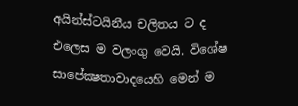අයින්ස්ටයිනීය චලිතය ට ද එලෙස ම වලංගු වෙයි. විශේෂ සාපේක්‍ෂතාවාදයෙහි මෙන් ම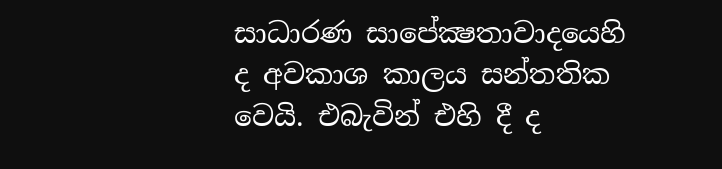සාධාරණ සාපේක්‍ෂතාවාදයෙහි ද අවකාශ කාලය සන්තතික වෙයි. එබැවින් එහි දී ද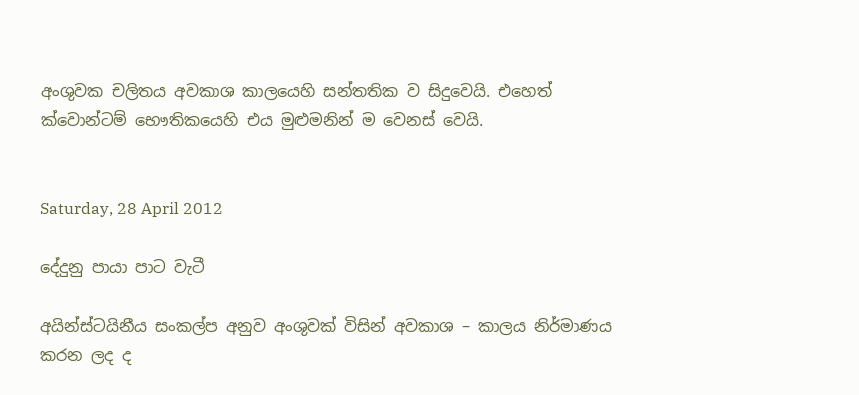අංශුවක චලිතය අවකාශ කාලයෙහි සන්තතික ව සිදුවෙයි. එහෙත් ක්වොන්ටම් භෞතිකයෙහි එය මුළුමනින් ම වෙනස් වෙයි.


Saturday, 28 April 2012

දේදුනු පායා පාට වැටී

අයින්ස්ටයිනීය සංකල්ප අනුව අංශුවක් විසින් අවකාශ – කාලය නිර්මාණය කරන ලද ද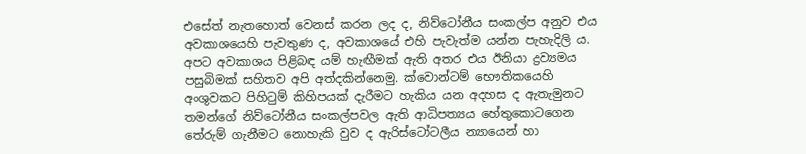එසේත් නැතහොත් වෙනස් කරන ලද ද, නිව්ටෝනීය සංකල්ප අනුව එය අවකාශයෙහි පැවතුණ ද, අවකාශයේ එහි පැවැත්ම යන්න පැහැදිලි ය. අපට අවකාශය පිළිබඳ යම් හැඟීමක් ඇති අතර එය ඊනියා ද්‍රව්‍යමය පසුබිමක් සහිතව අපි අත්දකින්නෙමු. ක්වොන්ටම් භෞතිකයෙහි අංශුවකට පිහිටුම් කිහිපයක් දැරීමට හැකිය යන අදහස ද ඇතැමුනට තමන්ගේ නිව්ටෝනීය සංකල්පවල ඇති ආධිපත්‍යය හේතුකොටගෙන තේරුම් ගැනීමට නොහැකි වුව ද ඇරිස්ටෝටලීය න්‍යායෙන් හා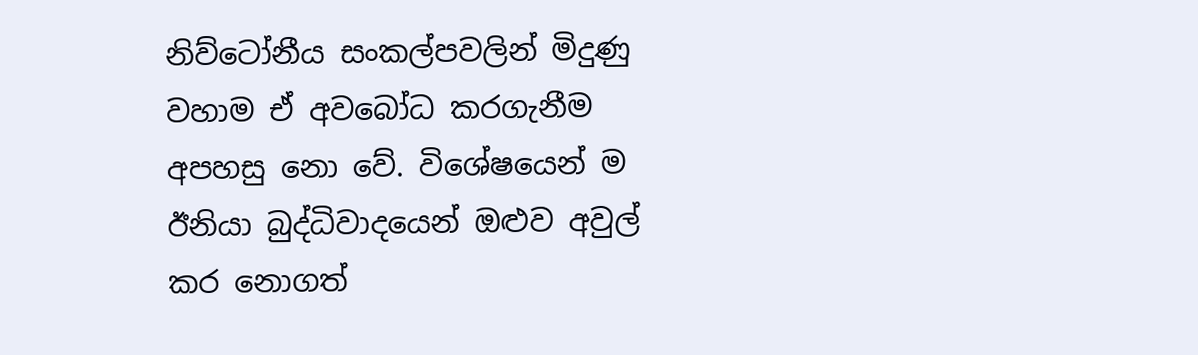නිව්ටෝනීය සංකල්පවලින් මිදුණු වහාම ඒ අවබෝධ කරගැනීම අපහසු නො වේ. විශේෂයෙන් ම ඊනියා බුද්ධිවාදයෙන් ඔළුව අවුල් කර නොගත්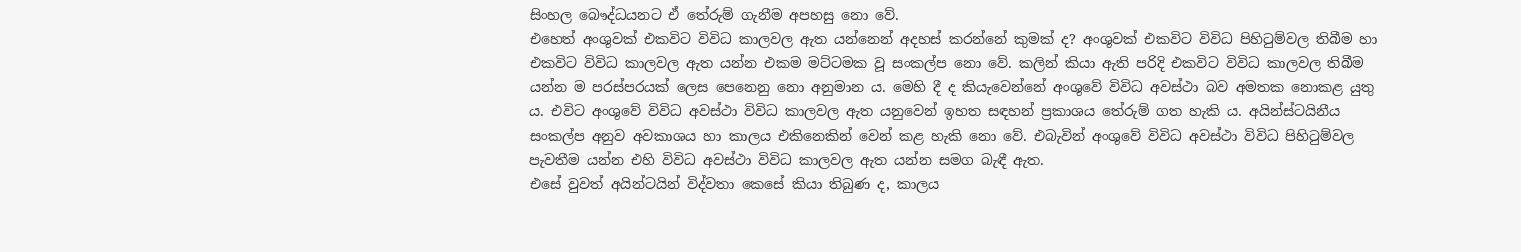සිංහල බෞද්ධයනට ඒ තේරුම් ගැනීම අපහසු නො වේ.
එහෙත් අංශුවක් එකවිට විවිධ කාලවල ඇත යන්නෙන් අදහස් කරන්නේ කුමක් ද? අංශුවක් එකවිට විවිධ පිහිටුම්වල තිබීම හා එකවිට විවිධ කාලවල ඇත යන්න එකම මට්ටමක වූ සංකල්ප නො වේ. කලින් කියා ඇති පරිදි එකවිට විවිධ කාලවල තිබීම යන්න ම පරස්පරයක් ලෙස පෙනෙනු නො අනුමාන ය. මෙහි දී ද කියැවෙන්නේ අංශුවේ විවිධ අවස්ථා බව අමතක නොකළ යුතු ය. එවිට අංශුවේ විවිධ අවස්ථා විවිධ කාලවල ඇත යනුවෙන් ඉහත සඳහන් ප්‍රකාශය තේරුම් ගත හැකි ය. අයින්ස්ටයිනීය සංකල්ප අනුව අවකාශය හා කාලය එකිනෙකින් වෙන් කළ හැකි නො වේ. එබැවින් අංශුවේ විවිධ අවස්ථා විවිධ පිහිටුම්වල පැවතීම යන්න එහි විවිධ අවස්ථා විවිධ කාලවල ඇත යන්න සමග බැඳී ඇත.
එසේ වුවත් අයින්ටයින් විද්වතා කෙසේ කියා තිබුණ ද, කාලය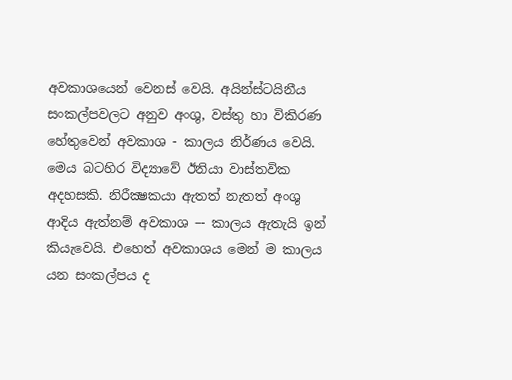අවකාශයෙන් වෙනස් වෙයි. අයින්ස්ටයිනීය සංකල්පවලට අනුව අංශු, වස්තු හා විකිරණ හේතුවෙන් අවකාශ - කාලය නිර්ණය වෙයි. මෙය බටහිර විද්‍යාවේ ඊනියා වාස්තවික අදහසකි. නිරීක්‍ෂකයා ඇතත් නැතත් අංශු ආදිය ඇත්නම් අවකාශ –- කාලය ඇතැයි ඉන් කියැවෙයි. එහෙත් අවකාශය මෙන් ම කාලය යන සංකල්පය ද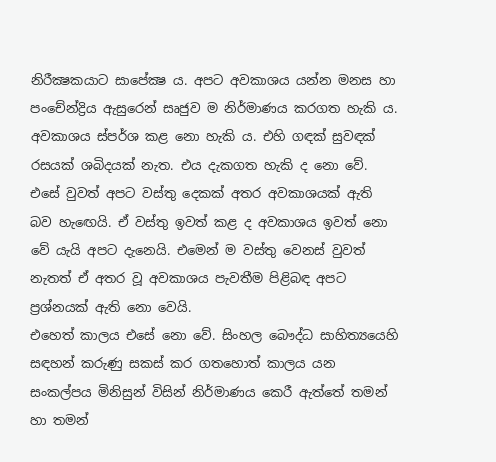නිරීක්‍ෂකයාට සාපේක්‍ෂ ය. අපට අවකාශය යන්න මනස හා පංචේන්ද්‍රිය ඇසුරෙන් සෘජුව ම නිර්මාණය කරගත හැකි ය. අවකාශය ස්පර්ශ කළ නො හැකි ය. එහි ගඳක් සුවඳක් රසයක් ශබිදයක් නැත. එය දැකගත හැකි ද නො වේ. එසේ වුවත් අපට වස්තු දෙකක් අතර අවකාශයක් ඇති බව හැඟෙයි. ඒ වස්තු ඉවත් කළ ද අවකාශය ඉවත් නො වේ යැයි අපට දැනෙයි. එමෙන් ම වස්තු වෙනස් වුවත් නැතත් ඒ අතර වූ අවකාශය පැවතීම පිළිබඳ අපට ප්‍රශ්නයක් ඇති නො වෙයි.
එහෙත් කාලය එසේ නො වේ. සිංහල බෞද්ධ සාහිත්‍යයෙහි සඳහන් කරුණු සකස් කර ගතහොත් කාලය යන සංකල්පය මිනිසුන් විසින් නිර්මාණය කෙරී ඇත්තේ තමන් හා තමන්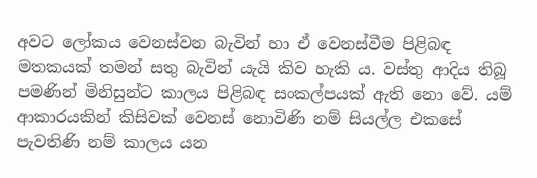අවට ලෝකය වෙනස්වන බැවින් හා ඒ වෙනස්වීම පිළිබඳ මතකයක් තමන් සතු බැවින් යැයි කිව හැකි ය. වස්තු ආදිය තිබූ පමණින් මිනිසුන්ට කාලය පිළිබඳ සංකල්පයක් ඇති නො වේ. යම් ආකාරයකින් කිසිවක් වෙනස් නොවිණි නම් සියල්ල එකසේ පැවතිණි නම් කාලය යන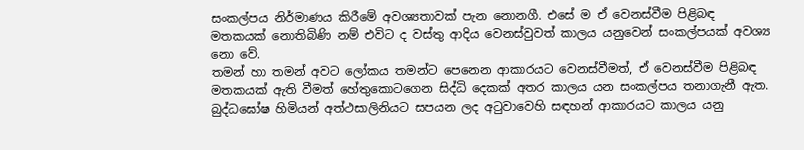සංකල්පය නිර්මාණය කිරීමේ අවශ්‍යතාවක් පැන නොනගී. එසේ ම ඒ වෙනස්වීම පිළිබඳ මතකයක් නොතිබිණි නම් එවිට ද වස්තු ආදිය වෙනස්වුවත් කාලය යනුවෙන් සංකල්පයක් අවශ්‍ය නො වේ.
තමන් හා තමන් අවට ලෝකය තමන්ට පෙනෙන ආකාරයට වෙනස්වීමත්, ඒ වෙනස්වීම පිළිබඳ මතකයක් ඇති වීමත් හේතුකොටගෙන සිද්ධි දෙකක් අතර කාලය යන සංකල්පය තනාගැනී ඇත. බුද්ධඝෝෂ හිමියන් අත්ථසාලිනියට සපයන ලද අටුවාවෙහි සඳහන් ආකාරයට කාලය යනු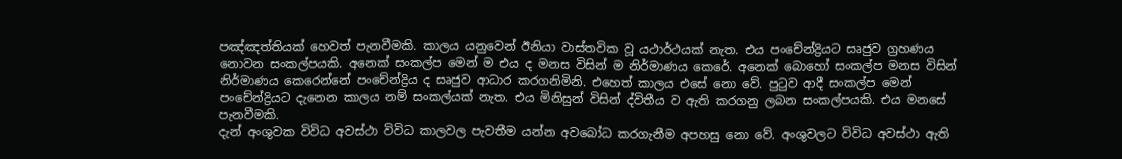පඤ්ඤත්තියක් හෙවත් පැනවීමකි. කාලය යනුවෙන් ඊනියා වාස්තවික වූ යථාර්ථයක් නැත. එය පංචේන්ද්‍රියට සෘජුව ග්‍රහණය නොවන සංකල්පයකි. අනෙක් සංකල්ප මෙන් ම එය ද මනස විසින් ම නිර්මාණය කෙරේ. අනෙක් බොහෝ සංකල්ප මනස විසින් නිර්මාණය කෙරෙන්නේ පංචේන්ද්‍රිය ද සෘජුව ආධාර කරගනිමිනි. එහෙත් කාලය එසේ නො වේ. පුටුව ආදී සංකල්ප මෙන් පංචේන්ද්‍රියට දැනෙන කාලය නම් සංකල්යක් නැත. එය මිනිසුන් විසින් ද්විතීය ව ඇති කරගනු ලබන සංකල්පයකි. එය මනසේ පැනවීමකි.
දැන් අංශුවක විවිධ අවස්ථා විවිධ කාලවල පැවතීම යන්න අවබෝධ කරගැනීම අපහසු නො වේ. අංශුවලට විවිධ අවස්ථා ඇති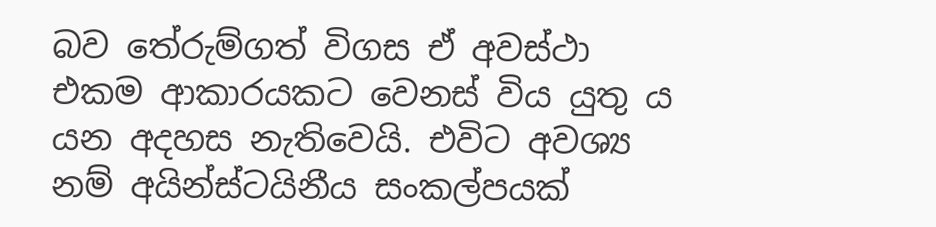බව තේරුම්ගත් විගස ඒ අවස්ථා එකම ආකාරයකට වෙනස් විය යුතු ය යන අදහස නැතිවෙයි. එවිට අවශ්‍ය නම් අයින්ස්ටයිනීය සංකල්පයක්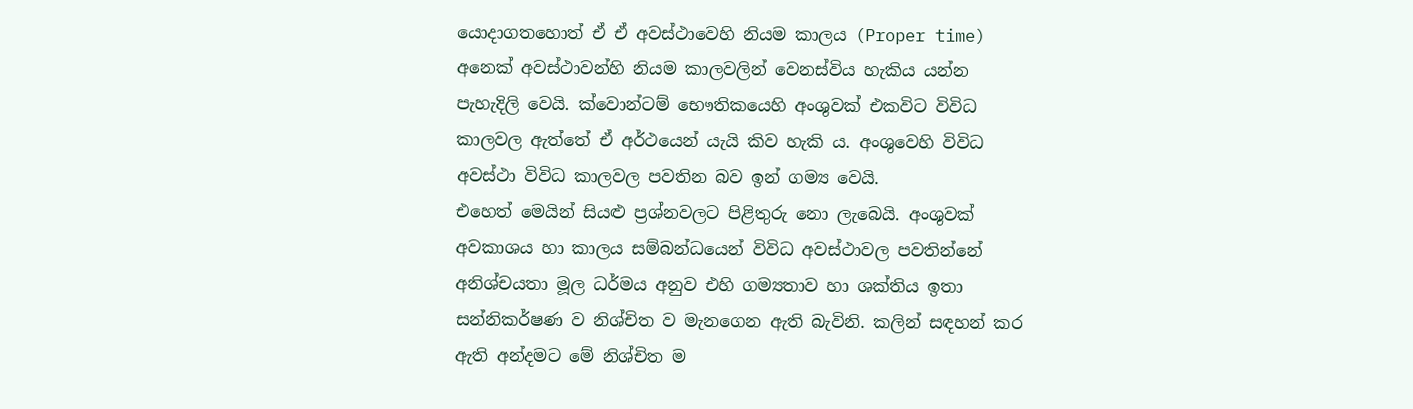යොදාගතහොත් ඒ ඒ අවස්ථාවෙහි නියම කාලය (Proper time) අනෙක් අවස්ථාවන්හි නියම කාලවලින් වෙනස්විය හැකිය යන්න පැහැදිලි වෙයි. ක්වොන්ටම් භෞතිකයෙහි අංශුවක් එකවිට විවිධ කාලවල ඇත්තේ ඒ අර්ථයෙන් යැයි කිව හැකි ය. අංශුවෙහි විවිධ අවස්ථා විවිධ කාලවල පවතින බව ඉන් ගම්‍ය වෙයි.
එහෙත් මෙයින් සියළු ප්‍රශ්නවලට පිළිතුරු නො ලැබෙයි. අංශුවක් අවකාශය හා කාලය සම්බන්ධයෙන් විවිධ අවස්ථාවල පවතින්නේ අනිශ්චයතා මූල ධර්මය අනුව එහි ගම්‍යතාව හා ශක්තිය ඉතා සන්නිකර්ෂණ ව නිශ්චිත ව මැනගෙන ඇති බැවිනි. කලින් සඳහන් කර ඇති අන්දමට මේ නිශ්චිත ම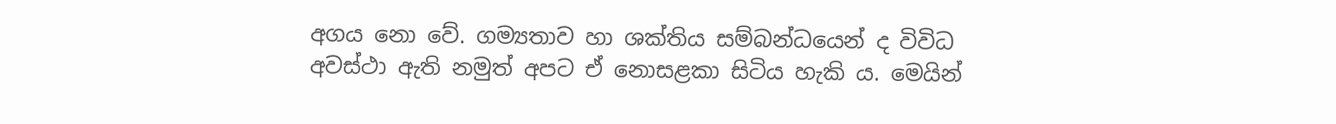අගය නො වේ. ගම්‍යතාව හා ශක්තිය සම්බන්ධයෙන් ද විවිධ අවස්ථා ඇති නමුත් අපට ඒ නොසළකා සිටිය හැකි ය. මෙයින්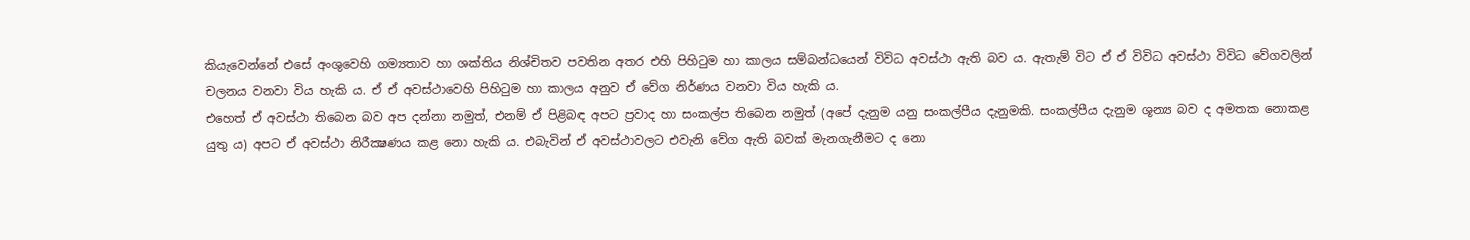කියැවෙන්නේ එසේ අංශුවෙහි ගම්‍යතාව හා ශක්තිය නිශ්චිතව පවතින අතර එහි පිහිටුම හා කාලය සම්බන්ධයෙන් විවිධ අවස්ථා ඇති බව ය. ඇතැම් විට ඒ ඒ විවිධ අවස්ථා විවිධ වේගවලින් චලනය වනවා විය හැකි ය. ඒ ඒ අවස්ථාවෙහි පිහිටුම හා කාලය අනුව ඒ වේග නිර්ණය වනවා විය හැකි ය.
එහෙත් ඒ අවස්ථා තිබෙන බව අප දන්නා නමුත්, එනම් ඒ පිළිබඳ අපට ප්‍රවාද හා සංකල්ප තිබෙන නමුත් (අපේ දැනුම යනු සංකල්පීය දැනුමකි. සංකල්පීය දැනුම ශූන්‍ය බව ද අමතක නොකළ යුතු ය) අපට ඒ අවස්ථා නිරීක්‍ෂණය කළ නො හැකි ය. එබැවින් ඒ අවස්ථාවලට එවැනි වේග ඇති බවක් මැනගැනීමට ද නො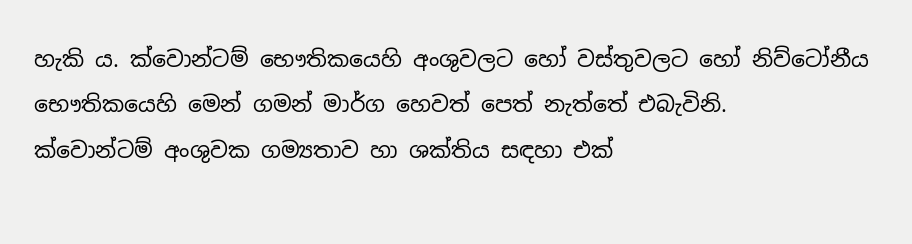හැකි ය. ක්වොන්ටම් භෞතිකයෙහි අංශුවලට හෝ වස්තුවලට හෝ නිව්ටෝනීය භෞතිකයෙහි මෙන් ගමන් මාර්ග හෙවත් පෙත් නැත්තේ එබැවිනි.
ක්වොන්ටම් අංශුවක ගම්‍යතාව හා ශක්තිය සඳහා එක්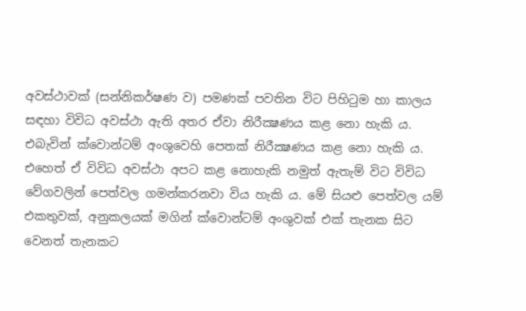අවස්ථාවක් (සන්නිකර්ෂණ ව) පමණක් පවතින විට පිහිටුම හා කාලය සඳහා විවිධ අවස්ථා ඇති අතර ඒවා නිරීක්‍ෂණය කළ නො හැකි ය. එබැවින් ක්වොන්ටම් අංශුවෙහි පෙතක් නිරීක්‍ෂණය කළ නො හැකි ය. එහෙත් ඒ විවිධ අවස්ථා අපට කළ නොහැකි නමුත් ඇතැම් විට විවිධ වේගවලින් පෙත්වල ගමන්කරනවා විය හැකි ය. මේ සියළු පෙත්වල යම් එකතුවක්, අනුකලයක් මගින් ක්වොන්ටම් අංශුවක් එක් තැනක සිට වෙනත් තැනකට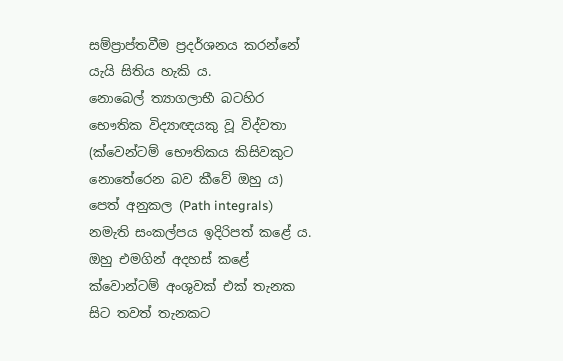සම්ප්‍රාප්තවීම ප්‍රදර්ශනය කරන්නේ යැයි සිතිය හැකි ය.
නොබෙල් ත්‍යාගලාභී බටහිර භෞතික විද්‍යාඥයකු වූ විද්වතා (ක්වෙන්ටම් භෞතිකය කිසිවකුට නොතේරෙන බව කීවේ ඔහු ය) පෙත් අනුකල (Path integrals) නමැති සංකල්පය ඉදිරිපත් කළේ ය. ඔහු එමගින් අදහස් කළේ ක්වොන්ටම් අංශුවක් එක් තැනක සිට තවත් තැනකට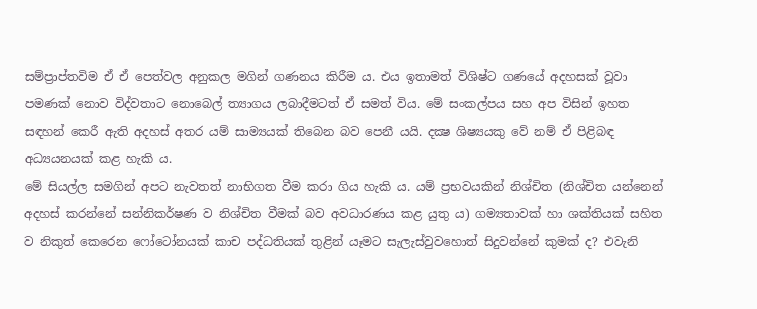සම්ප්‍රාප්තවිම ඒ ඒ පෙත්වල අනුකල මගින් ගණනය කිරීම ය. එය ඉතාමත් විශිෂ්ට ගණයේ අදහසක් වූවා පමණක් නොව විද්වතාට නොබෙල් ත්‍යාගය ලබාදීමටත් ඒ සමත් විය. මේ සංකල්පය සහ අප විසින් ඉහත සඳහන් කෙරී ඇති අදහස් අතර යම් සාම්‍යයක් තිබෙන බව පෙනී යයි. දක්‍ෂ ශිෂ්‍යයකු වේ නම් ඒ පිළිබඳ අධ්‍යයනයක් කළ හැකි ය.
මේ සියල්ල සමගින් අපට නැවතත් නාභිගත වීම කරා ගිය හැකි ය. යම් ප්‍රභවයකින් නිශ්චිත (නිශ්චිත යන්නෙන් අදහස් කරන්නේ සන්නිකර්ෂණ ව නිශ්චිත වීමක් බව අවධාරණය කළ යුතු ය) ගම්‍යතාවක් හා ශක්තියක් සහිත ව නිකුත් කෙරෙන ෆෝටෝනයක් කාච පද්ධතියක් තුළින් යෑමට සැලැස්වුවහොත් සිදුවන්නේ කුමක් ද? එවැනි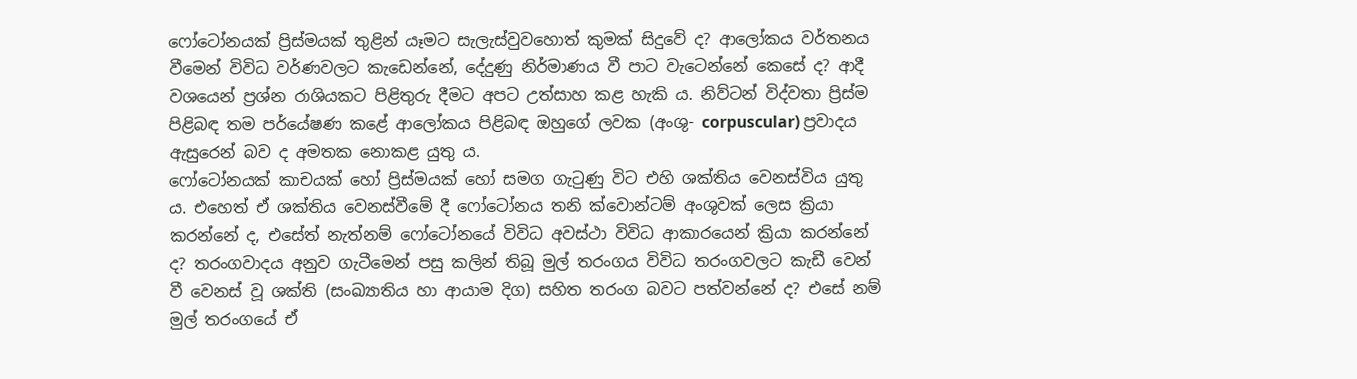ෆෝටෝනයක් ප්‍රිස්මයක් තුළින් යෑමට සැලැස්වුවහොත් කුමක් සිදුවේ ද? ආලෝකය වර්තනය වීමෙන් විවිධ වර්ණවලට කැඩෙන්නේ, දේදුණු නිර්මාණය වී පාට වැටෙන්නේ කෙසේ ද? ආදී වශයෙන් ප්‍රශ්න රාශියකට පිළිතුරු දීමට අපට උත්සාහ කළ හැකි ය. නිව්ටන් විද්වතා ප්‍රිස්ම පිළිබඳ තම පර්යේෂණ කළේ ආලෝකය පිළිබඳ ඔහුගේ ලවක (අංශු- corpuscular) ප්‍රවාදය ඇසුරෙන් බව ද අමතක නොකළ යුතු ය.
ෆෝටෝනයක් කාචයක් හෝ ප්‍රිස්මයක් හෝ සමග ගැටුණු විට එහි ශක්තිය වෙනස්විය යුතු ය. එහෙත් ඒ ශක්තිය වෙනස්වීමේ දී ෆෝටෝනය තනි ක්වොන්ටම් අංශුවක් ලෙස ක්‍රියා කරන්නේ ද, එසේත් නැත්නම් ෆෝටෝනයේ විවිධ අවස්ථා විවිධ ආකාරයෙන් ක්‍රියා කරන්නේ ද? තරංගවාදය අනුව ගැටීමෙන් පසු කලින් තිබූ මුල් තරංගය විවිධ තරංගවලට කැඩී වෙන් වී වෙනස් වූ ශක්ති (සංඛ්‍යාතිය හා ආයාම දිග) සහිත තරංග බවට පත්වන්නේ ද? එසේ නම් මුල් තරංගයේ ඒ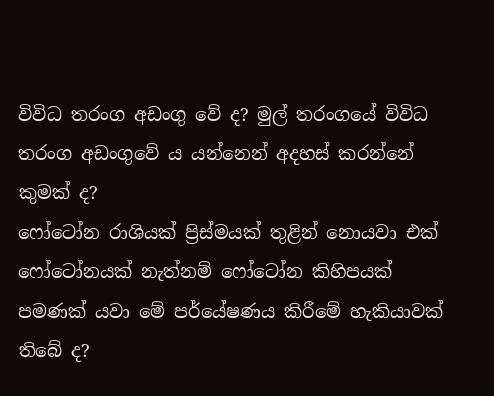විවිධ තරංග අඩංගු වේ ද? මුල් තරංගයේ විවිධ තරංග අඩංගුවේ ය යන්නෙන් අදහස් කරන්නේ කුමක් ද?
ෆෝටෝන රාශියක් ප්‍රිස්මයක් තුළින් නොයවා එක් ෆෝටෝනයක් නැත්නම් ෆෝටෝන කිහිපයක් පමණක් යවා මේ පර්යේෂණය කිරීමේ හැකියාවක් තිබේ ද?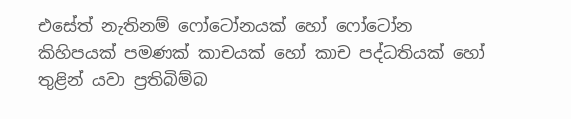එසේත් නැතිනම් ෆෝටෝනයක් හෝ ෆෝටෝන කිහිපයක් පමණක් කාචයක් හෝ කාච පද්ධතියක් හෝ තුළින් යවා ප්‍රතිබිම්බ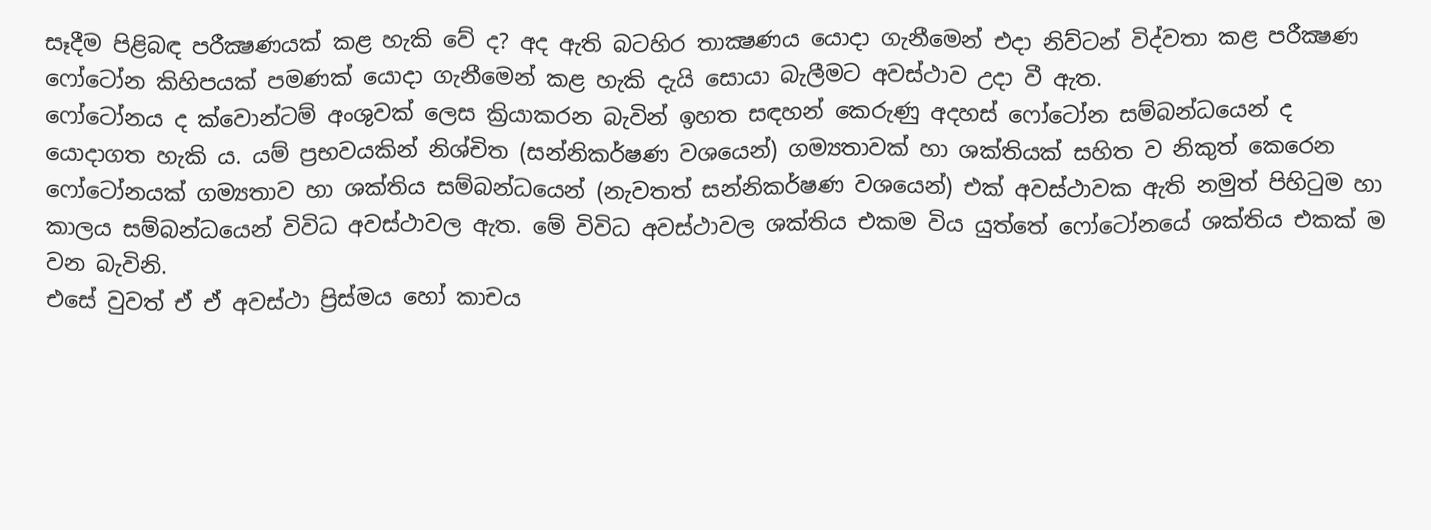සෑදීම පිළිබඳ පරීක්‍ෂණයක් කළ හැකි වේ ද? අද ඇති බටහිර තාක්‍ෂණය යොදා ගැනීමෙන් එදා නිව්ටන් විද්වතා කළ පරීක්‍ෂණ ෆෝටෝන කිහිපයක් පමණක් යොදා ගැනීමෙන් කළ හැකි දැයි සොයා බැලීමට අවස්ථාව උදා වී ඇත.
ෆෝටෝනය ද ක්වොන්ටම් අංශුවක් ලෙස ක්‍රියාකරන බැවින් ඉහත සඳහන් කෙරුණු අදහස් ෆෝටෝන සම්බන්ධයෙන් ද යොදාගත හැකි ය. යම් ප්‍රභවයකින් නිශ්චිත (සන්නිකර්ෂණ වශයෙන්) ගම්‍යතාවක් හා ශක්තියක් සහිත ව නිකුත් කෙරෙන ෆෝටෝනයක් ගම්‍යතාව හා ශක්තිය සම්බන්ධයෙන් (නැවතත් සන්නිකර්ෂණ වශයෙන්) එක් අවස්ථාවක ඇති නමුත් පිහිටුම හා කාලය සම්බන්ධයෙන් විවිධ අවස්ථාවල ඇත. මේ විවිධ අවස්ථාවල ශක්තිය එකම විය යුත්තේ ෆෝටෝනයේ ශක්තිය එකක් ම වන බැවිනි.
එසේ වුවත් ඒ ඒ අවස්ථා ප්‍රිස්මය හෝ කාචය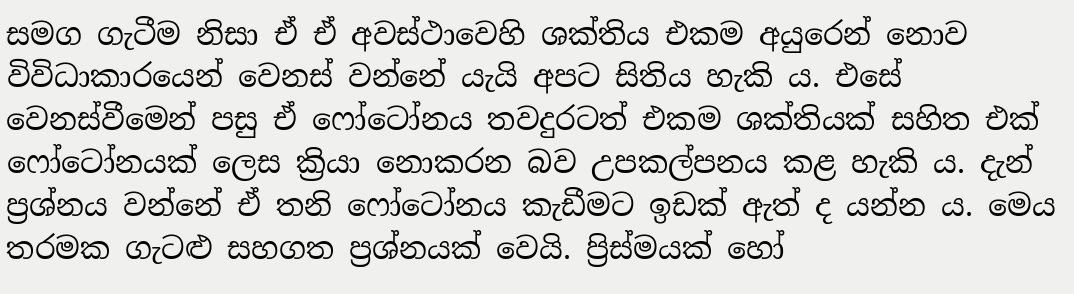සමග ගැටීම නිසා ඒ ඒ අවස්ථාවෙහි ශක්තිය එකම අයුරෙන් නොව විවිධාකාරයෙන් වෙනස් වන්නේ යැයි අපට සිතිය හැකි ය. එසේ වෙනස්වීමෙන් පසු ඒ ෆෝටෝනය තවදුරටත් එකම ශක්තියක් සහිත එක් ෆෝටෝනයක් ලෙස ක්‍රියා නොකරන බව උපකල්පනය කළ හැකි ය. දැන් ප්‍රශ්නය වන්නේ ඒ තනි ෆෝටෝනය කැඩීමට ඉඩක් ඇත් ද යන්න ය. මෙය තරමක ගැටළු සහගත ප්‍රශ්නයක් වෙයි. ප්‍රිස්මයක් හෝ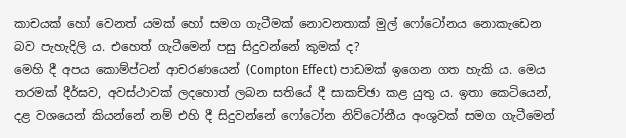කාචයක් හෝ වෙනත් යමක් හෝ සමග ගැටීමක් නොවනතාක් මුල් ෆෝටෝනය නොකැඩෙන බව පැහැදිලි ය. එහෙත් ගැටීමෙන් පසු සිදුවන්නේ කුමක් ද?
මෙහි දී අපය කොම්ප්ටන් ආචරණයෙන් (Compton Effect) පාඩමක් ඉගෙන ගත හැකි ය. මෙය තරමක් දීර්ඝව, අවස්ථාවක් ලදහොත් ලබන සතියේ දී සාකච්ඡා කළ යුතු ය. ඉතා කෙටියෙන්, දළ වශයෙන් කියන්නේ නම් එහි දී සිදුවන්නේ ෆෝටෝන නිව්ටෝනීය අංශුවක් සමග ගැටීමෙන්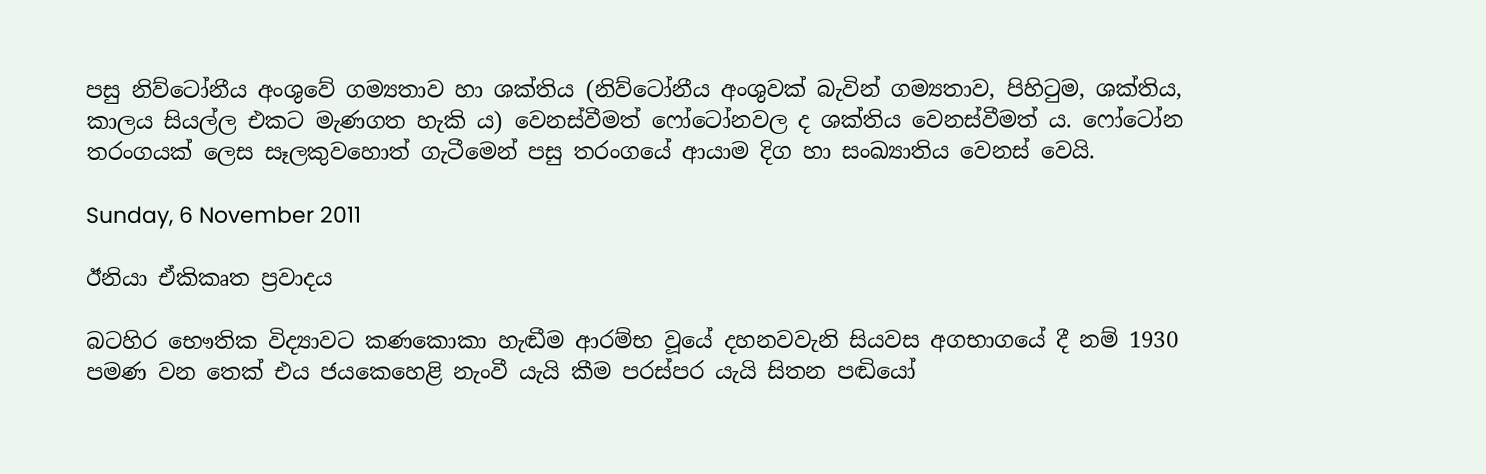පසු නිව්ටෝනීය අංශුවේ ගම්‍යතාව හා ශක්තිය (නිව්ටෝනීය අංශුවක් බැවින් ගම්‍යතාව, පිහිටුම, ශක්තිය, කාලය සියල්ල එකට මැණගත හැකි ය) වෙනස්වීමත් ෆෝටෝනවල ද ශක්තිය වෙනස්වීමත් ය. ෆෝටෝන තරංගයක් ලෙස සෑලකුවහොත් ගැටීමෙන් පසු තරංගයේ ආයාම දිග හා සංඛ්‍යාතිය වෙනස් වෙයි.

Sunday, 6 November 2011

ඊනියා ඒකිකෘත ප්‍රවාදය

බටහිර භෞතික විද්‍යාවට කණකොකා හැඬීම ආරම්භ වූයේ දහනවවැනි සියවස අගභාගයේ දී නම් 1930 පමණ වන තෙක් එය ජයකෙහෙළි නැංවී යැයි කීම පරස්පර යැයි සිතන පඬියෝ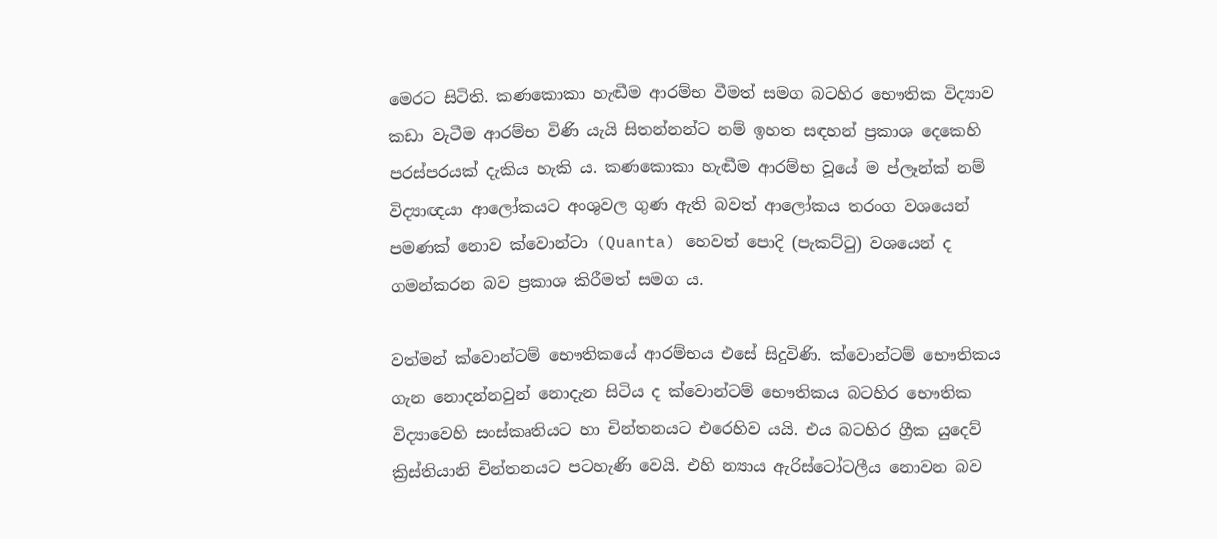මෙරට සිටිති. කණකොකා හැඬීම ආරම්භ වීමත් සමග බටහිර භෞතික විද්‍යාව කඩා වැටීම ආරම්භ විණි යැයි සිතන්නන්ට නම් ඉහත සඳහන් ප්‍රකාශ දෙකෙහි පරස්පරයක් දැකිය හැකි ය. කණකොකා හැඬීම ආරම්භ වූයේ ම ප්ලෑන්ක් නම් විද්‍යාඥයා ආලෝකයට අංශුවල ගුණ ඇති බවත් ආලෝකය තරංග වශයෙන් පමණක් නොව ක්වොන්ටා (Quanta) හෙවත් පොදි (පැකට්ටු) වශයෙන් ද ගමන්කරන බව ප්‍රකාශ කිරීමත් සමග ය.

වත්මන් ක්වොන්ටම් භෞතිකයේ ආරම්භය එසේ සිදුවිණි. ක්වොන්ටම් භෞතිකය ගැන නොදන්නවුන් නොදැන සිටිය ද ක්වොන්ටම් භෞතිකය බටහිර භෞතික විද්‍යාවෙහි සංස්කෘතියට හා චින්තනයට එරෙහිව යයි. එය බටහිර ග්‍රීක යුදෙව් ක්‍රිස්තියානි චින්තනයට පටහැණි වෙයි. එහි න්‍යාය ඇරිස්ටෝටලීය නොවන බව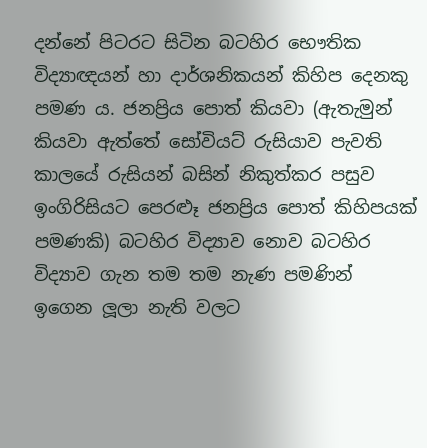දන්නේ පිටරට සිටින බටහිර භෞතික විද්‍යාඥයන් හා දාර්ශනිකයන් කිහිප දෙනකු පමණ ය. ජනප්‍රිය පොත් කියවා (ඇතැමුන් කියවා ඇත්තේ සෝවියට් රුසියාව පැවති කාලයේ රුසියන් බසින් නිකුත්කර පසුව ඉංගිරිසියට පෙරළුෑ ජනප්‍රිය පොත් කිහිපයක් පමණකි) බටහිර විද්‍යාව නොව බටහිර විද්‍යාව ගැන තම තම නැණ පමණින් ඉගෙන ලූලා නැති වලට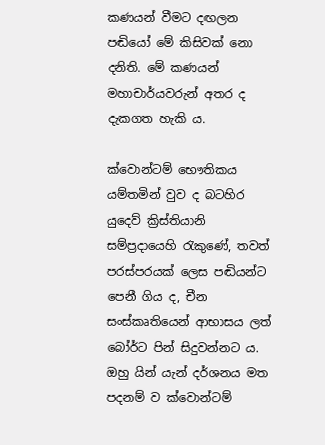කණයන් වීමට දඟලන පඬියෝ මේ කිසිවක් නො දනිති. මේ කණයන් මහාචාර්යවරුන් අතර ද දැකගත හැකි ය.

ක්වොන්ටම් භෞතිකය යම්තමින් වුව ද බටහිර යුදෙව් ක්‍රිස්තියානි සම්ප්‍රදායෙහි රැකුණේ, තවත් පරස්පරයක් ලෙස පඬියන්ට පෙනී ගිය ද, චීන සංස්කෘතියෙන් ආභාසය ලත් බෝර්ට පින් සිදුවන්නට ය. ඔහු යින් යැන් දර්ශනය මත පදනම් ව ක්වොන්ටම්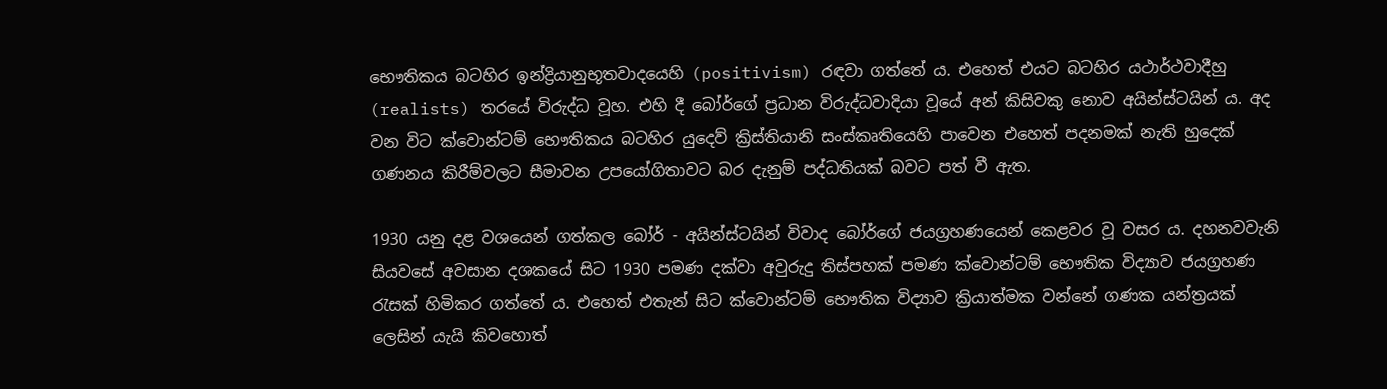භෞතිකය බටහිර ඉන්ද්‍රියානුභූතවාදයෙහි (positivism) රඳවා ගත්තේ ය. එහෙත් එයට බටහිර යථාර්ථවාදීහු (realists) තරයේ විරුද්ධ වූහ. එහි දී බෝර්ගේ ප්‍රධාන විරුද්ධවාදියා වූයේ අන් කිසිවකු නොව අයින්ස්ටයින් ය. අද වන විට ක්වොන්ටම් භෞතිකය බටහිර යුදෙව් ක්‍රිස්තියානි සංස්කෘතියෙහි පාවෙන එහෙත් පදනමක් නැති හුදෙක් ගණනය කිරීම්වලට සීමාවන උපයෝගිතාවට බර දැනුම් පද්ධතියක් බවට පත් වී ඇත.

1930 යනු දළ වශයෙන් ගත්කල බෝර් - අයින්ස්ටයින් විවාද බෝර්ගේ ජයග්‍රහණයෙන් කෙළවර වූ වසර ය. දහනවවැනි සියවසේ අවසාන දශකයේ සිට 1930 පමණ දක්වා අවුරුදු තිස්පහක් පමණ ක්වොන්ටම් භෞතික විද්‍යාව ජයග්‍රහණ රැසක් හිමිකර ගත්තේ ය. එහෙත් එතැන් සිට ක්වොන්ටම් භෞතික විද්‍යාව ක්‍රියාත්මක වන්නේ ගණක යන්ත්‍රයක් ලෙසින් යැයි කිවහොත්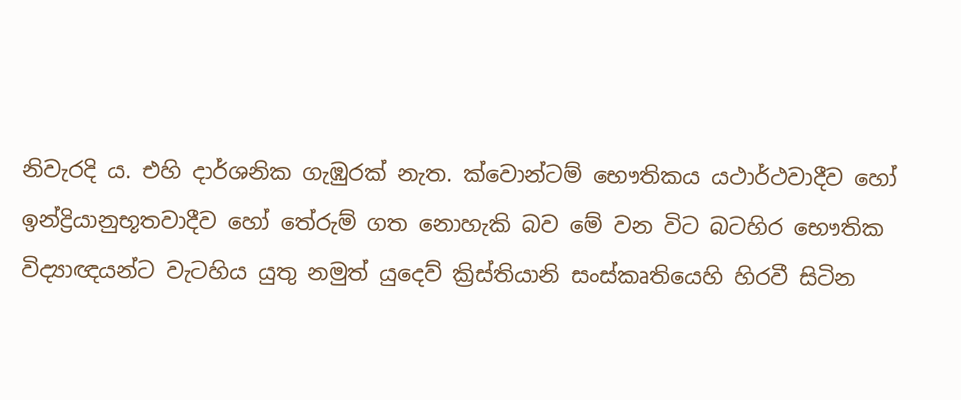නිවැරදි ය. එහි දාර්ශනික ගැඹුරක් නැත. ක්වොන්ටම් භෞතිකය යථාර්ථවාදීව හෝ ඉන්ද්‍රියානුභූතවාදීව හෝ තේරුම් ගත නොහැකි බව මේ වන විට බටහිර භෞතික විද්‍යාඥයන්ට වැටහිය යුතු නමුත් යුදෙව් ක්‍රිස්තියානි සංස්කෘතියෙහි හිරවී සිටින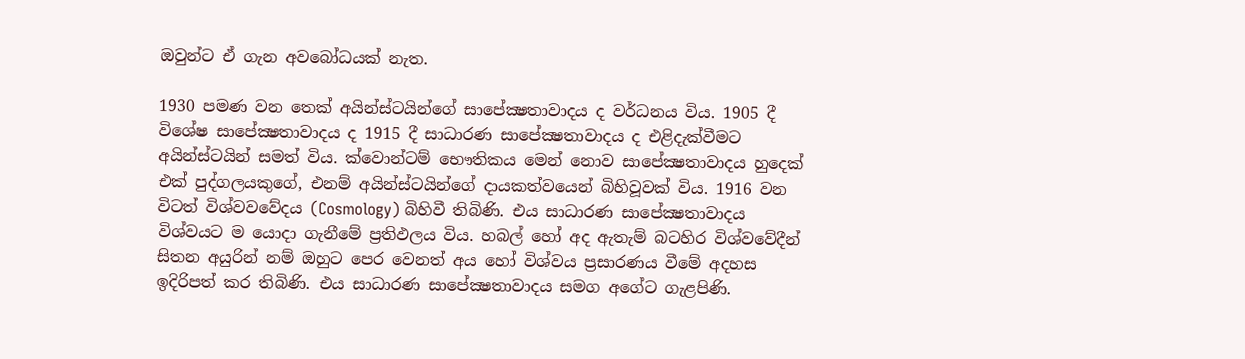ඔවුන්ට ඒ ගැන අවබෝධයක් නැත.

1930 පමණ වන තෙක් අයින්ස්ටයින්ගේ සාපේක්‍ෂතාවාදය ද වර්ධනය විය. 1905 දී විශේෂ සාපේක්‍ෂතාවාදය ද 1915 දී සාධාරණ සාපේක්‍ෂතාවාදය ද එළිදැක්වීමට අයින්ස්ටයින් සමත් විය. ක්වොන්ටම් භෞතිකය මෙන් නොව සාපේක්‍ෂතාවාදය හුදෙක් එක් පුද්ගලයකුගේ, එනම් අයින්ස්ටයින්ගේ දායකත්වයෙන් බිහිවූවක් විය. 1916 වන විටත් විශ්වවවේදය (Cosmology) බිහිවී තිබිණි. එය සාධාරණ සාපේක්‍ෂතාවාදය විශ්වයට ම යොදා ගැනීමේ ප්‍රතිඵලය විය. හබල් හෝ අද ඇතැම් බටහිර විශ්වවේදීන් සිතන අයුරින් නම් ඔහුට පෙර වෙනත් අය හෝ විශ්වය ප්‍රසාරණය වීමේ අදහස ඉදිරිපත් කර තිබිණි. එය සාධාරණ සාපේක්‍ෂතාවාදය සමග අගේට ගැළපිණි.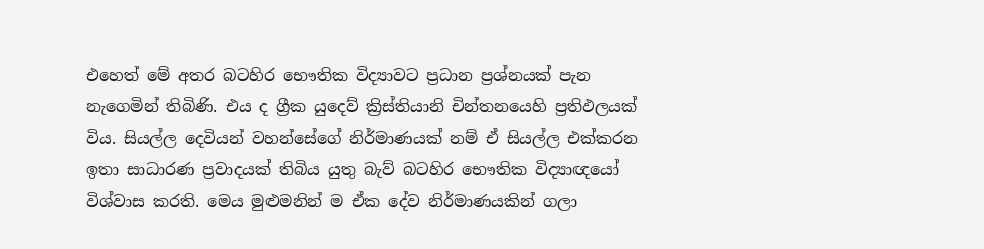එහෙත් මේ අතර බටහිර භෞතික විද්‍යාවට ප්‍රධාන ප්‍රශ්නයක් පැන නැගෙමින් තිබිණි. එය ද ග්‍රීක යුදෙව් ක්‍රිස්තියානි චින්තනයෙහි ප්‍රතිඵලයක් විය. සියල්ල දෙවියන් වහන්සේගේ නිර්මාණයක් නම් ඒ සියල්ල එක්කරන ඉතා සාධාරණ ප්‍රවාදයක් තිබිය යුතු බැව් බටහිර භෞතික විද්‍යාඥයෝ විශ්වාස කරති. මෙය මුළුමනින් ම ඒක දේව නිර්මාණයකින් ගලා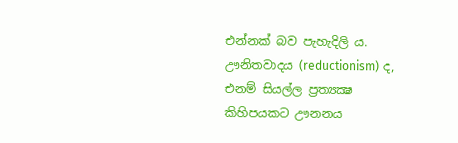එන්නක් බව පැහැදිලි ය. ඌනිතවාදය (reductionism) ද, එනම් සියල්ල ප්‍රත්‍යක්‍ෂ කිහිපයකට ඌනනය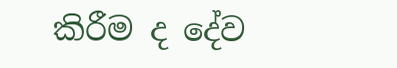කිරීම ද දේව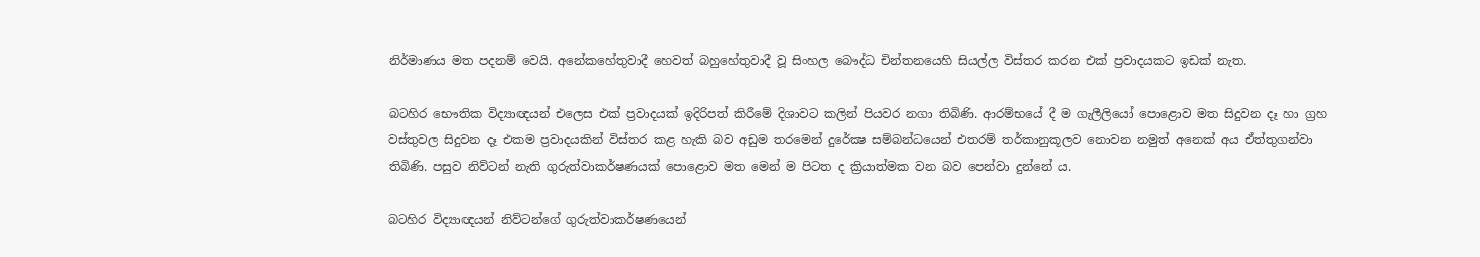නිර්මාණය මත පදනම් වෙයි. අනේකහේතුවාදී හෙවත් බහුහේතුවාදී වූ සිංහල බෞද්ධ චින්තනයෙහි සියල්ල විස්තර කරන එක් ප්‍රවාදයකට ඉඩක් නැත.

බටහිර භෞතික විද්‍යාඥයන් එලෙස එක් ප්‍රවාදයක් ඉදිරිපත් කිරීමේ දිශාවට කලින් පියවර නගා තිබිණි. ආරම්භයේ දී ම ගැලීලියෝ පොළොව මත සිදුවන දෑ හා ග්‍රහ වස්තුවල සිදුවන දෑ එකම ප්‍රවාදයකින් විස්තර කළ හැකි බව අඩුම තරමෙන් දුරේක්‍ෂ සම්බන්ධයෙන් එතරම් තර්කානුකූලව නොවන නමුත් අනෙක් අය ඒත්තුගන්වා තිබිණි. පසුව නිව්ටන් නැති ගුරුත්වාකර්ෂණයක් පොළොව මත මෙන් ම පිටත ද ක්‍රියාත්මක වන බව පෙන්වා දුන්නේ ය.

බටහිර විද්‍යාඥයන් නිව්ටන්ගේ ගුරුත්වාකර්ෂණයෙන්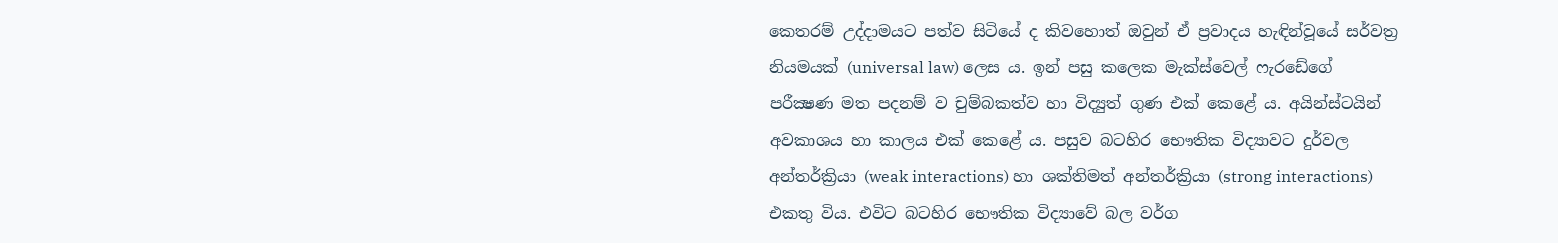කෙතරම් උද්දාමයට පත්ව සිටියේ ද කිවහොත් ඔවුන් ඒ ප්‍රවාදය හැඳින්වූයේ සර්වත්‍ර නියමයක් (universal law) ලෙස ය. ඉන් පසු කලෙක මැක්ස්වෙල් ෆැරඩේගේ පරීක්‍ෂණ මත පදනම් ව චුම්බකත්ව හා විද්‍යුත් ගුණ එක් කෙළේ ය. අයින්ස්ටයින් අවකාශය හා කාලය එක් කෙළේ ය. පසුව බටහිර භෞතික විද්‍යාවට දුර්වල අන්තර්ක්‍රියා (weak interactions) හා ශක්තිමත් අන්තර්ක්‍රියා (strong interactions) එකතු විය. එවිට බටහිර භෞතික විද්‍යාවේ බල වර්ග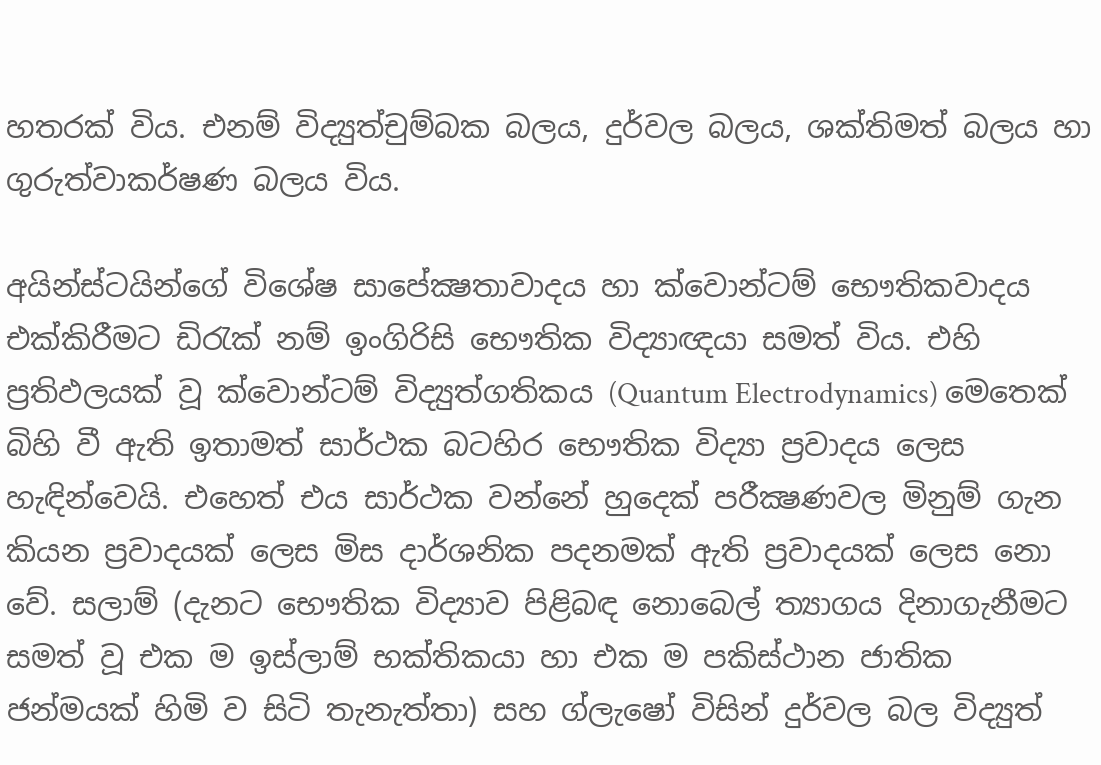හතරක් විය. එනම් විද්‍යුත්චුම්බක බලය, දුර්වල බලය, ශක්තිමත් බලය හා ගුරුත්වාකර්ෂණ බලය විය.

අයින්ස්ටයින්ගේ විශේෂ සාපේක්‍ෂතාවාදය හා ක්වොන්ටම් භෞතිකවාදය එක්කිරීමට ඩිරැක් නම් ඉංගිරිසි භෞතික විද්‍යාඥයා සමත් විය. එහි ප්‍රතිඵලයක් වූ ක්වොන්ටම් විද්‍යුත්ගතිකය (Quantum Electrodynamics) මෙතෙක් බිහි වී ඇති ඉතාමත් සාර්ථක බටහිර භෞතික විද්‍යා ප්‍රවාදය ලෙස හැඳින්වෙයි. එහෙත් එය සාර්ථක වන්නේ හුදෙක් පරීක්‍ෂණවල මිනුම් ගැන කියන ප්‍රවාදයක් ලෙස මිස දාර්ශනික පදනමක් ඇති ප්‍රවාදයක් ලෙස නො වේ. සලාම් (දැනට භෞතික විද්‍යාව පිළිබඳ නොබෙල් ත්‍යාගය දිනාගැනීමට සමත් වූ එක ම ඉස්ලාම් භක්තිකයා හා එක ම පකිස්ථාන ජාතික ජන්මයක් හිමි ව සිටි තැනැත්තා) සහ ග්ලැෂෝ විසින් දුර්වල බල විද්‍යුත්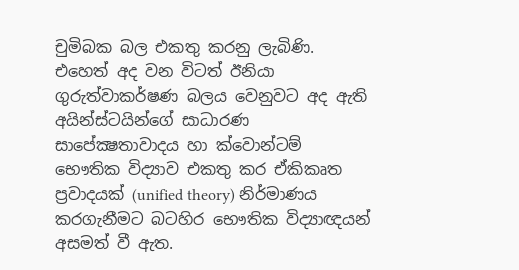චුමිබක බල එකතු කරනු ලැබිණි. එහෙත් අද වන විටත් ඊනියා ගුරුත්වාකර්ෂණ බලය වෙනුවට අද ඇති අයින්ස්ටයින්ගේ සාධාරණ සාපේක්‍ෂතාවාදය හා ක්වොන්ටම් භෞතික විද්‍යාව එකතු කර ඒකිකෘත ප්‍රවාදයක් (unified theory) නිර්මාණය කරගැනීමට බටහිර භෞතික විද්‍යාඥයන් අසමත් වී ඇත.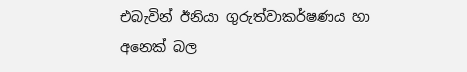එබැවින් ඊනියා ගුරුත්වාකර්ෂණය හා අනෙක් බල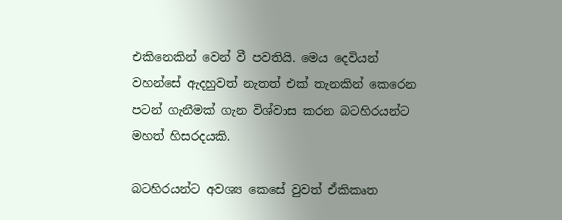එකිනෙකින් වෙන් වී පවතියි. මෙය දෙවියන් වහන්සේ ඇදහුවත් නැතත් එක් තැනකින් කෙරෙන පටන් ගැනීමක් ගැන විශ්වාස කරන බටහිරයන්ට මහත් හිසරදයකි.

බටහිරයන්ට අවශ්‍ය කෙසේ වුවත් ඒකිකෘත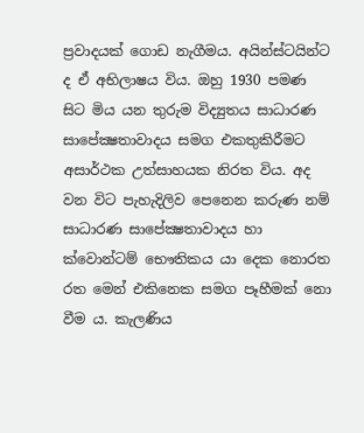ප්‍රවාදයක් ගොඩ නැගීමය. අයින්ස්ටයින්ට ද ඒ අභිලාෂය විය. ඔහු 1930 පමණ සිට මිය යන තුරුම විද්‍යුතය සාධාරණ සාපේක්‍ෂතාවාදය සමග එකතුකිරීමට අසාර්ථක උත්සාහයක නිරත විය. අද වන විට පැහැදිලිව පෙනෙන කරුණ නම් සාධාරණ සාපේක්‍ෂතාවාදය හා ක්වොන්ටම් භෞතිකය යා දෙක නොරත රත මෙන් එකිනෙක සමග පෑහීමක් නො වීම ය. කැලණිය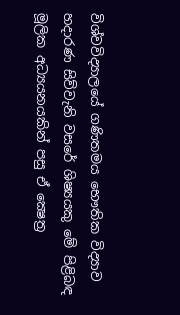විශ්වවිද්‍යාලයේ ගණිතමය භෞතික විද්‍යාව හදාරණ සිව්වැනි වසරේ ශිෂ්‍යයකු මේ පිළිබඳ මූලික අධ්‍යයනයකින් පසු ඒ ක්‍ෂෙත්‍ර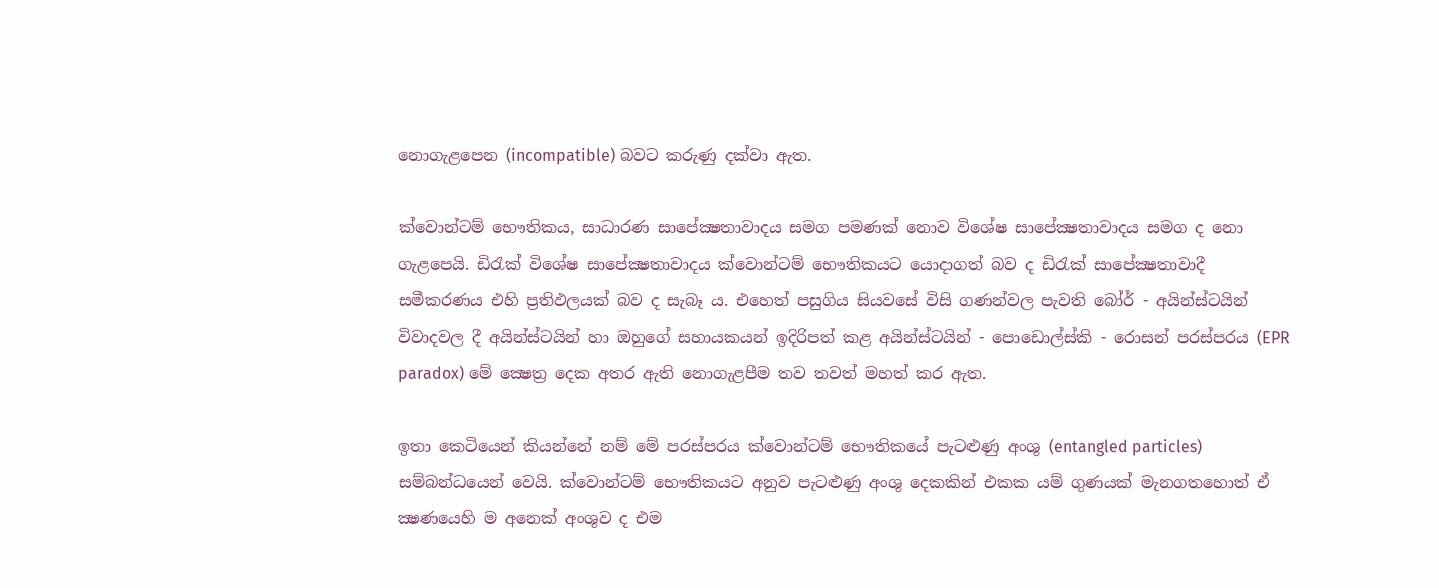නොගැළපෙන (incompatible) බවට කරුණු දක්වා ඇත.

ක්වොන්ටම් භෞතිකය, සාධාරණ සාපේක්‍ෂතාවාදය සමග පමණක් නොව විශේෂ සාපේක්‍ෂතාවාදය සමග ද නො ගැළපෙයි. ඩිරැක් විශේෂ සාපේක්‍ෂතාවාදය ක්වොන්ටම් භෞතිකයට යොදාගත් බව ද ඩිරැක් සාපේක්‍ෂතාවාදී සමීකරණය එහි ප්‍රතිඵලයක් බව ද සැබෑ ය. එහෙත් පසුගිය සියවසේ විසි ගණන්වල පැවති බෝර් - අයින්ස්ටයින් විවාදවල දී අයින්ස්ටයින් හා ඔහුගේ සහායකයන් ඉදිරිපත් කළ අයින්ස්ටයින් - පොඩොල්ස්කි - රොසන් පරස්පරය (EPR paradox) මේ ක්‍ෂෙත්‍ර දෙක අතර ඇති නොගැළපීම තව තවත් මහත් කර ඇත.

ඉතා කෙටියෙන් කියන්නේ නම් මේ පරස්පරය ක්වොන්ටම් භෞතිකයේ පැටළුණු අංශු (entangled particles) සම්බන්ධයෙන් වෙයි. ක්වොන්ටම් භෞතිකයට අනුව පැටළුණු අංශු දෙකකින් එකක යම් ගුණයක් මැනගතහොත් ඒ ක්‍ෂණයෙහි ම අනෙක් අංශුව ද එම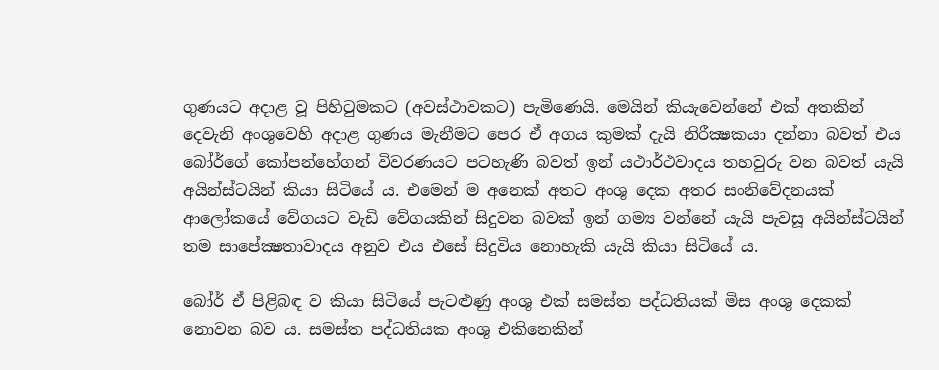ගුණයට අදාළ වූ පිහිටුමකට (අවස්ථාවකට) පැමිණෙයි. මෙයින් කියැවෙන්නේ එක් අතකින් දෙවැනි අංශුවෙහි අදාළ ගුණය මැනීමට පෙර ඒ අගය කුමක් දැයි නිරීක්‍ෂකයා දන්නා බවත් එය බෝර්ගේ කෝපන්හේගන් විවරණයට පටහැණි බවත් ඉන් යථාර්ථවාදය තහවුරු වන බවත් යැයි අයින්ස්ටයින් කියා සිටියේ ය. එමෙන් ම අනෙක් අතට අංශු දෙක අතර සංනිවේදනයක් ආලෝකයේ වේගයට වැඩි වේගයකින් සිදුවන බවක් ඉන් ගම්‍ය වන්නේ යැයි පැවසූ අයින්ස්ටයින් තම සාපේක්‍ෂතාවාදය අනුව එය එසේ සිදුවිය නොහැකි යැයි කියා සිටියේ ය.

බෝර් ඒ පිළිබඳ ව කියා සිටියේ පැටළුණු අංශු එක් සමස්ත පද්ධතියක් මිස අංශු දෙකක් නොවන බව ය. සමස්ත පද්ධතියක අංශු එකිනෙකින්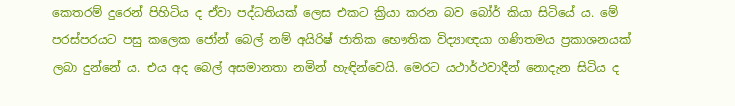කෙතරම් දුරෙන් පිහිටිය ද ඒවා පද්ධතියක් ලෙස එකට ක්‍රියා කරන බව බෝර් කියා සිටියේ ය. මේ පරස්පරයට පසු කලෙක ජෝන් බෙල් නම් අයිරිෂ් ජාතික භෞතික විද්‍යාඥයා ගණිතමය ප්‍රකාශනයක් ලබා දුන්නේ ය. එය අද බෙල් අසමානතා නමින් හැඳින්වෙයි. මෙරට යථාර්ථවාදීන් නොදැන සිටිය ද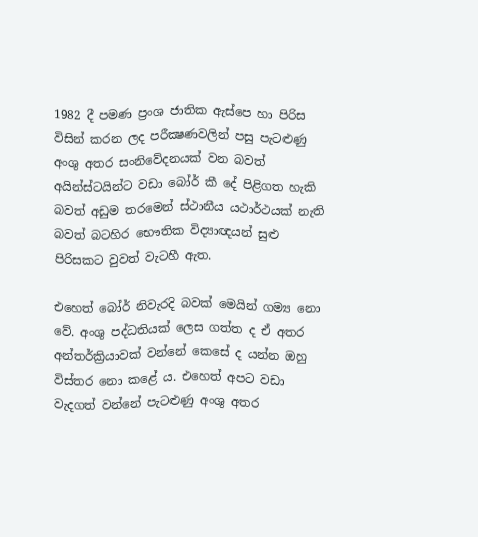1982 දී පමණ ප්‍රංශ ජාතික ඇස්පෙ හා පිරිස විසින් කරන ලද පරීක්‍ෂණවලින් පසු පැටළුණු අංශු අතර සංනිවේදනයක් වන බවත් අයින්ස්ටයින්ට වඩා බෝර් කී දේ පිළිගත හැකි බවත් අඩුම තරමෙන් ස්ථානීය යථාර්ථයක් නැති බවත් බටහිර භෞතික විද්‍යාඥයන් සුළු පිරිසකට වුවත් වැටහී ඇත.

එහෙත් බෝර් නිවැරදි බවක් මෙයින් ගම්‍ය නො වේ. අංශු පද්ධතියක් ලෙස ගත්ත ද ඒ අතර අන්තර්ක්‍රියාවක් වන්නේ කෙසේ ද යන්න ඔහු විස්තර නො කළේ ය. එහෙත් අපට වඩා වැදගත් වන්නේ පැටළුණු අංශු අතර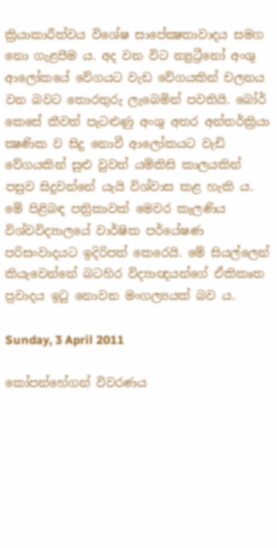ක්‍රියාකාරීත්වය විශේෂ සාපේක්‍ෂතාවාදය සමග නො ගැළපීම ය. අද වන විට න්‍යුට්‍රීනෝ අංශු ආලෝකයේ වේගයට වැඩ වේගයකින් චලනය වන බවට තොරතුරු ලැබෙමින් පවතියි. බෝර් කෙසේ කීවත් පැටළුණු අංශු අතර අන්තර්ක්‍රියා ක්‍ෂණික ව සිදු නොවී ආලෝකයට වැඩි වේගයකින් සුළු වුවත් යම්කිසි කාලයකින් පසුව සිදුවන්නේ යැයි විශ්වාස කළ හැකි ය. මේ පිළිබඳ පත්‍රිකාවක් මෙවර කැලණිය විශ්වවිද්‍යාලයේ වාර්ෂික පර්යේෂණ පරිසංවාදයට ඉදිරිපත් කෙරෙයි. මේ සියල්ලෙන් කියැවෙන්නේ බටහිර විද්‍යාඥයන්ගේ ඒකිකෘත ප්‍රවාදය ඉටු නොවන මංගල්‍යයක් බව ය.

Sunday, 3 April 2011

කෝපන්හේගන් විවරණය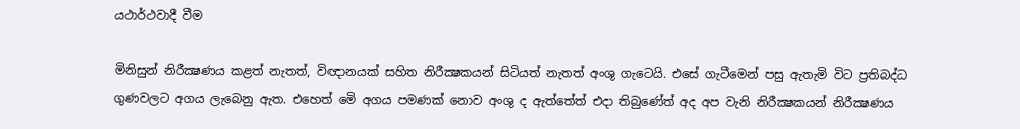යථාර්ථවාදී වීම

මිනිසුන් නිරීක්‍ෂණය කළත් නැතත්, විඥානයක් සහිත නිරීක්‍ෂකයන් සිටියත් නැතත් අංශු ගැටෙයි. එසේ ගැටීමෙන් පසු ඇතැමි විට ප්‍රතිබද්ධ ගුණවලට අගය ලැබෙනු ඇත. එහෙත් මෙි අගය පමණක් නොව අංශු ද ඇත්තේත් එදා තිබුණේත් අද අප වැනි නිරීක්‍ෂකයන් නිරීක්‍ෂණය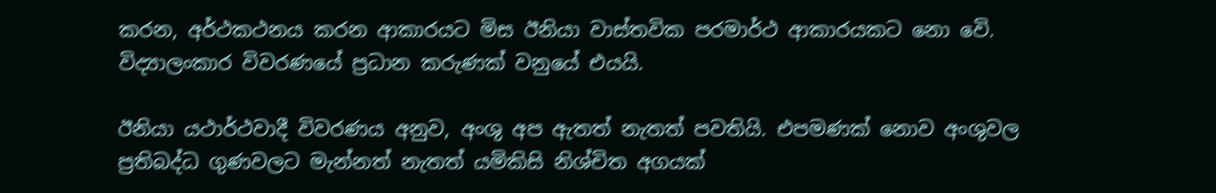කරන, අර්ථකථනය කරන ආකාරයට මිස ඊනියා වාස්තවික පරමාර්ථ ආකාරයකට නො වෙි. විද්‍යාලංකාර විවරණයේ ප්‍රධාන කරුණක් වනුයේ එයයි.

ඊනියා යථාර්ථවාදී විවරණය අනුව, අංශු අප ඇතත් නැතත් පවතියි. එපමණක් නොව අංශුවල ප්‍රතිබද්ධ ගුණවලට මැන්නත් නැතත් යමිකිසි නිශ්චිත අගයක්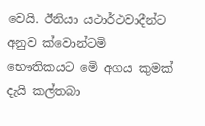වෙයි. ඊනියා යථාර්ථවාදීන්ට අනුව ක්වොන්ටමි භෞතිකයට මෙි අගය කුමක් දැයි කල්තබා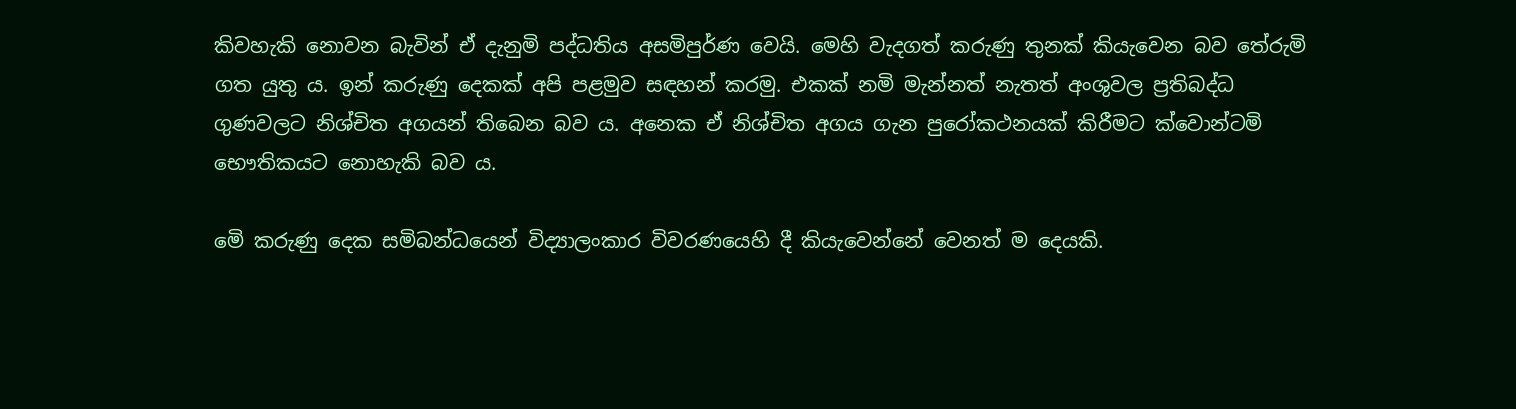කිවහැකි නොවන බැවින් ඒ දැනුමි පද්ධතිය අසමිපුර්ණ වෙයි. මෙහි වැදගත් කරුණු තුනක් කියැවෙන බව තේරුමි ගත යුතු ය. ඉන් කරුණු දෙකක් අපි පළමුව සඳහන් කරමු. එකක් නමි මැන්නත් නැතත් අංශුවල ප්‍රතිබද්ධ ගුණවලට නිශ්චිත අගයන් තිබෙන බව ය. අනෙක ඒ නිශ්චිත අගය ගැන පුරෝකථනයක් කිරීමට ක්වොන්ටමි භෞතිකයට නොහැකි බව ය.

මෙි කරුණු දෙක සමිබන්ධයෙන් විද්‍යාලංකාර විවරණයෙහි දී කියැවෙන්නේ වෙනත් ම දෙයකි.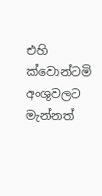එහි ක්වොන්ටමි අංශුවලට මැන්නත්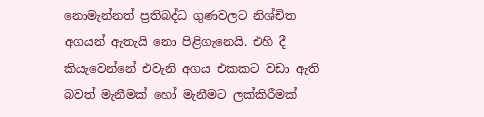නොමැන්නත් ප්‍රතිබද්ධ ගුණවලට නිශ්චිත අගයන් ඇතැයි නො පිළිගැනෙයි. එහි දී කියැවෙන්නේ එවැනි අගය එකකට වඩා ඇති බවත් මැනීමක් හෝ මැනීමට ලක්කිරීමක්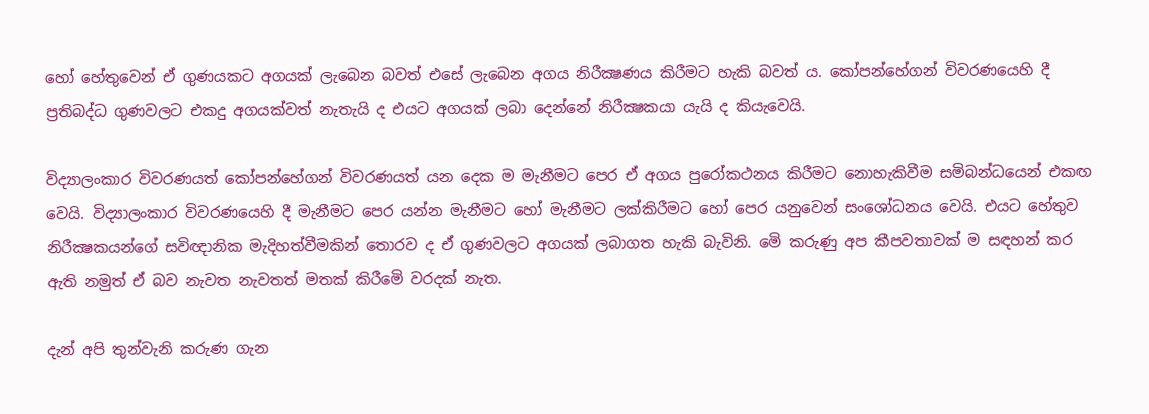හෝ හේතුවෙන් ඒ ගුණයකට අගයක් ලැබෙන බවත් එසේ ලැබෙන අගය නිරීක්‍ෂණය කිරීමට හැකි බවත් ය. කෝපන්හේගන් විවරණයෙහි දී ප්‍රතිබද්ධ ගුණවලට එකදු අගයක්වත් නැතැයි ද එයට අගයක් ලබා දෙන්නේ නිරීක්‍ෂකයා යැයි ද කියැවෙයි.

විද්‍යාලංකාර විවරණයත් කෝපන්හේගන් විවරණයත් යන දෙක ම මැනීමට පෙර ඒ අගය පුරෝකථනය කිරීමට නොහැකිවීම සමිබන්ධයෙන් එකඟ වෙයි. විද්‍යාලංකාර විවරණයෙහි දී මැනීමට පෙර යන්න මැනීමට හෝ මැනීමට ලක්කිරීමට හෝ පෙර යනුවෙන් සංශෝධනය වෙයි. එයට හේතුව නිරීක්‍ෂකයන්ගේ සවිඥානික මැදිහත්වීමකින් තොරව ද ඒ ගුණවලට අගයක් ලබාගත හැකි බැවිනි. මෙි කරුණු අප කීපවතාවක් ම සඳහන් කර ඇති නමුත් ඒ බව නැවත නැවතත් මතක් කිරීමෙි වරදක් නැත.

දැන් අපි තුන්වැනි කරුණ ගැන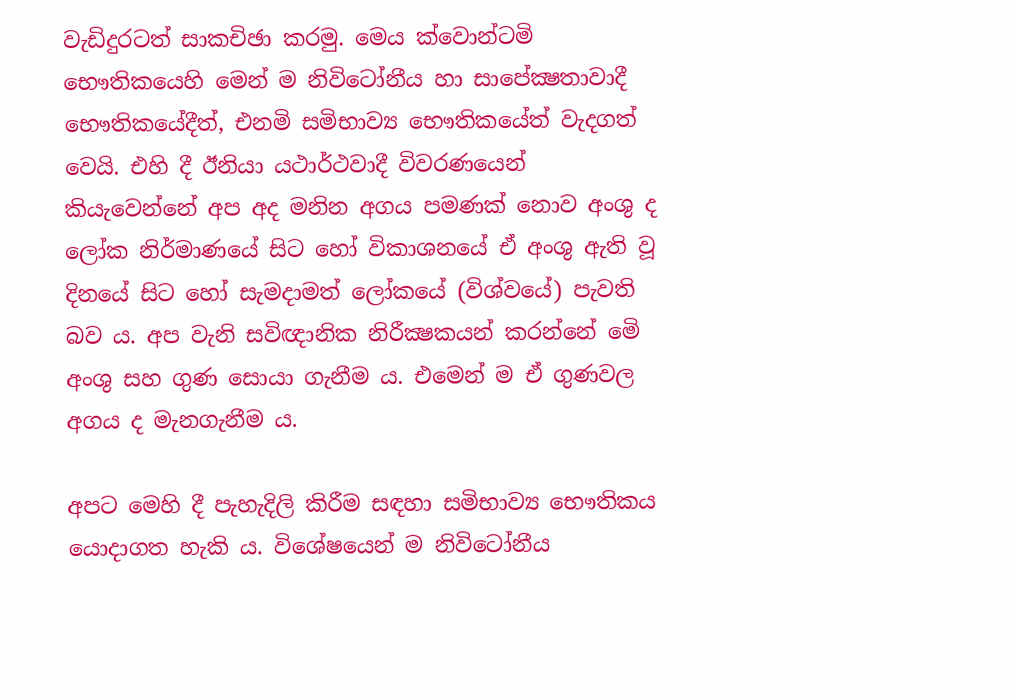වැඩිදුරටත් සාකචිඡා කරමු. මෙය ක්වොන්ටමි භෞතිකයෙහි මෙන් ම නිවිටෝනීය හා සාපේක්‍ෂතාවාදී භෞතිකයේදීත්, එනමි සමිභාව්‍ය භෞතිකයේත් වැදගත් වෙයි. එහි දී ඊනියා යථාර්ථවාදී විවරණයෙන් කියැවෙන්නේ අප අද මනින අගය පමණක් නොව අංශු ද ලෝක නිර්මාණයේ සිට හෝ විකාශනයේ ඒ අංශු ඇති වූ දිනයේ සිට හෝ සැමදාමත් ලෝකයේ (විශ්වයේ) පැවති බව ය. අප වැනි සවිඥානික නිරීක්‍ෂකයන් කරන්නේ මෙි අංශු සහ ගුණ සොයා ගැනීම ය. එමෙන් ම ඒ ගුණවල අගය ද මැනගැනීම ය.

අපට මෙහි දී පැහැදිලි කිරීම සඳහා සමිභාව්‍ය භෞතිකය යොදාගත හැකි ය. විශේෂයෙන් ම නිවිටෝනීය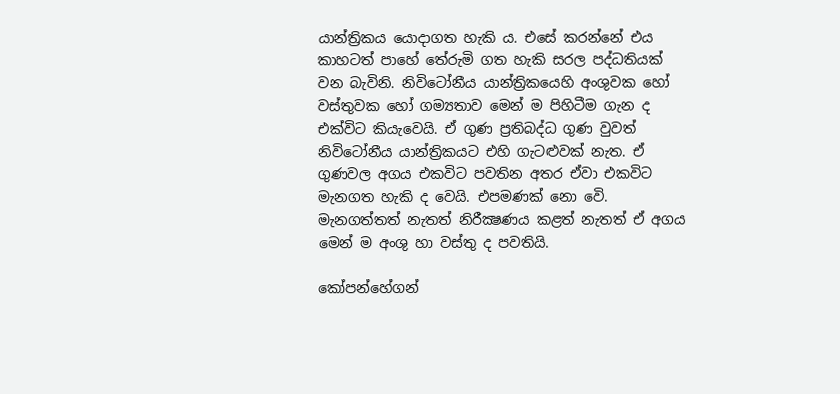යාන්ත්‍රිකය යොදාගත හැකි ය. එසේ කරන්නේ එය කාහටත් පාහේ තේරුමි ගත හැකි සරල පද්ධතියක් වන බැවිනි. නිවිටෝනීය යාන්ත්‍රිකයෙහි අංශුවක හෝ වස්තුවක හෝ ගම්‍යතාව මෙන් ම පිහිටීම ගැන ද එක්විට කියැවෙයි. ඒ ගුණ ප්‍රතිබද්ධ ගුණ වුවත් නිවිටෝනීය යාන්ත්‍රිකයට එහි ගැටළුවක් නැත. ඒ ගුණවල අගය එකවිට පවතින අතර ඒවා එකවිට මැනගත හැකි ද වෙයි. එපමණක් නො වෙි. මැනගත්තත් නැතත් නිරීක්‍ෂණය කළත් නැතත් ඒ අගය මෙන් ම අංශු හා වස්තු ද පවතියි.

කෝපන්හේගන්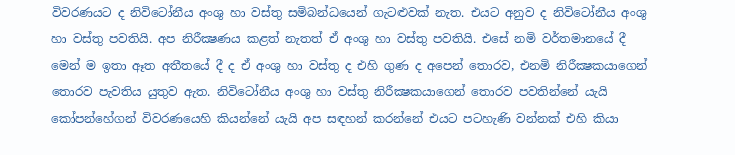විවරණයට ද නිවිටෝනීය අංශු හා වස්තු සමිබන්ධයෙන් ගැටළුවක් නැත. එයට අනුව ද නිවිටෝනීය අංශු හා වස්තු පවතියි. අප නිරීක්‍ෂණය කළත් නැතත් ඒ අංශු හා වස්තු පවතියි. එසේ නමි වර්තමානයේ දී මෙන් ම ඉතා ඈත අතීතයේ දී ද ඒ අංශු හා වස්තු ද එහි ගුණ ද අපෙන් තොරව, එනමි නිරීක්‍ෂකයාගෙන් තොරව පැවතිය යුතුව ඇත. නිවිටෝනීය අංශු හා වස්තු නිරීක්‍ෂකයාගෙන් තොරව පවතින්නේ යැයි කෝපන්හේගන් විවරණයෙහි කියන්නේ යැයි අප සඳහන් කරන්නේ එයට පටහැණි වන්නක් එහි කියා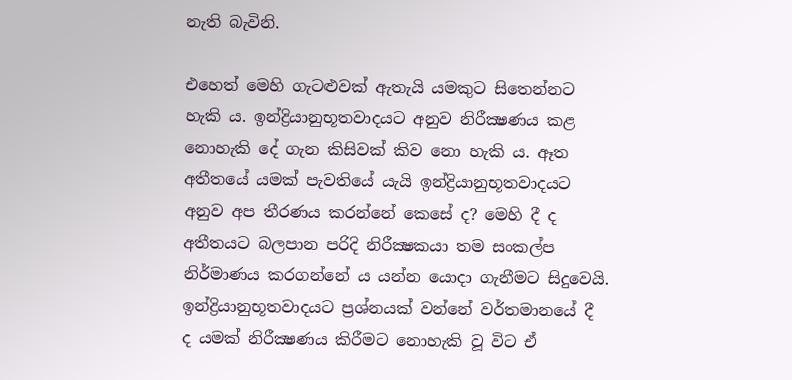නැති බැවිනි.

එහෙත් මෙහි ගැටළුවක් ඇතැයි යමකුට සිතෙන්නට හැකි ය. ඉන්ද්‍රියානුභූතවාදයට අනුව නිරීක්‍ෂණය කළ නොහැකි දේ ගැන කිසිවක් කිව නො හැකි ය. ඈත අතීතයේ යමක් පැවතියේ යැයි ඉන්ද්‍රියානුභූතවාදයට අනුව අප තීරණය කරන්නේ කෙසේ ද? මෙහි දී ද අතීතයට බලපාන පරිදි නිරීක්‍ෂකයා තම සංකල්ප නිර්මාණය කරගන්නේ ය යන්න යොදා ගැනීමට සිදුවෙයි. ඉන්ද්‍රියානුභූතවාදයට ප්‍රශ්නයක් වන්නේ වර්තමානයේ දී ද යමක් නිරීක්‍ෂණය කිරීමට නොහැකි වූ විට ඒ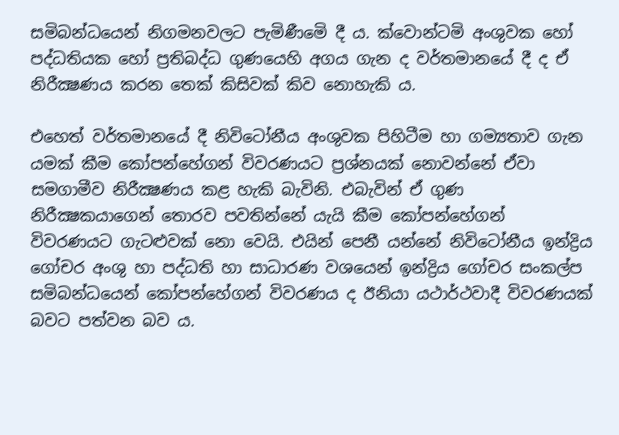සමිබන්ධයෙන් නිගමනවලට පැමිණීමෙි දී ය. ක්වොන්ටමි අංශුවක හෝ පද්ධතියක හෝ ප්‍රතිබද්ධ ගුණයෙහි අගය ගැන ද වර්තමානයේ දී ද ඒ නිරීක්‍ෂණය කරන තෙක් කිසිවක් කිව නොහැකි ය.

එහෙත් වර්තමානයේ දී නිවිටෝනීය අංශුවක පිහිටීම හා ගම්‍යතාව ගැන යමක් කීම කෝපන්හේගන් විවරණයට ප්‍රශ්නයක් නොවන්නේ ඒවා සමගාමීව නිරීක්‍ෂණය කළ හැකි බැවිනි. එබැවින් ඒ ගුණ නිරීක්‍ෂකයාගෙන් තොරව පවතින්නේ යැයි කීම කෝපන්හේගන් විවරණයට ගැටළුවක් නො වෙයි. එයින් පෙනී යන්නේ නිවිටෝනීය ඉන්ද්‍රිය ගෝචර අංශු හා පද්ධති හා සාධාරණ වශයෙන් ඉන්ද්‍රිය ගෝචර සංකල්ප සමිබන්ධයෙන් කෝපන්හේගන් විවරණය ද ඊනියා යථාර්ථවාදී විවරණයක් බවට පත්වන බව ය.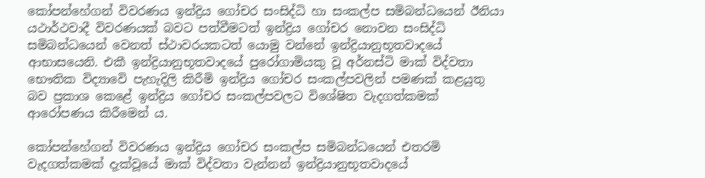කෝපන්හේගන් විවරණය ඉන්ද්‍රිය ගෝචර සංසිද්ධි හා සංකල්ප සමිබන්ධයෙන් ඊනියා යථාර්ථවාදී විවරණයක් බවට පත්වීමටත් ඉන්ද්‍රිය ගෝචර නොවන සංසිද්ධි සමිබන්ධයෙන් වෙනත් ස්ථාවරයකටත් යොමු වන්නේ ඉන්ද්‍රියානුභූතවාදයේ ආභාසයෙනි. එකී ඉන්ද්‍රියානුභූතවාදයේ පුරෝගාමියකු වූ අර්නස්ටි මාක් විද්වතා භෞතික විද්‍යාවෙි පැහැදිලි කිරීමි ඉන්ද්‍රිය ගෝචර සංකල්පවලින් පමණක් කළයුතු බව ප්‍රකාශ කෙළේ ඉන්ද්‍රිය ගෝචර සංකල්පවලට විශේෂිත වැදගත්කමක් ආරෝපණය කිරීමෙන් ය.

කෝපන්හේගන් විවරණය ඉන්ද්‍රිය ගෝචර සංකල්ප සමිබන්ධයෙන් එතරමි වැදගත්කමක් දැක්වූයේ මාක් විද්වතා වැන්නන් ඉන්ද්‍රියානුභූතවාදයේ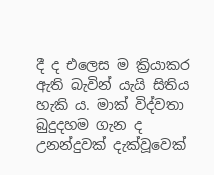දී ද එලෙස ම ක්‍රියාකර ඇති බැවින් යැයි සිතිය හැකි ය. මාක් විද්වතා බුදුදහම ගැන ද උනන්දුවක් දැක්වූවෙක්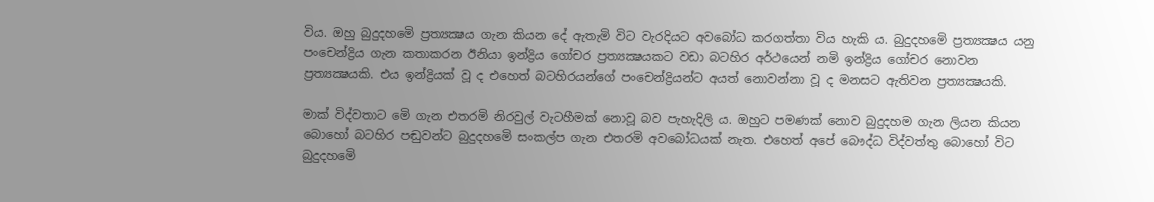විය. ඔහු බුදුදහමෙි ප්‍රත්‍යක්‍ෂය ගැන කියන දේ ඇතැමි විට වැරදියට අවබෝධ කරගත්තා විය හැකි ය. බුදුදහමෙි ප්‍රත්‍යක්‍ෂය යනු පංචෙන්ද්‍රිය ගැන කතාකරන ඊනියා ඉන්ද්‍රිය ගෝචර ප්‍රත්‍යක්‍ෂයකට වඩා බටහිර අර්ථයෙන් නමි ඉන්ද්‍රිය ගෝචර නොවන ප්‍රත්‍යක්‍ෂයකි. එය ඉන්ද්‍රියක් වූ ද එහෙත් බටහිරයන්ගේ පංචෙන්ද්‍රියන්ට අයත් නොවන්නා වූ ද මනසට ඇතිවන ප්‍රත්‍යක්‍ෂයකි.

මාක් විද්වතාට මෙි ගැන එතරමි නිරවුල් වැටහීමක් නොවූ බව පැහැදිලි ය. ඔහුට පමණක් නොව බුදුදහම ගැන ලියන කියන බොහෝ බටහිර පඬුවන්ට බුදුදහමෙි සංකල්ප ගැන එතරමි අවබෝධයක් නැත. එහෙත් අපේ බෞද්ධ විද්වත්තු බොහෝ විට බුදුදහමෙි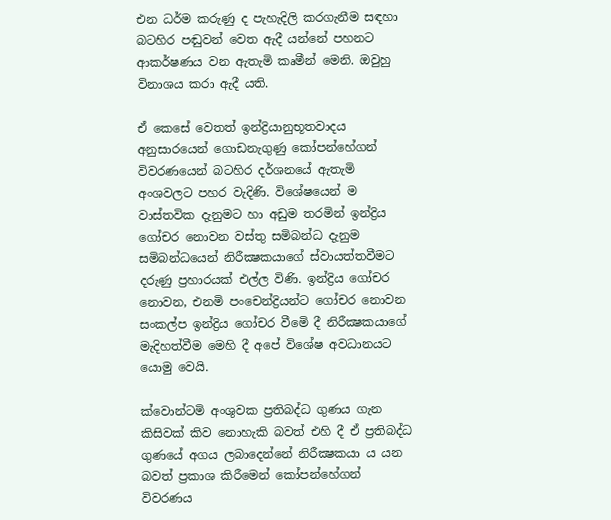එන ධර්ම කරුණු ද පැහැදිලි කරගැනීම සඳහා බටහිර පඬුවන් වෙත ඇදී යන්නේ පහනට ආකර්ෂණය වන ඇතැමි කෘමීන් මෙනි. ඔවුහු විනාශය කරා ඇදී යති.

ඒ කෙසේ වෙතත් ඉන්ද්‍රියානුභූතවාදය අනුසාරයෙන් ගොඩනැගුණු කෝපන්හේගන් විවරණයෙන් බටහිර දර්ශනයේ ඇතැමි අංශවලට පහර වැදිණි. විශේෂයෙන් ම වාස්තවික දැනුමට හා අඩුම තරමින් ඉන්ද්‍රිය ගෝචර නොවන වස්තු සමිබන්ධ දැනුම සමිබන්ධයෙන් නිරීක්‍ෂකයාගේ ස්වායත්තවීමට දරුණු ප්‍රහාරයක් එල්ල විණි. ඉන්ද්‍රිය ගෝචර නොවන, එනමි පංචෙන්ද්‍රියන්ට ගෝචර නොවන සංකල්ප ඉන්ද්‍රිය ගෝචර වීමෙි දී නිරීක්‍ෂකයාගේ මැදිහත්වීම මෙහි දී අපේ විශේෂ අවධානයට යොමු වෙයි.

ක්වොන්ටමි අංශුවක ප්‍රතිබද්ධ ගුණය ගැන කිසිවක් කිව නොහැකි බවත් එහි දී ඒ ප්‍රතිබද්ධ ගුණයේ අගය ලබාදෙන්නේ නිරීක්‍ෂකයා ය යන බවත් ප්‍රකාශ කිරීමෙන් කෝපන්හේගන් විවරණය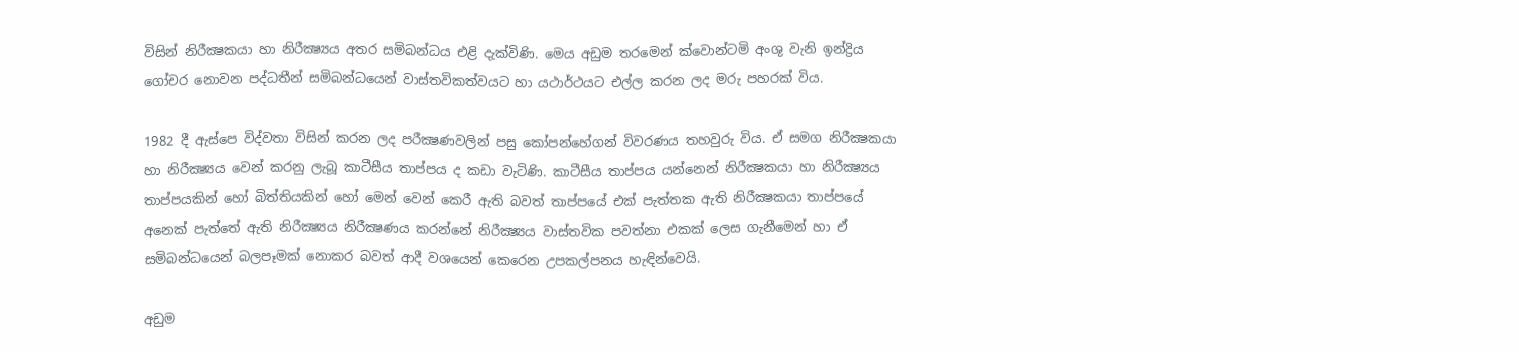විසින් නිරීක්‍ෂකයා හා නිරීක්‍ෂ්‍යය අතර සමිබන්ධය එළි දැක්විණි. මෙය අඩුම තරමෙන් ක්වොන්ටමි අංශු වැනි ඉන්ද්‍රිය ගෝචර නොවන පද්ධතීන් සමිබන්ධයෙන් වාස්තවිකත්වයට හා යථාර්ථයට එල්ල කරන ලද මරු පහරක් විය.

1982 දී ඇස්පෙ විද්වතා විසින් කරන ලද පරීක්‍ෂණවලින් පසු කෝපන්හේගන් විවරණය තහවුරු විය. ඒ සමග නිරීක්‍ෂකයා හා නිරීක්‍ෂ්‍යය වෙන් කරනු ලැබූ කාටීසීය තාප්පය ද කඩා වැටිණි. කාටීසීය තාප්පය යන්නෙන් නිරීක්‍ෂකයා හා නිරීක්‍ෂ්‍යය තාප්පයකින් හෝ බිත්තියකින් හෝ මෙන් වෙන් කෙරී ඇති බවත් තාප්පයේ එක් පැත්තක ඇති නිරීක්‍ෂකයා තාප්පයේ අනෙක් පැත්තේ ඇති නිරීක්‍ෂ්‍යය නිරීක්‍ෂණය කරන්නේ නිරීක්‍ෂ්‍යය වාස්තවික පවත්නා එකක් ලෙස ගැනීමෙන් හා ඒ සමිබන්ධයෙන් බලපෑමක් නොකර බවත් ආදී වශයෙන් කෙරෙන උපකල්පනය හැඳින්වෙයි.

අඩුම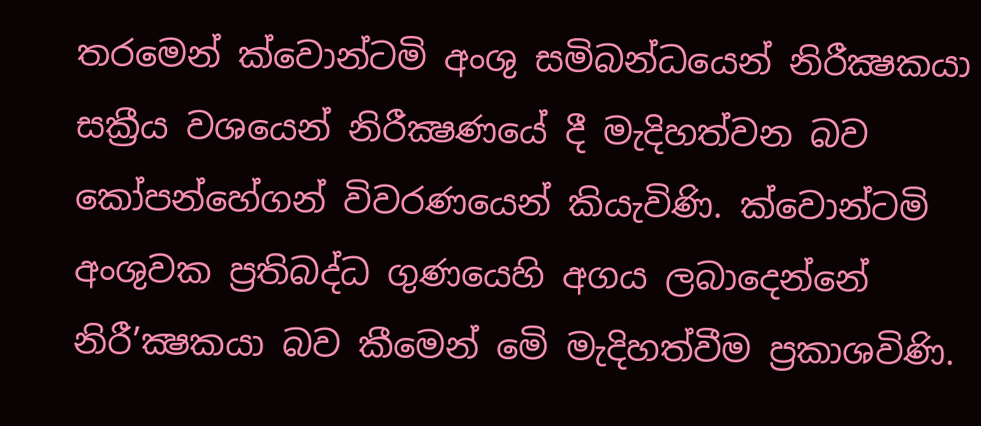තරමෙන් ක්වොන්ටමි අංශු සමිබන්ධයෙන් නිරීක්‍ෂකයා සක්‍රීය වශයෙන් නිරීක්‍ෂණයේ දී මැදිහත්වන බව කෝපන්හේගන් විවරණයෙන් කියැවිණි. ක්වොන්ටමි අංශුවක ප්‍රතිබද්ධ ගුණයෙහි අගය ලබාදෙන්නේ නිරී’ක්‍ෂකයා බව කීමෙන් මෙි මැදිහත්වීම ප්‍රකාශවිණි.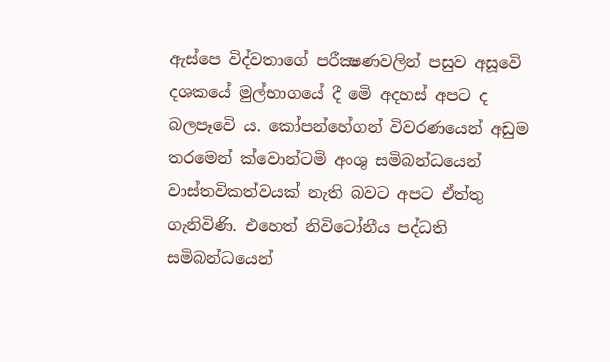ඇස්පෙ විද්වතාගේ පරීක්‍ෂණවලින් පසුව අසූවෙි දශකයේ මුල්භාගයේ දී මෙි අදහස් අපට ද බලපෑවෙි ය. කෝපන්හේගන් විවරණයෙන් අඩුම තරමෙන් ක්වොන්ටමි අංශු සමිබන්ධයෙන් වාස්තවිකත්වයක් නැති බවට අපට ඒත්තු ගැනිවිණි. එහෙත් නිවිටෝනීය පද්ධති සමිබන්ධයෙන්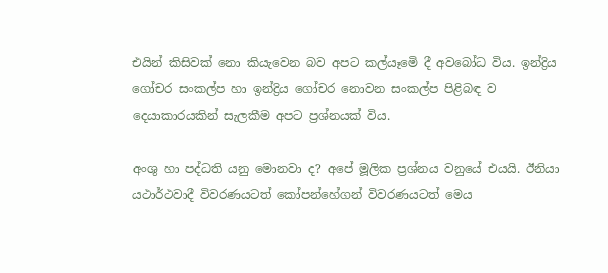එයින් කිසිවක් නො කියැවෙන බව අපට කල්යෑමෙි දී අවබෝධ විය. ඉන්ද්‍රිය ගෝචර සංකල්ප හා ඉන්ද්‍රිය ගෝචර නොවන සංකල්ප පිළිබඳ ව දෙයාකාරයකින් සැලකීම අපට ප්‍රශ්නයක් විය.

අංශු හා පද්ධති යනු මොනවා ද? අපේ මූලික ප්‍රශ්නය වනුයේ එයයි. ඊනියා යථාර්ථවාදී විවරණයටත් කෝපන්හේගන් විවරණයටත් මෙය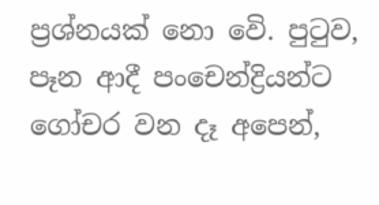ප්‍රශ්නයක් නො වෙි. පුටුව, පෑන ආදී පංචෙන්ද්‍රියන්ට ගෝචර වන දෑ අපෙන්,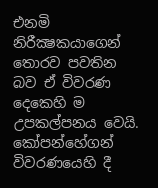එනමි නිරීක්‍ෂකයාගෙන් තොරව පවතින බව ඒ විවරණ දෙකෙහි ම උපකල්පනය වෙයි. කෝපන්හේගන් විවරණයෙහි දී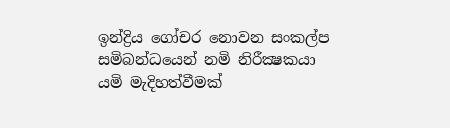ඉන්ද්‍රිය ගෝචර නොවන සංකල්ප සමිබන්ධයෙන් නමි නිරීක්‍ෂකයා යමි මැදිහත්වීමක්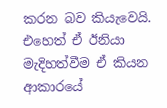කරන බව කියැවෙයි. එහෙත් ඒ ඊනියා මැදිහත්වීම ඒ කියන ආකාරයේ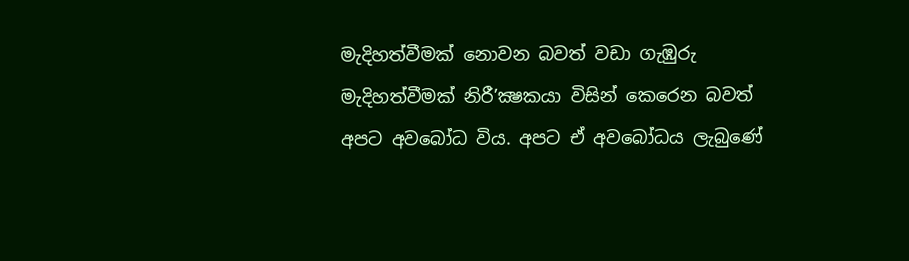මැදිහත්වීමක් නොවන බවත් වඩා ගැඹුරු මැදිහත්වීමක් නිරී’ක්‍ෂකයා විසින් කෙරෙන බවත් අපට අවබෝධ විය. අපට ඒ අවබෝධය ලැබුණේ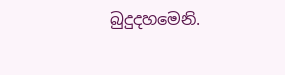බුදුදහමෙනි.